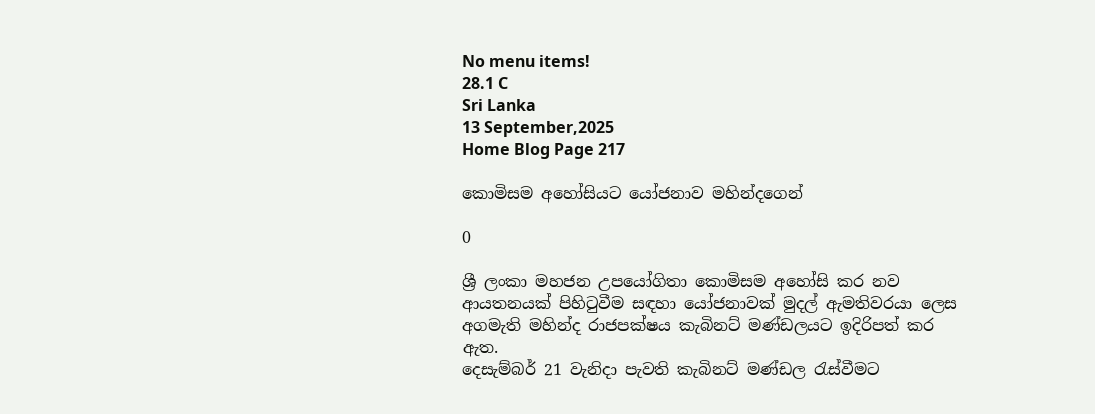No menu items!
28.1 C
Sri Lanka
13 September,2025
Home Blog Page 217

කොමිසම අහෝසියට යෝජනාව මහින්දගෙන්

0

ශ්‍රී ලංකා මහජන උපයෝගිතා කොමිසම අහෝසි කර නව ආයතනයක් පිහිටුවීම සඳහා යෝජනාවක් මුදල් ඇමතිවරයා ලෙස අගමැති මහින්ද රාජපක්ෂය කැබිනට් මණ්ඩලයට ඉදිරිපත් කර ඇත.
දෙසැම්බර් 21 වැනිදා පැවති කැබිනට් මණ්ඩල රැස්වීමට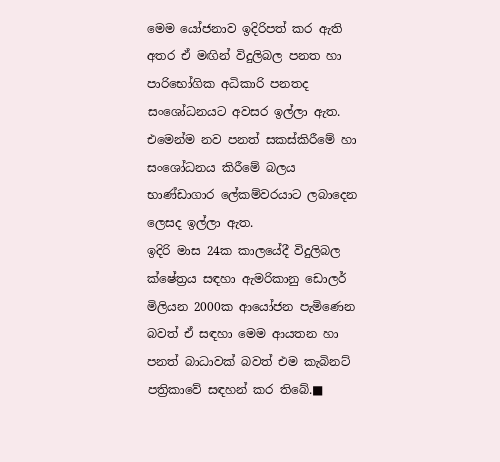මෙම යෝජනාව ඉදිරිපත් කර ඇති අතර ඒ මඟින් විදුලිබල පනත හා පාරිභෝගික අධිකාරි පනතද සංශෝධනයට අවසර ඉල්ලා ඇත. එමෙන්ම නව පනත් සකස්කිරීමේ හා සංශෝධනය කිරීමේ බලය භාණ්ඩාගාර ලේකම්වරයාට ලබාදෙන ලෙසද ඉල්ලා ඇත.
ඉදිරි මාස 24ක කාලයේදී විදුලිබල ක්ෂේත්‍රය සඳහා ඇමරිකානු ඩොලර් මිලියන 2000ක ආයෝජන පැමිණෙන බවත් ඒ සඳහා මෙම ආයතන හා පනත් බාධාවක් බවත් එම කැබිනට් පත්‍රිකාවේ සඳහන් කර තිබේ.■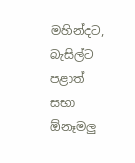මහින්දට, බැසිල්ට පළාත් සභා ඕනෑමලු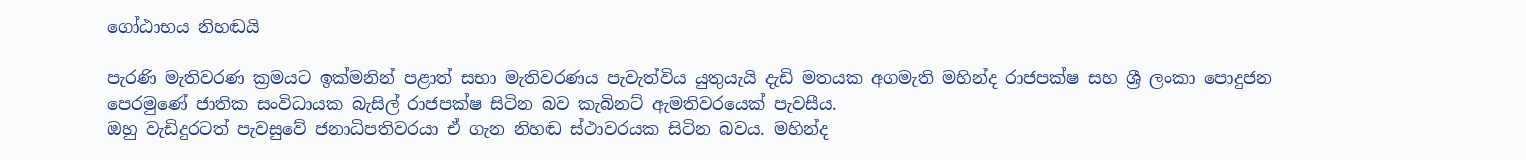ගෝඨාභය නිහඬයි

පැරණි මැතිවරණ ක්‍රමයට ඉක්මනින් පළාත් සභා මැතිවරණය පැවැත්විය යුතුයැයි දැඩි මතයක අගමැති මහින්ද රාජපක්ෂ සහ ශ්‍රී ලංකා පොදුජන පෙරමුණේ ජාතික සංවිධායක බැසිල් රාජපක්ෂ සිටින බව කැබිනට් ඇමතිවරයෙක් පැවසීය.
ඔහු වැඩිදුරටත් පැවසුවේ ජනාධිපතිවරයා ඒ ගැන නිහඬ ස්ථාවරයක සිටින බවය. මහින්ද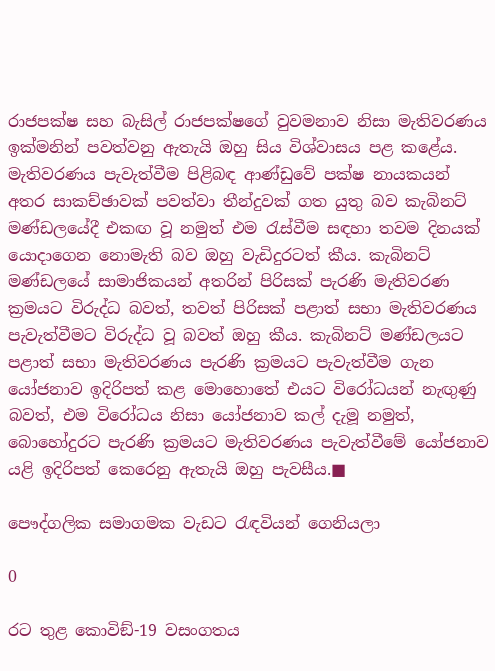රාජපක්ෂ සහ බැසිල් රාජපක්ෂගේ වුවමනාව නිසා මැතිවරණය ඉක්මනින් පවත්වනු ඇතැයි ඔහු සිය විශ්වාසය පළ කළේය.
මැතිවරණය පැවැත්වීම පිළිබඳ ආණ්ඩුවේ පක්ෂ නායකයන් අතර සාකච්ඡාවක් පවත්වා තීන්දුවක් ගත යුතු බව කැබිනට් මණ්ඩලයේදී එකඟ වූ නමුත් එම රැස්වීම සඳහා තවම දිනයක් යොදාගෙන නොමැති බව ඔහු වැඩිදුරටත් කීය. කැබිනට් මණ්ඩලයේ සාමාජිකයන් අතරින් පිරිසක් පැරණි මැතිවරණ ක්‍රමයට විරුද්ධ බවත්, තවත් පිරිසක් පළාත් සභා මැතිවරණය පැවැත්වීමට විරුද්ධ වූ බවත් ඔහු කීය. කැබිනට් මණ්ඩලයට පළාත් සභා මැතිවරණය පැරණි ක්‍රමයට පැවැත්වීම ගැන යෝජනාව ඉදිරිපත් කළ මොහොතේ එයට විරෝධයන් නැඟුණු බවත්, එම විරෝධය නිසා යෝජනාව කල් දැමූ නමුත්, බොහෝදුරට පැරණි ක්‍රමයට මැතිවරණය පැවැත්වීමේ යෝජනාව යළි ඉදිරිපත් කෙරෙනු ඇතැයි ඔහු පැවසීය.■

පෞද්ගලික සමාගමක වැඩට රැඳවියන් ගෙනියලා

0

රට තුළ කොවිඞ්-19 වසංගතය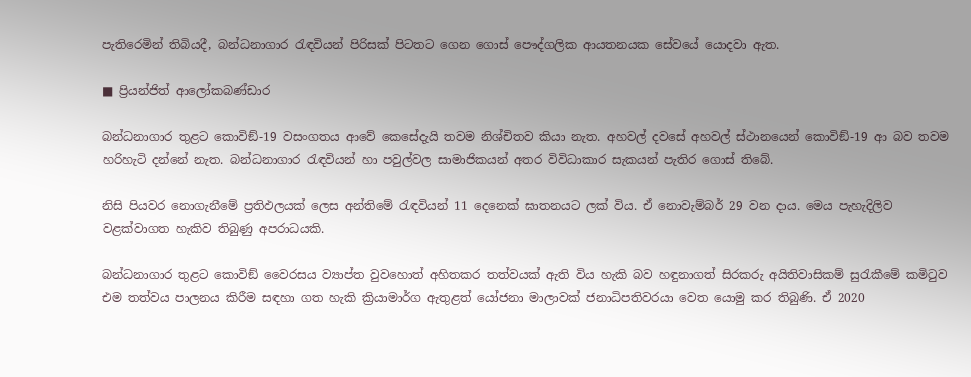පැතිරෙමින් තිබියදී, බන්ධනාගාර රැඳවියන් පිරිසක් පිටතට ගෙන ගොස් පෞද්ගලික ආයතනයක සේවයේ යොදවා ඇත.

■ ප්‍රියන්ජිත් ආලෝකබණ්ඩාර

බන්ධනාගාර තුළට කොවිඞ්-19 වසංගතය ආවේ කෙසේදැයි තවම නිශ්චිතව කියා නැත. අහවල් දවසේ අහවල් ස්ථානයෙන් කොවිඞ්-19 ආ බව තවම හරිහැටි දන්නේ නැත. බන්ධනාගාර රැඳවියන් හා පවුල්වල සාමාජිකයන් අතර විවිධාකාර සැකයන් පැතිර ගොස් තිබේ.

නිසි පියවර නොගැනීමේ ප්‍රතිඵලයක් ලෙස අන්තිමේ රැඳවියන් 11 දෙනෙක් ඝාතනයට ලක් විය. ඒ නොවැම්බර් 29 වන දාය. මෙය පැහැදිලිව වළක්වාගත හැකිව තිබුණු අපරාධයකි.

බන්ධනාගාර තුළට කොවිඞ් වෛරසය ව්‍යාප්ත වුවහොත් අහිතකර තත්වයක් ඇති විය හැකි බව හඳුනාගත් සිරකරු අයිතිවාසිකම් සුරැකීමේ කමිටුව එම තත්වය පාලනය කිරීම සඳහා ගත හැකි ක්‍රියාමාර්ග ඇතුළත් යෝජනා මාලාවක් ජනාධිපතිවරයා වෙත යොමු කර තිබුණි. ඒ 2020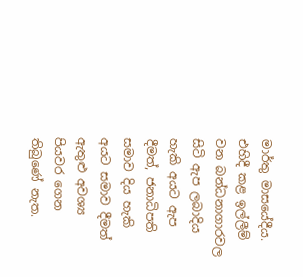මාර්තු මාසයේදීය. එහිදී කළ ඉල්ලීම් වන බන්ධනාගාරවල සිටි ඇප ලබාදිය හැකි අයට ඇප දීමත්, ජනාධිපති සමාව දිය හැකි අයට සමාව දීමත් ඇතුළු අවශ්‍ය පියවර ගෙන තිබුණේ නැත.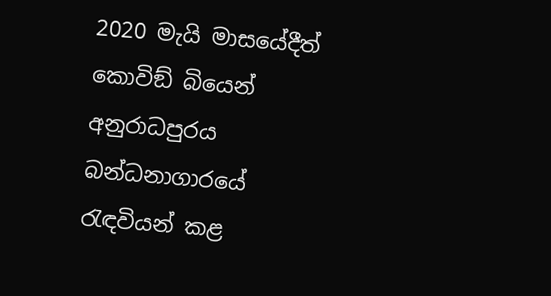2020 මැයි මාසයේදීත් කොවිඞ් බියෙන් අනුරාධපුරය බන්ධනාගාරයේ රැඳවියන් කළ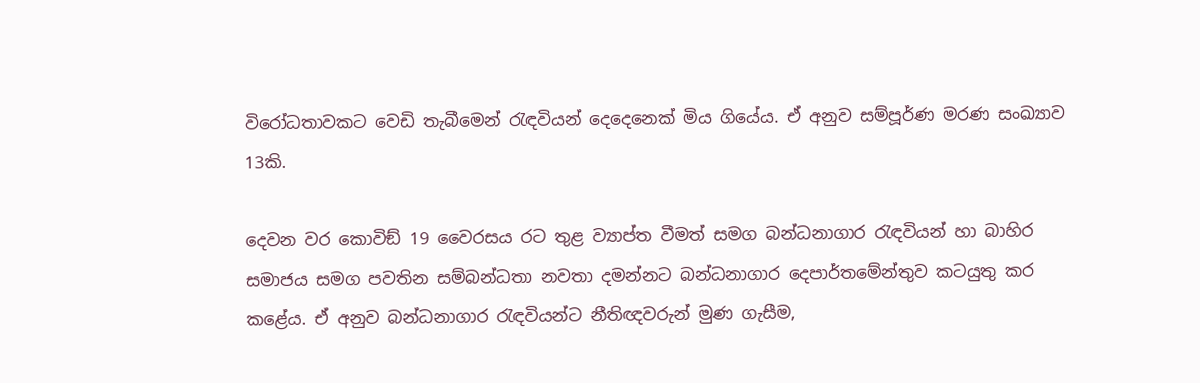විරෝධතාවකට වෙඩි තැබීමෙන් රැඳවියන් දෙදෙනෙක් මිය ගියේය. ඒ අනුව සම්පූර්ණ මරණ සංඛ්‍යාව 13කි.

දෙවන වර කොවිඞ් 19 වෛරසය රට තුළ ව්‍යාප්ත වීමත් සමග බන්ධනාගාර රැඳවියන් හා බාහිර සමාජය සමග පවතින සම්බන්ධතා නවතා දමන්නට බන්ධනාගාර දෙපාර්තමේන්තුව කටයුතු කර කළේය. ඒ අනුව බන්ධනාගාර රැඳවියන්ට නීතිඥවරුන් මුණ ගැසීම,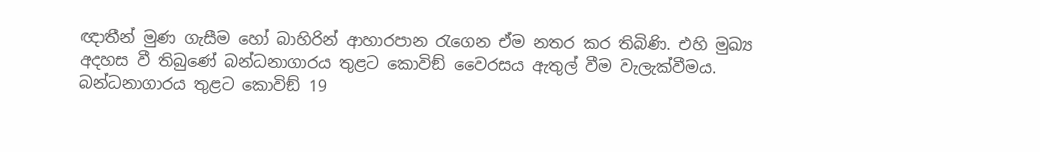ඥාතීන් මුණ ගැසීම හෝ බාහිරින් ආහාරපාන රැගෙන ඒම නතර කර තිබිණි. එහි මුඛ්‍ය අදහස වී තිබුණේ බන්ධනාගාරය තුළට කොවිඞ් වෛරසය ඇතුල් වීම වැලැක්වීමය. බන්ධනාගාරය තුළට කොවිඞ් 19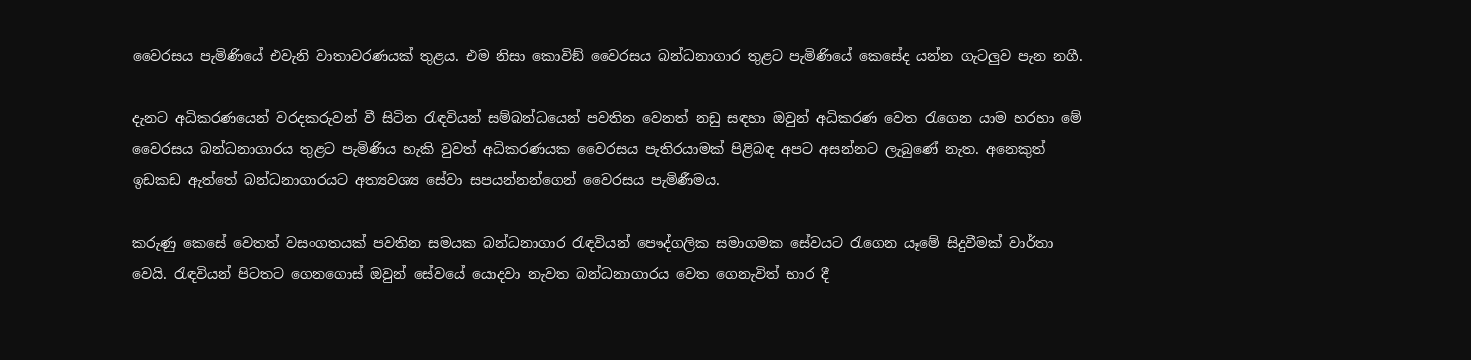වෛරසය පැමිණියේ එවැනි වාතාවරණයක් තුළය. එම නිසා කොවිඞ් වෛරසය බන්ධනාගාර තුළට පැමිණියේ කෙසේද යන්න ගැටලුව පැන නගී.

දැනට අධිකරණයෙන් වරදකරුවන් වී සිටින රැඳවියන් සම්බන්ධයෙන් පවතින වෙනත් නඩු සඳහා ඔවුන් අධිකරණ වෙත රැගෙන යාම හරහා මේ වෛරසය බන්ධනාගාරය තුළට පැමිණිය හැකි වුවත් අධිකරණයක වෛරසය පැතිරයාමක් පිළිබඳ අපට අසන්නට ලැබුණේ නැත. අනෙකුත් ඉඩකඩ ඇත්තේ බන්ධනාගාරයට අත්‍යවශ්‍ය සේවා සපයන්නන්ගෙන් වෛරසය පැමිණීමය.

කරුණු කෙසේ වෙතත් වසංගතයක් පවතින සමයක බන්ධනාගාර රැඳවියන් පෞද්ගලික සමාගමක සේවයට රැගෙන යෑමේ සිදුවීමක් වාර්තා වෙයි. රැඳවියන් පිටතට ගෙනගොස් ඔවුන් සේවයේ යොදවා නැවත බන්ධනාගාරය වෙත ගෙනැවිත් භාර දී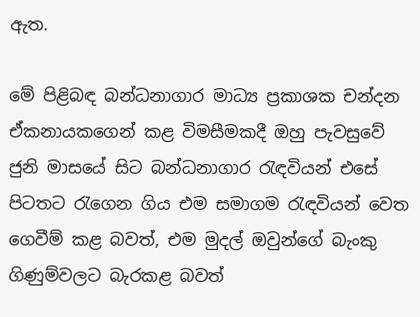ඇත.

මේ පිළිබඳ බන්ධනාගාර මාධ්‍ය ප්‍රකාශක චන්දන ඒකනායකගෙන් කළ විමසීමකදී ඔහු පැවසුවේ ජුනි මාසයේ සිට බන්ධනාගාර රැඳවියන් එසේ පිටතට රැගෙන ගිය එම සමාගම රැඳවියන් වෙත ගෙවීම් කළ බවත්, එම මුදල් ඔවුන්ගේ බැංකු ගිණුම්වලට බැරකළ බවත්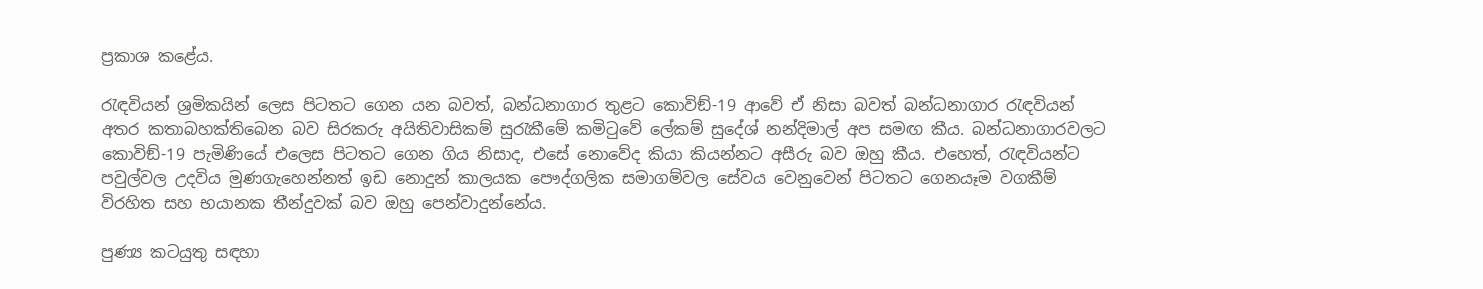ප්‍රකාශ කළේය.

රැඳවියන් ශ්‍රමිකයින් ලෙස පිටතට ගෙන යන බවත්, බන්ධනාගාර තුළට කොවිඞ්-19 ආවේ ඒ නිසා බවත් බන්ධනාගාර රැඳවියන් අතර කතාබහක්තිබෙන බව සිරකරු අයිතිවාසිකම් සුරැකීමේ කමිටුවේ ලේකම් සුදේශ් නන්දිමාල් අප සමඟ කීය. බන්ධනාගාරවලට කොවිඞ්-19 පැමිණියේ එලෙස පිටතට ගෙන ගිය නිසාද, එසේ නොවේද කියා කියන්නට අසීරු බව ඔහු කීය. එහෙත්, රැඳවියන්ට පවුල්වල උදවිය මුණගැහෙන්නත් ඉඩ නොදුන් කාලයක පෞද්ගලික සමාගම්වල සේවය වෙනුවෙන් පිටතට ගෙනයෑම වගකීම් විරහිත සහ භයානක තීන්දුවක් බව ඔහු පෙන්වාදුන්නේය.

පුණ්‍ය කටයුතු සඳහා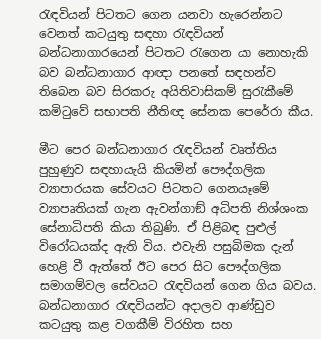රැඳවියන් පිටතට ගෙන යනවා හැරෙන්නට වෙනත් කටයුතු සඳහා රැඳවියන් බන්ධනාගාරයෙන් පිටතට රැගෙන යා නොහැකි බව බන්ධනාගාර ආඥා පනතේ සඳහන්ව තිබෙන බව සිරකරු අයිතිවාසිකම් සුරැකීමේ කමිටුවේ සභාපති නීතිඥ සේනක පෙරේරා කීය.

මීට පෙර බන්ධනාගාර රැඳවියන් වෘත්තිය පුහුණුව සඳහායැයි කියමින් පෞද්ගලික ව්‍යාපාරයක සේවයට පිටතට ගෙනයෑමේ ව්‍යාපෘතියක් ගැන ඇවන්ගාඞ් අධිපති නිශ්ශංක සේනාධිපති කියා තිබුණි. ඒ පිළිබඳ පුළුල් විරෝධයක්ද ඇති විය. එවැනි පසුබිමක දැන් හෙළි වී ඇත්තේ ඊට පෙර සිට පෞද්ගලික සමාගම්වල සේවයට රැඳවියන් ගෙන ගිය බවය. බන්ධනාගාර රැඳවියන්ට අදාලව ආණ්ඩුව කටයුතු කළ වගකීම් විරහිත සහ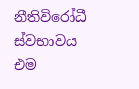නීතිවිරෝධී ස්වභාවය එම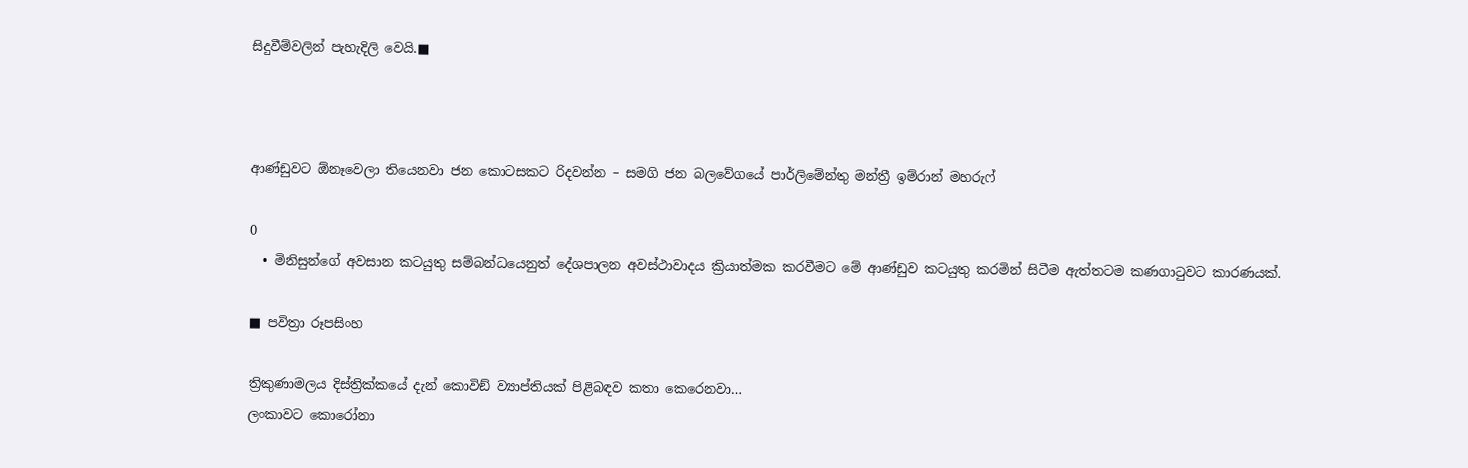සිදුවීම්වලින් පැහැදිලි වෙයි.■



ආණ්ඩුවට ඕනෑවෙලා තියෙනවා ජන කොටසකට රිදවන්න – සමගි ජන බලවේගයේ පාර්ලිමේන්තු මන්ත්‍රී ඉම්රාන් මහරුෆ්

0
  • මිනිසුන්ගේ අවසාන කටයුතු සම්බන්ධයෙනුත් දේශපාලන අවස්ථාවාදය ක්‍රියාත්මක කරවීමට මේ ආණ්ඩුව කටයුතු කරමින් සිටීම ඇත්තටම කණගාටුවට කාරණයක්.

■ පවිත්‍රා රූපසිංහ

ත්‍රිකුණාමලය දිස්ත්‍රික්කයේ දැන් කොවිඞ් ව්‍යාප්තියක් පිළිබඳව කතා කෙරෙනවා…
ලංකාවට කොරෝනා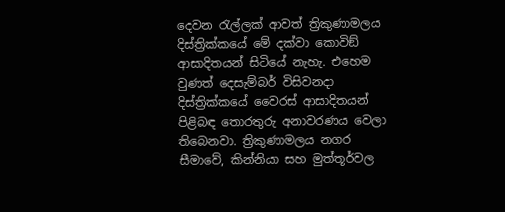දෙවන රැල්ලක් ආවත් ත්‍රිකුණාමලය දිස්ත්‍රික්කයේ මේ දක්වා කොවිඞ් ආසාදිතයන් සිටියේ නැහැ. එහෙම වුණත් දෙසැම්බර් විසිවනදා දිස්ත්‍රික්කයේ වෛරස් ආසාදිතයන් පිළිබඳ තොරතුරු අනාවරණය වෙලා තිබෙනවා. ත්‍රිකුණාමලය නගර සීමාවේ, කින්නියා සහ මුත්තූර්වල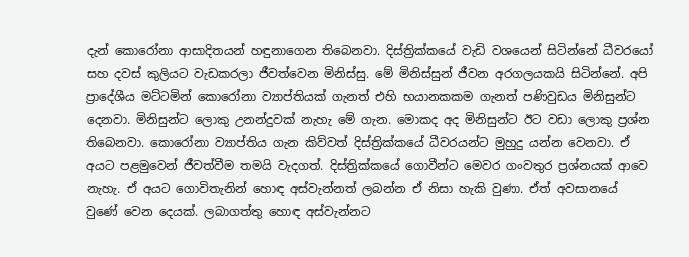දැන් කොරෝනා ආසාදිතයන් හඳුනාගෙන තිබෙනවා. දිස්ත්‍රික්කයේ වැඩි වශයෙන් සිටින්නේ ධීවරයෝ සහ දවස් කුලියට වැඩකරලා ජීවත්වෙන මිනිස්සු. මේ මිනිස්සුන් ජීවන අරගලයකයි සිටින්නේ. අපි ප්‍රාදේශීය මට්ටමින් කොරෝනා ව්‍යාප්තියක් ගැනත් එහි භයානකකම ගැනත් පණිවුඩය මිනිසුන්ට දෙනවා. මිනිසුන්ට ලොකු උනන්දුවක් නැහැ මේ ගැන. මොකද අද මිනිසුන්ට ඊට වඩා ලොකු ප්‍රශ්න තිබෙනවා. කොරෝනා ව්‍යාප්තිය ගැන කිව්වත් දිස්ත්‍රික්කයේ ධීවරයන්ට මුහුදු යන්න වෙනවා. ඒ අයට පළමුවෙන් ජීවත්වීම තමයි වැදගත්. දිස්ත්‍රික්කයේ ගොවීන්ට මෙවර ගංවතුර ප්‍රශ්නයක් ආවෙ නැහැ. ඒ අයට ගොවිතැනින් හොඳ අස්වැන්නත් ලබන්න ඒ නිසා හැකි වුණා. ඒත් අවසානයේ වුණේ වෙන දෙයක්. ලබාගත්තු හොඳ අස්වැන්නට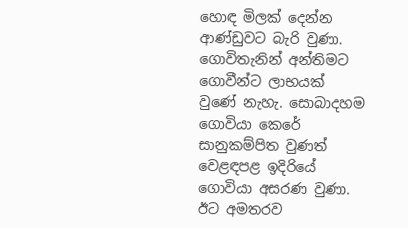හොඳ මිලක් දෙන්න ආණ්ඩුවට බැරි වුණා. ගොවිතැනින් අන්තිමට ගොවීන්ට ලාභයක් වුණේ නැහැ. සොබාදහම ගොවියා කෙරේ සානුකම්පිත වුණත් වෙළඳපළ ඉදිරියේ ගොවියා අසරණ වුණා. ඊට අමතරව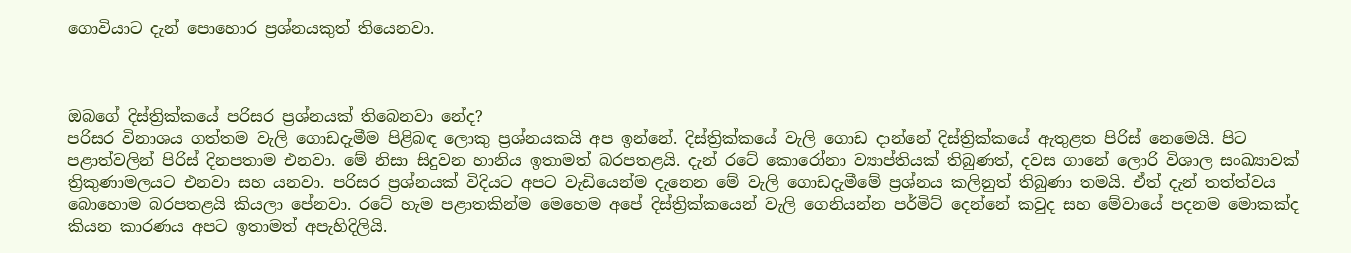ගොවියාට දැන් පොහොර ප්‍රශ්නයකුත් තියෙනවා.



ඔබගේ දිස්ත්‍රික්කයේ පරිසර ප්‍රශ්නයක් තිබෙනවා නේද?
පරිසර විනාශය ගත්තම වැලි ගොඩදැමීම පිළිබඳ ලොකු ප්‍රශ්නයකයි අප ඉන්නේ. දිස්ත්‍රික්කයේ වැලි ගොඩ දාන්නේ දිස්ත්‍රික්කයේ ඇතුළත පිරිස් නෙමෙයි. පිට පළාත්වලින් පිරිස් දිනපතාම එනවා. මේ නිසා සිදුවන හානිය ඉතාමත් බරපතළයි. දැන් රටේ කොරෝනා ව්‍යාප්තියක් තිබුණත්, දවස ගානේ ලොරි විශාල සංඛ්‍යාවක් ත්‍රිකුණාමලයට එනවා සහ යනවා. පරිසර ප්‍රශ්නයක් විදියට අපට වැඩියෙන්ම දැනෙන මේ වැලි ගොඩදැමීමේ ප්‍රශ්නය කලිනුත් තිබුණා තමයි. ඒත් දැන් තත්ත්වය බොහොම බරපතළයි කියලා පේනවා. රටේ හැම පළාතකින්ම මෙහෙම අපේ දිස්ත්‍රික්කයෙන් වැලි ගෙනියන්න පර්මිට් දෙන්නේ කවුද සහ මේවායේ පදනම මොකක්ද කියන කාරණය අපට ඉතාමත් අපැහිදිලියි.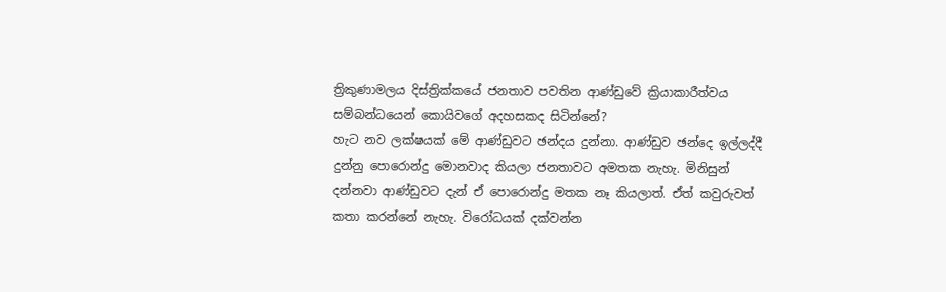ත්‍රිකුණාමලය දිස්ත්‍රික්කයේ ජනතාව පවතින ආණ්ඩුවේ ක්‍රියාකාරීත්වය සම්බන්ධයෙන් කොයිවගේ අදහසකද සිටින්නේ?
හැට නව ලක්ෂයක් මේ ආණ්ඩුවට ඡන්දය දුන්නා. ආණ්ඩුව ඡන්දෙ ඉල්ලද්දී දුන්නු පොරොන්දු මොනවාද කියලා ජනතාවට අමතක නැහැ. මිනිසුන් දන්නවා ආණ්ඩුවට දැන් ඒ පොරොන්දු මතක නෑ කියලාත්. ඒත් කවුරුවත් කතා කරන්නේ නැහැ. විරෝධයක් දක්වන්න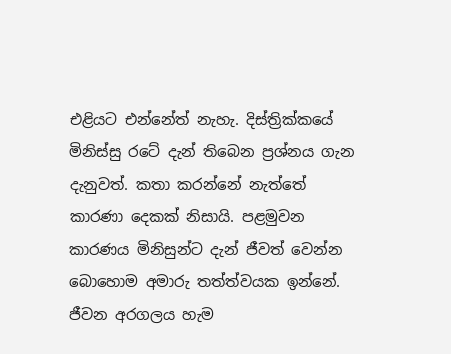එළියට එන්නේත් නැහැ. දිස්ත්‍රික්කයේ මිනිස්සු රටේ දැන් තිබෙන ප්‍රශ්නය ගැන දැනුවත්. කතා කරන්නේ නැත්තේ කාරණා දෙකක් නිසායි. පළමුවන කාරණය මිනිසුන්ට දැන් ජීවත් වෙන්න බොහොම අමාරු තත්ත්වයක ඉන්නේ. ජීවන අරගලය හැම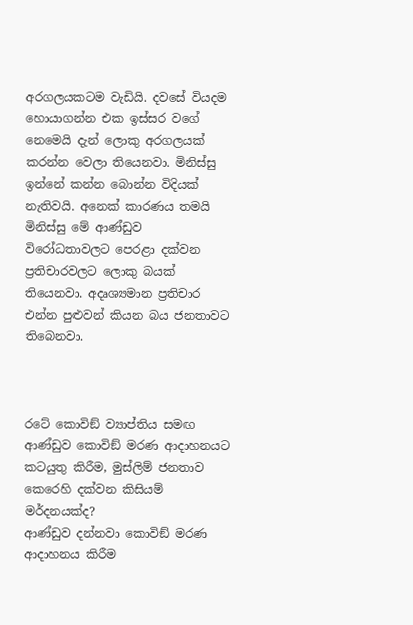අරගලයකටම වැඩියි. දවසේ වියදම හොයාගන්න එක ඉස්සර වගේ නෙමෙයි දැන් ලොකු අරගලයක් කරන්න වෙලා තියෙනවා. මිනිස්සු ඉන්නේ කන්න බොන්න විදියක් නැතිවයි. අනෙක් කාරණය තමයි මිනිස්සු මේ ආණ්ඩුව විරෝධතාවලට පෙරළා දක්වන ප්‍රතිචාරවලට ලොකු බයක් තියෙනවා. අදෘශ්‍යමාන ප්‍රතිචාර එන්න පුළුවන් කියන බය ජනතාවට තිබෙනවා.



රටේ කොවිඞ් ව්‍යාප්තිය සමඟ ආණ්ඩුව කොවිඞ් මරණ ආදාහනයට කටයුතු කිරීම, මුස්ලිම් ජනතාව කෙරෙහි දක්වන කිසියම් මර්දනයක්ද?
ආණ්ඩුව දන්නවා කොවිඞ් මරණ ආදාහනය කිරීම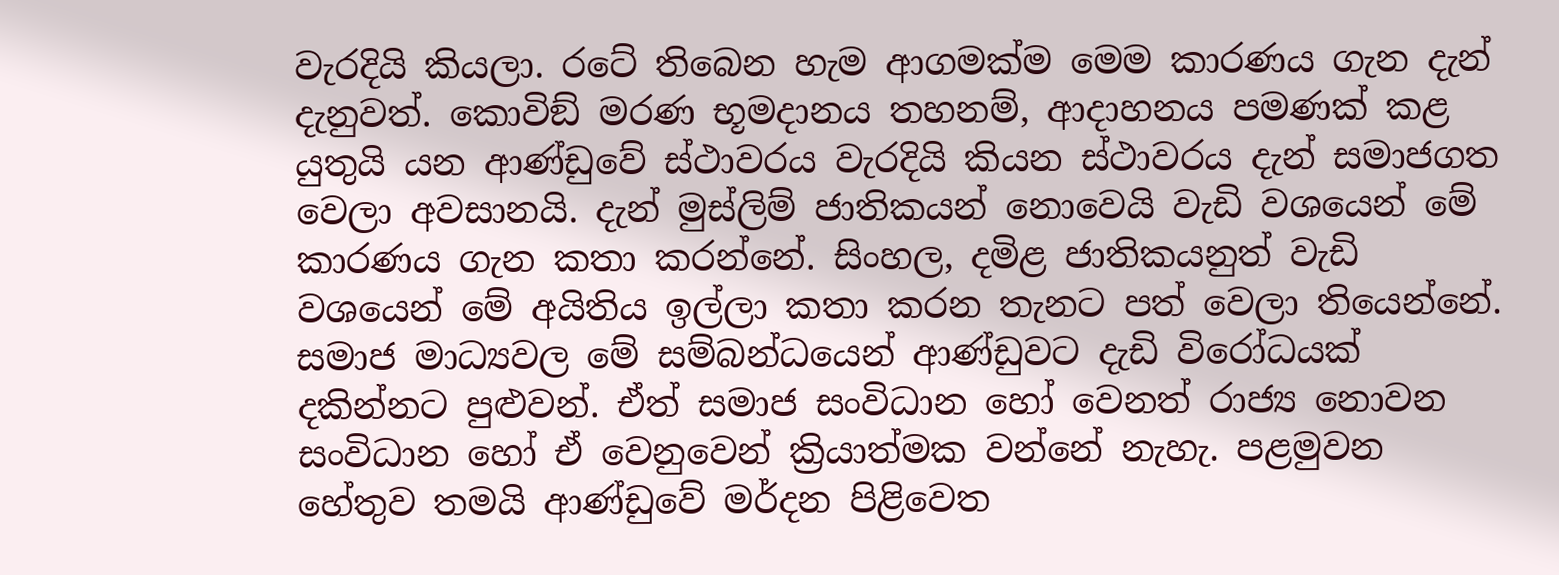වැරදියි කියලා. රටේ තිබෙන හැම ආගමක්ම මෙම කාරණය ගැන දැන් දැනුවත්. කොවිඞ් මරණ භූමදානය තහනම්, ආදාහනය පමණක් කළ යුතුයි යන ආණ්ඩුවේ ස්ථාවරය වැරදියි කියන ස්ථාවරය දැන් සමාජගත වෙලා අවසානයි. දැන් මුස්ලිම් ජාතිකයන් නොවෙයි වැඩි වශයෙන් මේ කාරණය ගැන කතා කරන්නේ. සිංහල, දමිළ ජාතිකයනුත් වැඩි වශයෙන් මේ අයිතිය ඉල්ලා කතා කරන තැනට පත් වෙලා තියෙන්නේ. සමාජ මාධ්‍යවල මේ සම්බන්ධයෙන් ආණ්ඩුවට දැඩි විරෝධයක් දකින්නට පුළුවන්. ඒත් සමාජ සංවිධාන හෝ වෙනත් රාජ්‍ය නොවන සංවිධාන හෝ ඒ වෙනුවෙන් ක්‍රියාත්මක වන්නේ නැහැ. පළමුවන හේතුව තමයි ආණ්ඩුවේ මර්දන පිළිවෙත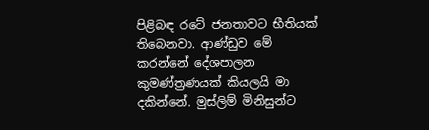පිළිබඳ රටේ ජනතාවට භීතියක් තිබෙනවා. ආණ්ඩුව මේ කරන්නේ දේශපාලන කුමණ්ත්‍රණයක් කියලයි මා දකින්නේ. මුස්ලිම් මිනිසුන්ට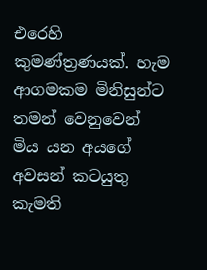එරෙහි කුමණ්ත්‍රණයක්. හැම ආගමකම මිනිසුන්ට තමන් වෙනුවෙන් මිය යන අයගේ අවසන් කටයුතු කැමති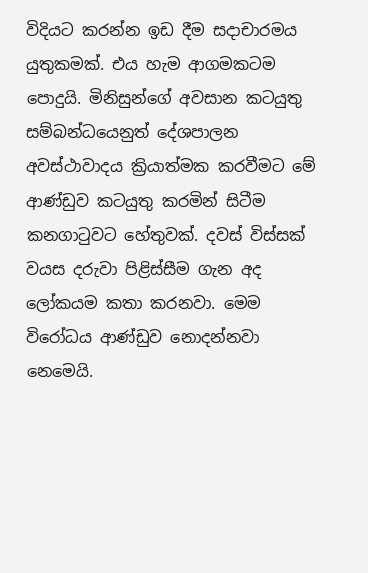විදියට කරන්න ඉඩ දීම සදාචාරමය යුතුකමක්. එය හැම ආගමකටම පොදුයි. මිනිසුන්ගේ අවසාන කටයුතු සම්බන්ධයෙනුත් දේශපාලන අවස්ථාවාදය ක්‍රියාත්මක කරවීමට මේ ආණ්ඩුව කටයුතු කරමින් සිටීම කනගාටුවට හේතුවක්. දවස් විස්සක් වයස දරුවා පිළිස්සීම ගැන අද ලෝකයම කතා කරනවා. මෙම විරෝධය ආණ්ඩුව නොදන්නවා නෙමෙයි.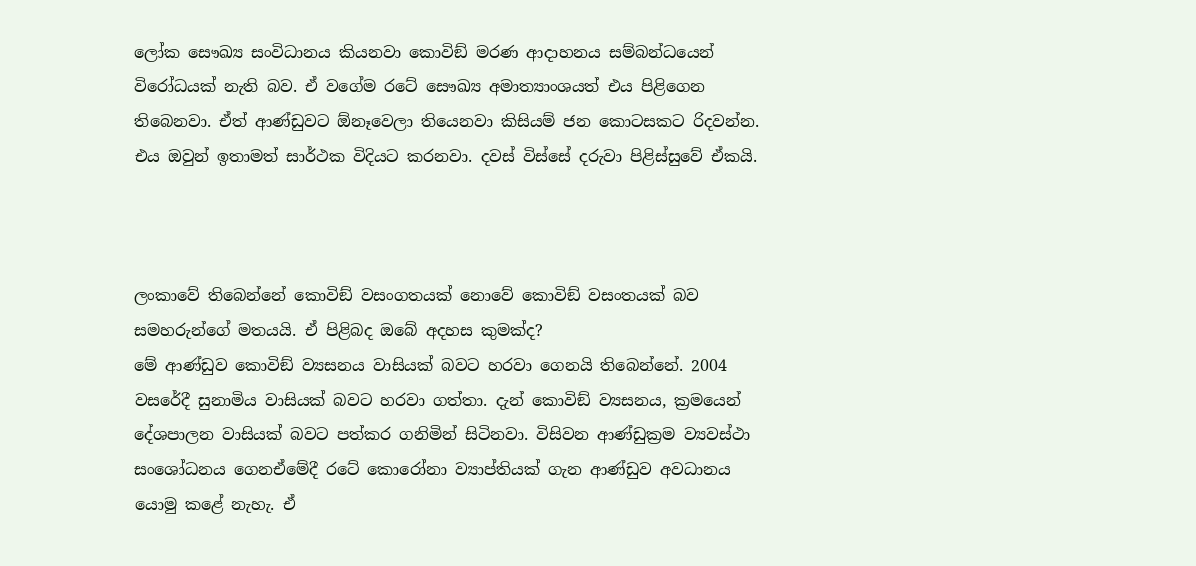ලෝක සෞඛ්‍ය සංවිධානය කියනවා කොවිඞ් මරණ ආදාහනය සම්බන්ධයෙන් විරෝධයක් නැති බව. ඒ වගේම රටේ සෞඛ්‍ය අමාත්‍යාංශයත් එය පිළිගෙන තිබෙනවා. ඒත් ආණ්ඩුවට ඕනෑවෙලා තියෙනවා කිසියම් ජන කොටසකට රිදවන්න. එය ඔවුන් ඉතාමත් සාර්ථක විදියට කරනවා. දවස් විස්සේ දරුවා පිළිස්සුවේ ඒකයි.



ලංකාවේ තිබෙන්නේ කොවිඞ් වසංගතයක් නොවේ කොවිඞ් වසංතයක් බව සමහරුන්ගේ මතයයි. ඒ පිළිබද ඔබේ අදහස කුමක්ද?
මේ ආණ්ඩුව කොවිඞ් ව්‍යසනය වාසියක් බවට හරවා ගෙනයි තිබෙන්නේ. 2004 වසරේදී සුනාමිය වාසියක් බවට හරවා ගත්තා. දැන් කොවිඞ් ව්‍යසනය, ක්‍රමයෙන් දේශපාලන වාසියක් බවට පත්කර ගනිමින් සිටිනවා. විසිවන ආණ්ඩුක්‍රම ව්‍යවස්ථා සංශෝධනය ගෙනඒමේදී රටේ කොරෝනා ව්‍යාප්තියක් ගැන ආණ්ඩුව අවධානය යොමු කළේ නැහැ. ඒ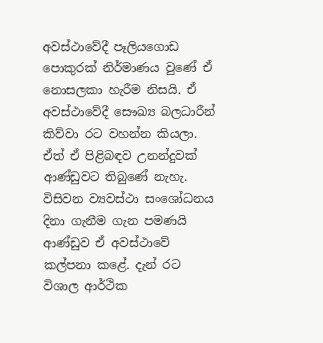අවස්ථාවේදී පෑලියගොඩ පොකුරක් නිර්මාණය වුණේ ඒ නොසලකා හැරීම නිසයි. ඒ අවස්ථාවේදී සෞඛ්‍ය බලධාරීන් කිව්වා රට වහන්න කියලා. ඒත් ඒ පිළිබඳව උනන්දුවක් ආණ්ඩුවට තිබුණේ නැහැ. විසිවන ව්‍යවස්ථා සංශෝධනය දිනා ගැනීම ගැන පමණයි ආණ්ඩුව ඒ අවස්ථාවේ කල්පනා කළේ. දැන් රට විශාල ආර්ථික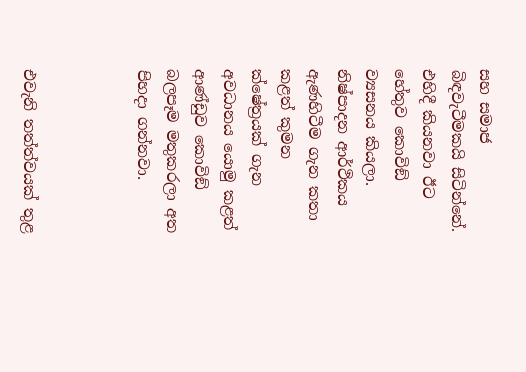සහ සමාජ බිඳවැටීමකයි සිටින්නේ. එහිදී කියනවා ඊට හේතුව කොවිඞ් ව්‍යසනය කියලා. නිෂ්පාදන ආර්ථිකය ඇණහිටීම ගැන කතා කළත් කුමන ක්ෂේත්‍රයක් ගැන අවධානය යොමු කළත් ආණ්ඩුව කොවිඞ් බලපෑම මතුකරලා අත පිහදා ගන්නවා.



එවැනි තත්ත්වයක් තුළ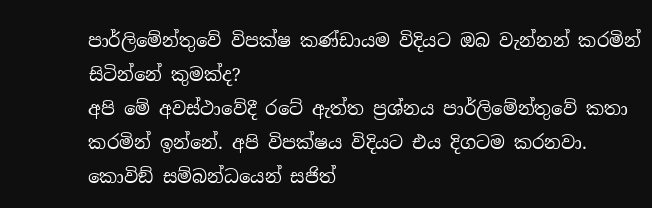පාර්ලිමේන්තුවේ විපක්ෂ කණ්ඩායම විදියට ඔබ වැන්නන් කරමින් සිටින්නේ කුමක්ද?
අපි මේ අවස්ථාවේදී රටේ ඇත්ත ප්‍රශ්නය පාර්ලිමේන්තුවේ කතා කරමින් ඉන්නේ. අපි විපක්ෂය විදියට එය දිගටම කරනවා. කොවිඞ් සම්බන්ධයෙන් සජිත්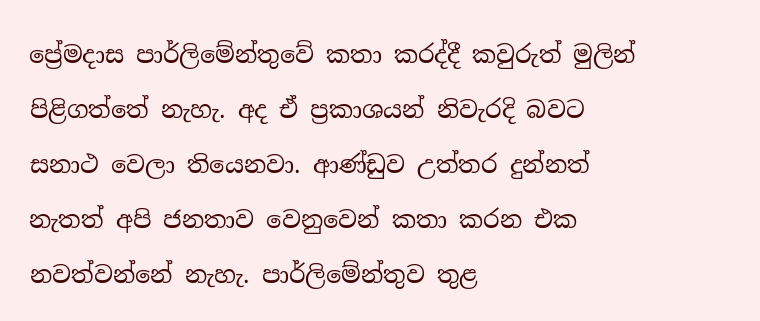ප්‍රේමදාස පාර්ලිමේන්තුවේ කතා කරද්දී කවුරුත් මුලින් පිළිගත්තේ නැහැ. අද ඒ ප්‍රකාශයන් නිවැරදි බවට සනාථ වෙලා තියෙනවා. ආණ්ඩුව උත්තර දුන්නත් නැතත් අපි ජනතාව වෙනුවෙන් කතා කරන එක නවත්වන්නේ නැහැ. පාර්ලිමේන්තුව තුළ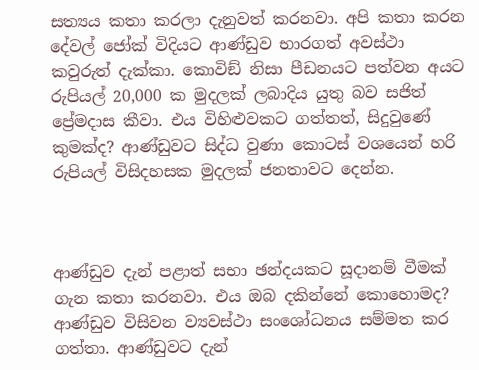සත්‍යය කතා කරලා දැනුවත් කරනවා. අපි කතා කරන දේවල් ජෝක් විදියට ආණ්ඩුව භාරගත් අවස්ථා කවුරුත් දැක්කා. කොවිඞ් නිසා පීඩනයට පත්වන අයට රුපියල් 20,000 ක මුදලක් ලබාදිය යුතු බව සජිත් ප්‍රේමදාස කීවා. එය විහිළුවකට ගත්තත්, සිදුවුණේ කුමක්ද? ආණ්ඩුවට සිද්ධ වුණා කොටස් වශයෙන් හරි රුපියල් විසිදහසක මුදලක් ජනතාවට දෙන්න.



ආණ්ඩුව දැන් පළාත් සභා ඡන්දයකට සූදානම් වීමක් ගැන කතා කරනවා. එය ඔබ දකින්නේ කොහොමද?
ආණ්ඩුව විසිවන ව්‍යවස්ථා සංශෝධනය සම්මත කර ගත්තා. ආණ්ඩුවට දැන්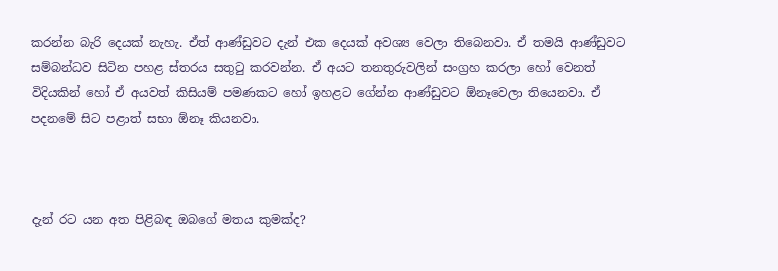කරන්න බැරි දෙයක් නැහැ. ඒත් ආණ්ඩුවට දැන් එක දෙයක් අවශ්‍ය වෙලා තිබෙනවා. ඒ තමයි ආණ්ඩුවට සම්බන්ධව සිටින පහළ ස්තරය සතුටු කරවන්න. ඒ අයට තනතුරුවලින් සංග්‍රහ කරලා හෝ වෙනත් විදියකින් හෝ ඒ අයවත් කිසියම් පමණකට හෝ ඉහළට ගේන්න ආණ්ඩුවට ඕනෑවෙලා තියෙනවා. ඒ පදනමේ සිට පළාත් සභා ඕනෑ කියනවා.



දැන් රට යන අත පිළිබඳ ඔබගේ මතය කුමක්ද?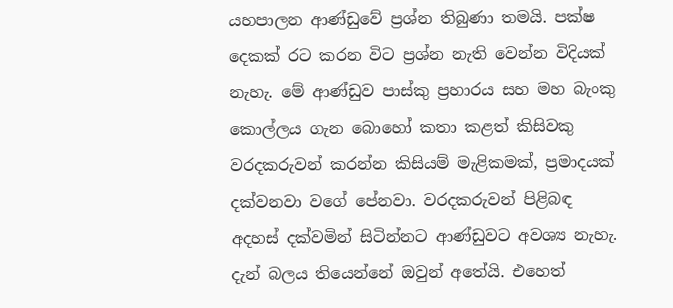යහපාලන ආණ්ඩුවේ ප්‍රශ්න තිබුණා තමයි. පක්ෂ දෙකක් රට කරන විට ප්‍රශ්න නැති වෙන්න විදියක් නැහැ. මේ ආණ්ඩුව පාස්කු ප්‍රහාරය සහ මහ බැංකු කොල්ලය ගැන බොහෝ කතා කළත් කිසිවකු වරදකරුවන් කරන්න කිසියම් මැළිකමක්, ප්‍රමාදයක් දක්වනවා වගේ පේනවා. වරදකරුවන් පිළිබඳ අදහස් දක්වමින් සිටින්නට ආණ්ඩුවට අවශ්‍ය නැහැ. දැන් බලය තියෙන්නේ ඔවුන් අතේයි. එහෙත්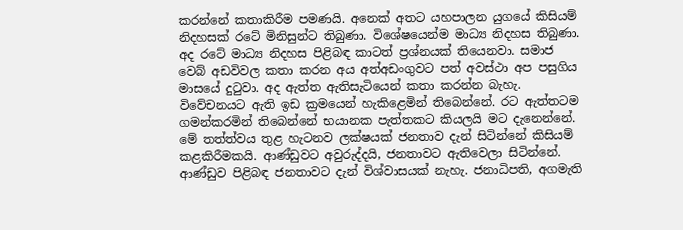කරන්නේ කතාකිරීම පමණයි. අනෙක් අතට යහපාලන යුගයේ කිසියම් නිදහසක් රටේ මිනිසුන්ට තිබුණා. විශේෂයෙන්ම මාධ්‍ය නිදහස තිබුණා. අද රටේ මාධ්‍ය නිදහස පිළිබඳ කාටත් ප්‍රශ්නයක් තියෙනවා. සමාජ වෙබ් අඩවිවල කතා කරන අය අත්අඩංගුවට පත් අවස්ථා අප පසුගිය මාසයේ දුටුවා. අද ඇත්ත ඇතිසැටියෙන් කතා කරන්න බැහැ. විවේචනයට ඇති ඉඩ ක්‍රමයෙන් හැකිළෙමින් තිබෙන්නේ. රට ඇත්තටම ගමන්කරමින් තිබෙන්නේ භයානක පැත්තකට කියලයි මට දැනෙන්නේ.
මේ තත්ත්වය තුළ හැටනව ලක්ෂයක් ජනතාව දැන් සිටින්නේ කිසියම් කළකිරීමකයි. ආණ්ඩුවට අවුරුද්දයි, ජනතාවට ඇතිවෙලා සිටින්නේ. ආණ්ඩුව පිළිබඳ ජනතාවට දැන් විශ්වාසයක් නැහැ. ජනාධිපති, අගමැති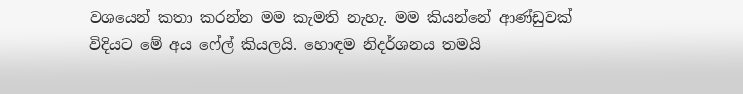වශයෙන් කතා කරන්න මම කැමති නැහැ. මම කියන්නේ ආණ්ඩුවක් විදියට මේ අය ෆේල් කියලයි. හොඳම නිදර්ශනය තමයි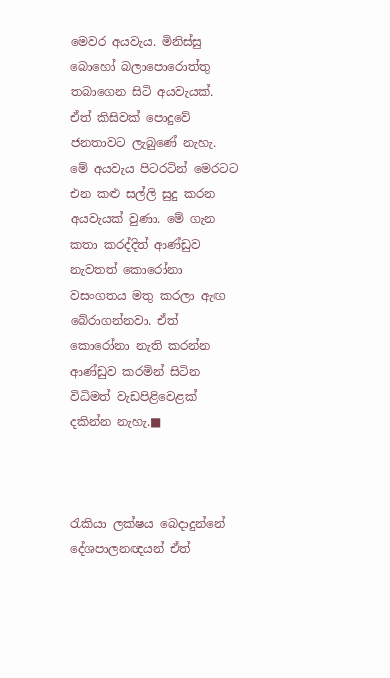මෙවර අයවැය. මිනිස්සු බොහෝ බලාපොරොත්තු තබාගෙන සිටි අයවැයක්. ඒත් කිසිවක් පොදුවේ ජනතාවට ලැබුණේ නැහැ. මේ අයවැය පිටරටින් මෙරටට එන කළු සල්ලි සුදු කරන අයවැයක් වුණා. මේ ගැන කතා කරද්දිත් ආණ්ඩුව නැවතත් කොරෝනා වසංගතය මතු කරලා ඇඟ බේරාගන්නවා. ඒත් කොරෝනා නැති කරන්න ආණ්ඩුව කරමින් සිටින විධිමත් වැඩපිළිවෙළක් දකින්න නැහැ.■



රැකියා ලක්ෂය බෙදාදුන්නේ දේශපාලනඥයන් ඒත්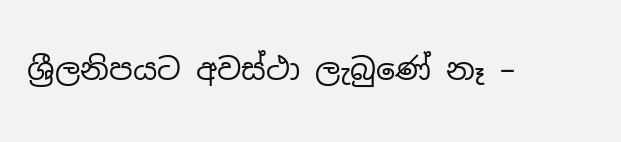ශ්‍රීලනිපයට අවස්ථා ලැබුණේ නෑ –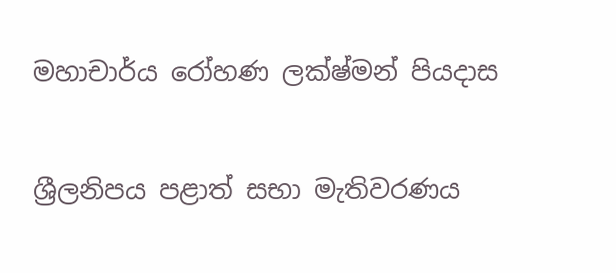මහාචාර්ය රෝහණ ලක්ෂ්මන් පියදාස

ශ්‍රීලනිපය පළාත් සභා මැතිවරණය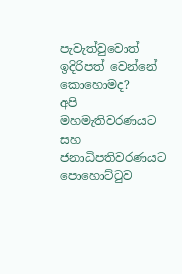පැවැත්වුවොත් ඉදිරිපත් වෙන්නේ කොහොමද?
අපි මහමැතිවරණයට සහ ජනාධිපතිවරණයට පොහොට්ටුව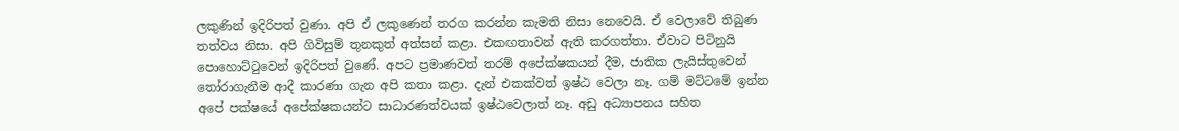ලකුණින් ඉදිරිපත් වුණා. අපි ඒ ලකුණෙන් තරග කරන්න කැමති නිසා නෙවෙයි. ඒ වෙලාවේ තිබුණ තත්වය නිසා. අපි ගිවිසුම් තුනකුත් අත්සන් කළා. එකඟතාවන් ඇති කරගත්තා. ඒවාට පිටිනුයි පොහොට්ටුවෙන් ඉදිරිපත් වුණේ. අපට ප්‍රමාණවත් තරම් අපේක්ෂකයන් දීම, ජාතික ලැයිස්තුවෙන් තෝරාගැනීම ආදී කාරණා ගැන අපි කතා කළා. දැන් එකක්වත් ඉෂ්ඨ වෙලා නෑ. ගම් මට්ටමේ ඉන්න අපේ පක්ෂයේ අපේක්ෂකයන්ට සාධාරණත්වයක් ඉෂ්ඨවෙලාත් නෑ. අඩු අධ්‍යාපනය සහිත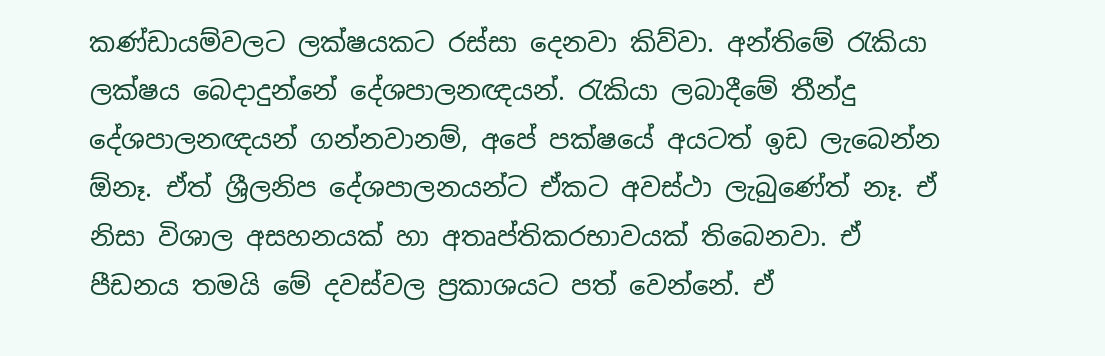කණ්ඩායම්වලට ලක්ෂයකට රස්සා දෙනවා කිව්වා. අන්තිමේ රැකියා ලක්ෂය බෙදාදුන්නේ දේශපාලනඥයන්. රැකියා ලබාදීමේ තීන්දු දේශපාලනඥයන් ගන්නවානම්, අපේ පක්ෂයේ අයටත් ඉඩ ලැබෙන්න ඕනෑ. ඒත් ශ්‍රීලනිප දේශපාලනයන්ට ඒකට අවස්ථා ලැබුණේත් නෑ. ඒ නිසා විශාල අසහනයක් හා අතෘප්තිකරභාවයක් තිබෙනවා. ඒ පීඩනය තමයි මේ දවස්වල ප්‍රකාශයට පත් වෙන්නේ. ඒ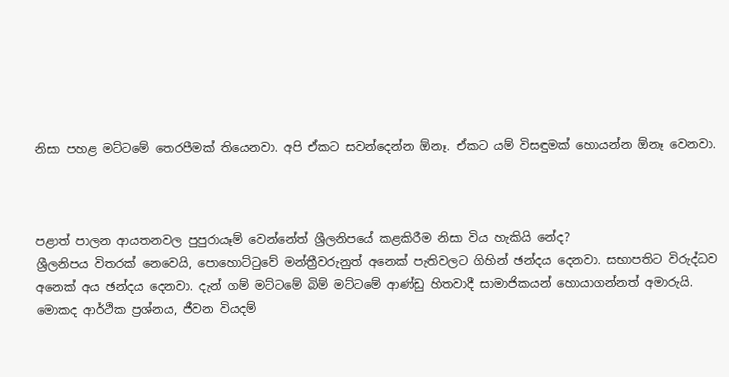නිසා පහළ මට්ටමේ තෙරපීමක් තියෙනවා. අපි ඒකට සවන්දෙන්න ඕනෑ. ඒකට යම් විසඳුමක් හොයන්න ඕනෑ වෙනවා.



පළාත් පාලන ආයතනවල පුපුරායෑම් වෙන්නේත් ශ්‍රීලනිපයේ කළකිරීම නිසා විය හැකියි නේද?
ශ්‍රීලනිපය විතරක් නෙවෙයි, පොහොට්ටුවේ මන්ත්‍රීවරුනුත් අනෙක් පැතිවලට ගිහින් ඡන්දය දෙනවා. සභාපතිට විරුද්ධව අනෙක් අය ඡන්දය දෙනවා. දැන් ගම් මට්ටමේ බිම් මට්ටමේ ආණ්ඩු හිතවාදී සාමාජිකයන් හොයාගන්නත් අමාරුයි. මොකද ආර්ථික ප්‍රශ්නය, ජීවන වියදම්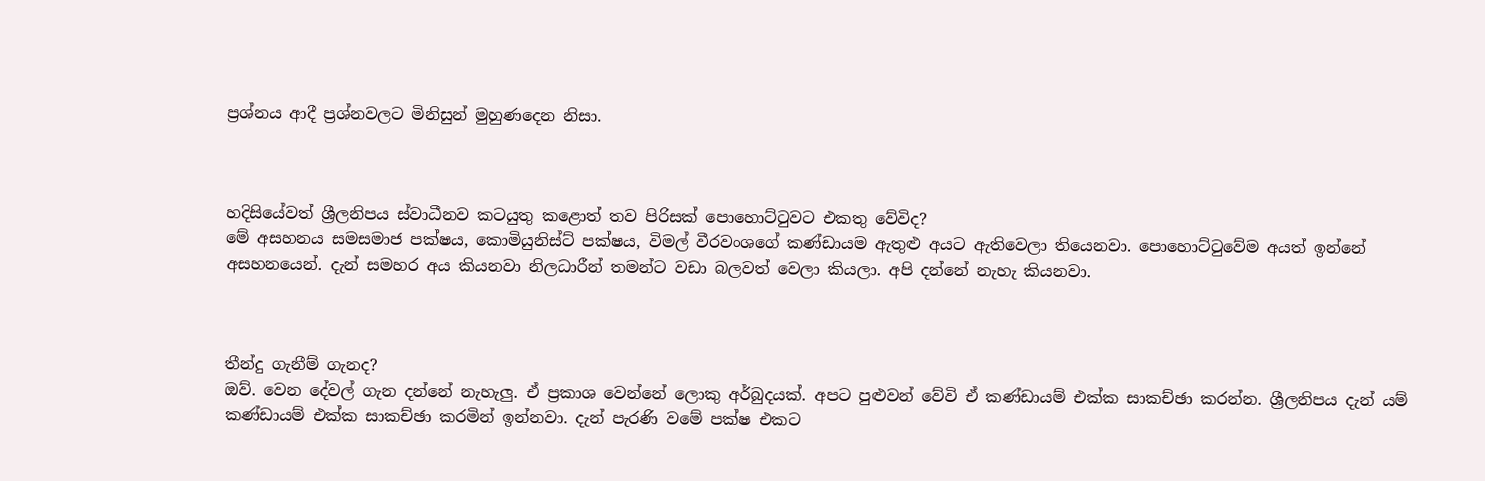ප්‍රශ්නය ආදී ප්‍රශ්නවලට මිනිසුන් මුහුණදෙන නිසා.



හදිසියේවත් ශ්‍රීලනිපය ස්වාධීනව කටයුතු කළොත් තව පිරිසක් පොහොට්ටුවට එකතු වේවිද?
මේ අසහනය සමසමාජ පක්ෂය, කොමියුනිස්ට් පක්ෂය, විමල් වීරවංශගේ කණ්ඩායම ඇතුළු අයට ඇතිවෙලා තියෙනවා. පොහොට්ටුවේම අයත් ඉන්නේ අසහනයෙන්. දැන් සමහර අය කියනවා නිලධාරීන් තමන්ට වඩා බලවත් වෙලා කියලා. අපි දන්නේ නැහැ කියනවා.



තීන්දු ගැනීම් ගැනද?
ඔව්. වෙන දේවල් ගැන දන්නේ නැහැලු. ඒ ප්‍රකාශ වෙන්නේ ලොකු අර්බුදයක්. අපට පුළුවන් වේවි ඒ කණ්ඩායම් එක්ක සාකච්ඡා කරන්න. ශ්‍රීලනිපය දැන් යම් කණ්ඩායම් එක්ක සාකච්ඡා කරමින් ඉන්නවා. දැන් පැරණි වමේ පක්ෂ එකට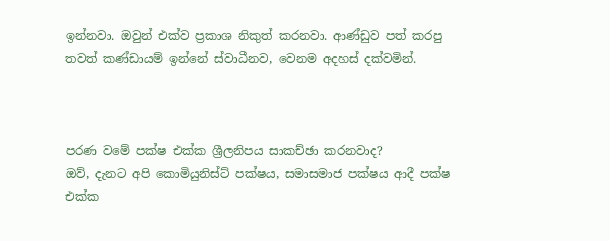ඉන්නවා. ඔවුන් එක්ව ප්‍රකාශ නිකුත් කරනවා. ආණ්ඩුව පත් කරපු තවත් කණ්ඩායම් ඉන්නේ ස්වාධීනව, වෙනම අදහස් දක්වමින්.



පරණ වමේ පක්ෂ එක්ක ශ්‍රීලනිපය සාකච්ඡා කරනවාද?
ඔව්, දැනට අපි කොමියුනිස්ට් පක්ෂය, සමාසමාජ පක්ෂය ආදී පක්ෂ එක්ක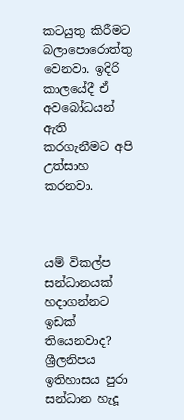කටයුතු කිරීමට බලාපොරොත්තු වෙනවා. ඉදිරි කාලයේදී ඒ අවබෝධයන් ඇති කරගැනීමට අපි උත්සාහ කරනවා.



යම් විකල්ප සන්ධානයක් හදාගන්නට ඉඩක් තියෙනවාද?
ශ්‍රීලනිපය ඉතිහාසය පුරා සන්ධාන හැදූ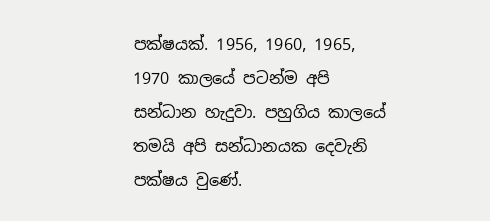පක්ෂයක්. 1956, 1960, 1965, 1970 කාලයේ පටන්ම අපි සන්ධාන හැදුවා. පහුගිය කාලයේ තමයි අපි සන්ධානයක දෙවැනි පක්ෂය වුණේ.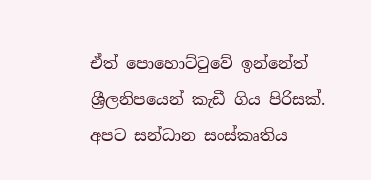ඒත් පොහොට්ටුවේ ඉන්නේත් ශ්‍රීලනිපයෙන් කැඩී ගිය පිරිසක්. අපට සන්ධාන සංස්කෘතිය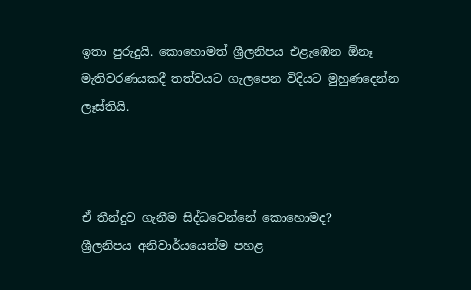ඉතා පුරුදුයි. කොහොමත් ශ්‍රීලනිපය එළැඹෙන ඕනෑ මැතිවරණයකදී තත්වයට ගැලපෙන විදියට මුහුණදෙන්න ලෑස්තියි.



ඒ තීන්දුව ගැනීම සිද්ධවෙන්නේ කොහොමද?
ශ්‍රීලනිපය අනිවාර්යයෙන්ම පහළ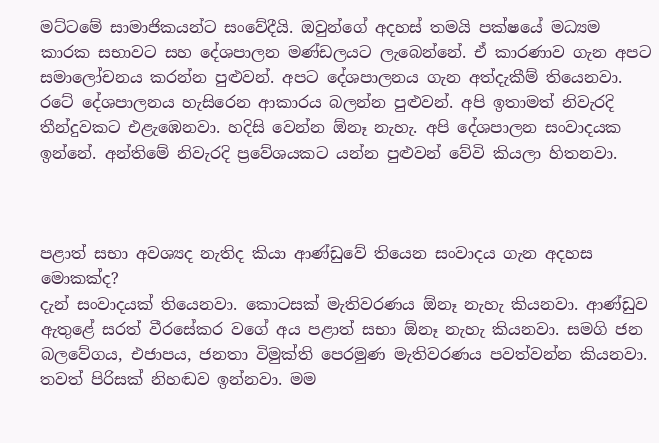මට්ටමේ සාමාජිකයන්ට සංවේදීයි. ඔවුන්ගේ අදහස් තමයි පක්ෂයේ මධ්‍යම කාරක සභාවට සහ දේශපාලන මණ්ඩලයට ලැබෙන්නේ. ඒ කාරණාව ගැන අපට සමාලෝචනය කරන්න පුළුවන්. අපට දේශපාලනය ගැන අත්දැකීම් තියෙනවා. රටේ දේශපාලනය හැසිරෙන ආකාරය බලන්න පුළුවන්. අපි ඉතාමත් නිවැරදි තීන්දුවකට එළැඹෙනවා. හදිසි වෙන්න ඕනෑ නැහැ. අපි දේශපාලන සංවාදයක ඉන්නේ. අන්තිමේ නිවැරදි ප්‍රවේශයකට යන්න පුළුවන් වේවි කියලා හිතනවා.



පළාත් සභා අවශ්‍යද නැතිද කියා ආණ්ඩුවේ තියෙන සංවාදය ගැන අදහස මොකක්ද?
දැන් සංවාදයක් තියෙනවා. කොටසක් මැතිවරණය ඕනෑ නැහැ කියනවා. ආණ්ඩුව ඇතුළේ සරත් වීරසේකර වගේ අය පළාත් සභා ඕනෑ නැහැ කියනවා. සමගි ජන බලවේගය, එජාපය, ජනතා විමුක්ති පෙරමුණ මැතිවරණය පවත්වන්න කියනවා. තවත් පිරිසක් නිහඬව ඉන්නවා. මම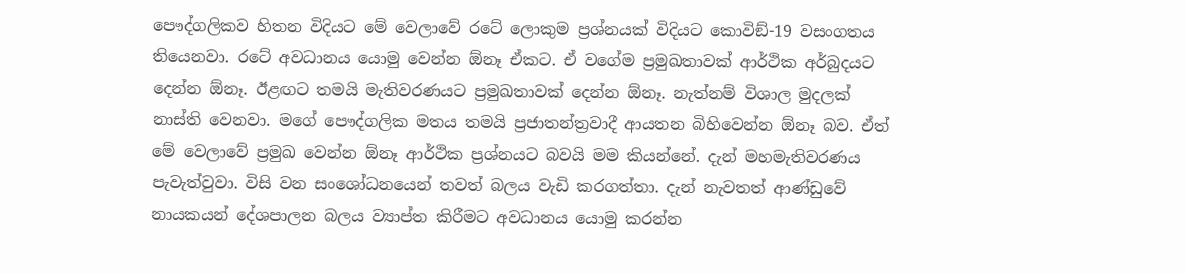පෞද්ගලිකව හිතන විදියට මේ වෙලාවේ රටේ ලොකුම ප්‍රශ්නයක් විදියට කොවිඞ්-19 වසංගතය තියෙනවා. රටේ අවධානය යොමු වෙන්න ඕනෑ ඒකට. ඒ වගේම ප්‍රමුඛතාවක් ආර්ථික අර්බුදයට දෙන්න ඕනෑ. ඊළඟට තමයි මැතිවරණයට ප්‍රමුඛතාවක් දෙන්න ඕනෑ. නැත්නම් විශාල මුදලක් නාස්ති වෙනවා. මගේ පෞද්ගලික මතය තමයි ප්‍රජාතන්ත්‍රවාදී ආයතන බිහිවෙන්න ඕනෑ බව. ඒත් මේ වෙලාවේ ප්‍රමුඛ වෙන්න ඕනෑ ආර්ථික ප්‍රශ්නයට බවයි මම කියන්නේ. දැන් මහමැතිවරණය පැවැත්වුවා. විසි වන සංශෝධනයෙන් තවත් බලය වැඩි කරගත්තා. දැන් නැවතත් ආණ්ඩුවේ නායකයන් දේශපාලන බලය ව්‍යාප්ත කිරීමට අවධානය යොමු කරන්න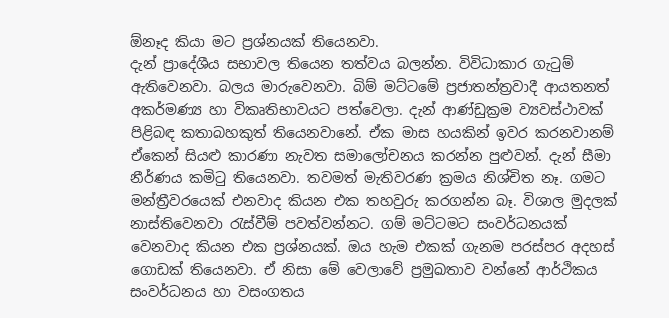ඕනෑද කියා මට ප්‍රශ්නයක් තියෙනවා.
දැන් ප්‍රාදේශීය සභාවල තියෙන තත්වය බලන්න. විවිධාකාර ගැටුම් ඇතිවෙනවා. බලය මාරුවෙනවා. බිම් මට්ටමේ ප්‍රජාතන්ත්‍රවාදී ආයතනත් අකර්මණ්‍ය හා විකෘතිභාවයට පත්වෙලා. දැන් ආණ්ඩුක්‍රම ව්‍යවස්ථාවක් පිළිබඳ කතාබහකුත් තියෙනවානේ. ඒක මාස හයකින් ඉවර කරනවානම් ඒකෙන් සියළු කාරණා නැවත සමාලෝචනය කරන්න පුළුවන්. දැන් සීමා නීර්ණය කමිටු තියෙනවා. තවමත් මැතිවරණ ක්‍රමය නිශ්චිත නෑ. ගමට මන්ත්‍රීවරයෙක් එනවාද කියන එක තහවුරු කරගන්න බෑ. විශාල මුදලක් නාස්තිවෙනවා රැස්වීම් පවත්වන්නට. ගම් මට්ටමට සංවර්ධනයක් වෙනවාද කියන එක ප්‍රශ්නයක්. ඔය හැම එකක් ගැනම පරස්පර අදහස් ගොඩක් තියෙනවා. ඒ නිසා මේ වෙලාවේ ප්‍රමුඛතාව වන්නේ ආර්ථිකය සංවර්ධනය හා වසංගතය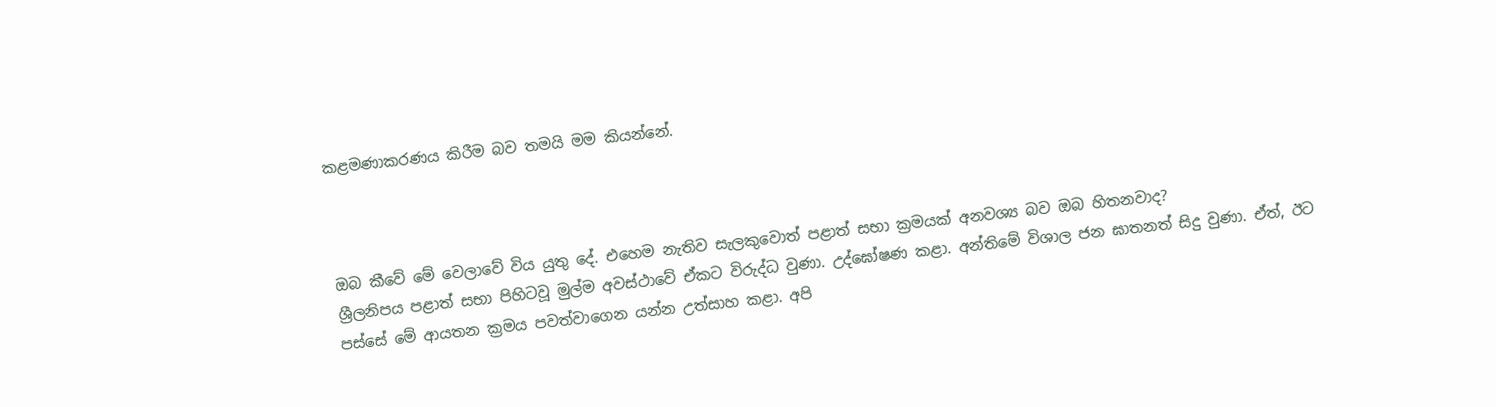කළමණාකරණය කිරීම බව තමයි මම කියන්නේ.



ඔබ කීවේ මේ වෙලාවේ විය යුතු දේ. එහෙම නැතිව සැලකුවොත් පළාත් සභා ක්‍රමයක් අනවශ්‍ය බව ඔබ හිතනවාද?
ශ්‍රීලනිපය පළාත් සභා පිහිටවූ මුල්ම අවස්ථාවේ ඒකට විරුද්ධ වුණා. උද්ඝෝෂණ කළා. අන්තිමේ විශාල ජන ඝාතනත් සිදු වුණා. ඒත්, ඊට පස්සේ මේ ආයතන ක්‍රමය පවත්වාගෙන යන්න උත්සාහ කළා. අපි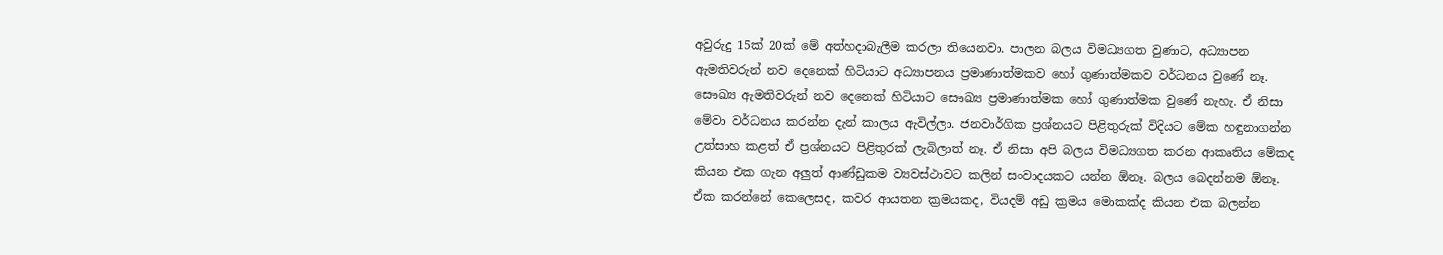අවුරුදු 15ක් 20ක් මේ අත්හදාබැලීම කරලා තියෙනවා. පාලන බලය විමධ්‍යගත වුණාට, අධ්‍යාපන ඇමතිවරුන් නව දෙනෙක් හිටියාට අධ්‍යාපනය ප්‍රමාණාත්මකව හෝ ගුණාත්මකව වර්ධනය වුණේ නෑ. සෞඛ්‍ය ඇමතිවරුන් නව දෙනෙක් හිටියාට සෞඛ්‍ය ප්‍රමාණාත්මක හෝ ගුණාත්මක වුණේ නැහැ. ඒ නිසා මේවා වර්ධනය කරන්න දැන් කාලය ඇවිල්ලා. ජනවාර්ගික ප්‍රශ්නයට පිළිතුරුක් විදියට මේක හඳුනාගන්න උත්සාහ කළත් ඒ ප්‍රශ්නයට පිළිතුරක් ලැබිලාත් නෑ. ඒ නිසා අපි බලය විමධ්‍යගත කරන ආකෘතිය මේකද කියන එක ගැන අලුත් ආණ්ඩුකම ව්‍යවස්ථාවට කලින් සංවාදයකට යන්න ඕනෑ. බලය බෙදන්නම ඕනෑ. ඒක කරන්නේ කෙලෙසද, කවර ආයතන ක්‍රමයකද, වියදම් අඩු ක්‍රමය මොකක්ද කියන එක බලන්න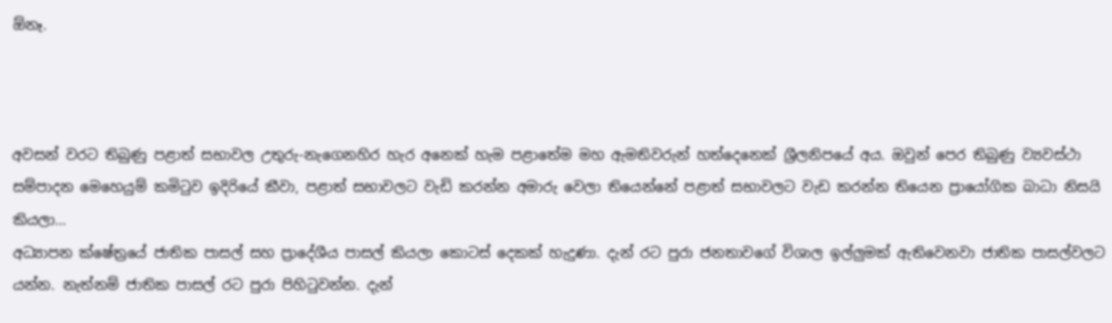ඕනෑ.



අවසන් වරට තිබුණු පළාත් සභාවල උතුරු-නැගෙනහිර හැර අනෙක් හැම පළාතේම මහ ඇමතිවරුන් හත්දෙනෙක් ශ්‍රීලනිපයේ අය. ඔවුන් පෙර තිබුණු ව්‍යවස්ථා සම්පාදන මෙහෙයුම් කමිටුව ඉදිරියේ කීවා, පළාත් සභාවලට වැඩි කරන්න අමාරු වෙලා තියෙන්නේ පළාත් සභාවලට වැඩ කරන්න තියෙන ප්‍රායෝගික බාධා නිසයි කියලා…
අධ්‍යාපන ක්ෂේත්‍රයේ ජාතික පාසල් සහ ප්‍රාදේශීය පාසල් කියලා කොටස් දෙකක් හැදුණා. දැන් රට පුරා ජනතාවගේ විශාල ඉල්ලුමක් ඇතිවෙනවා ජාතික පාසල්වලට යන්න. නැත්නම් ජාතික පාසල් රට පුරා පිහිටුවන්න. දැන්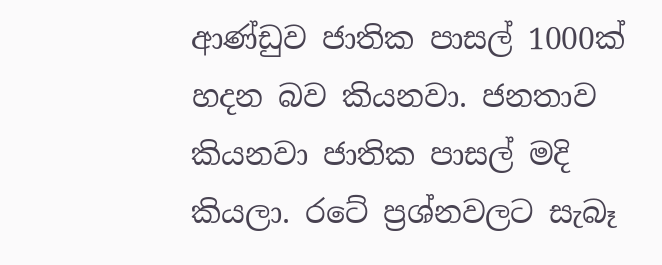ආණ්ඩුව ජාතික පාසල් 1000ක් හදන බව කියනවා. ජනතාව කියනවා ජාතික පාසල් මදි කියලා. රටේ ප්‍රශ්නවලට සැබෑ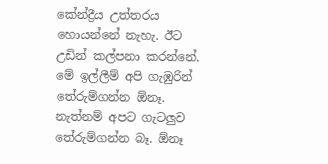කේන්ද්‍රීය උත්තරය හොයන්නේ නැහැ. ඊට උඩින් කල්පනා කරන්නේ. මේ ඉල්ලීම් අපි ගැඹුරින් තේරුම්ගන්න ඕනෑ. නැත්නම් අපට ගැටලුව තේරුම්ගන්න බෑ. ඕනෑ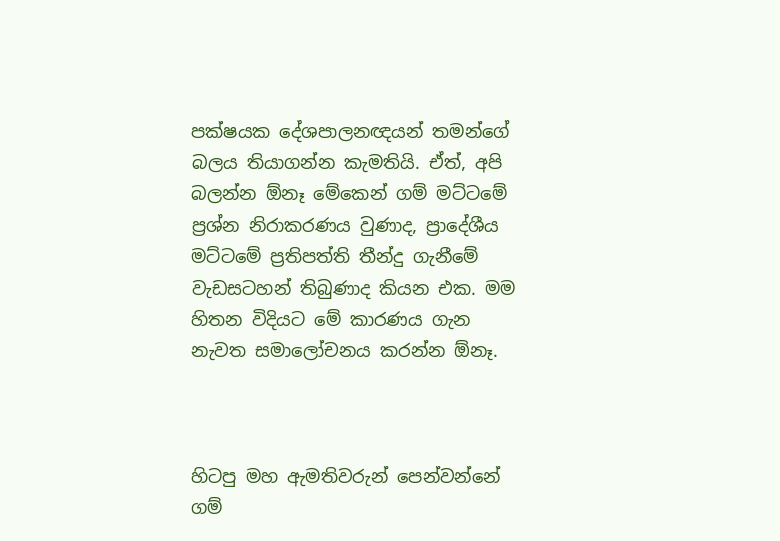පක්ෂයක දේශපාලනඥයන් තමන්ගේ බලය තියාගන්න කැමතියි. ඒත්, අපි බලන්න ඕනෑ මේකෙන් ගම් මට්ටමේ ප්‍රශ්න නිරාකරණය වුණාද, ප්‍රාදේශීය මට්ටමේ ප්‍රතිපත්ති තීන්දු ගැනීමේ වැඩසටහන් තිබුණාද කියන එක. මම හිතන විදියට මේ කාරණය ගැන නැවත සමාලෝචනය කරන්න ඕනෑ.



හිටපු මහ ඇමතිවරුන් පෙන්වන්නේ ගම්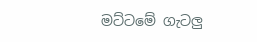මට්ටමේ ගැටලු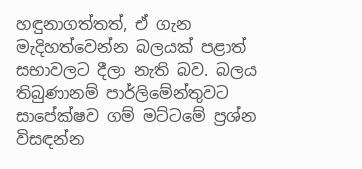හඳුනාගත්තත්, ඒ ගැන මැදිහත්වෙන්න බලයක් පළාත් සභාවලට දීලා නැති බව. බලය තිබුණානම් පාර්ලිමේන්තුවට සාපේක්ෂව ගම් මට්ටමේ ප්‍රශ්න විසඳන්න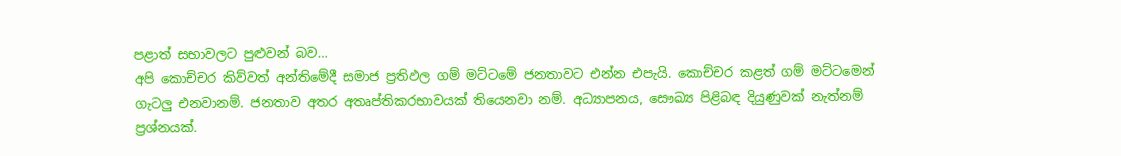පළාත් සභාවලට පුළුවන් බව…
අපි කොච්චර කිව්වත් අන්තිමේදී සමාජ ප්‍රතිඵල ගම් මට්ටමේ ජනතාවට එන්න එපැයි. කොච්චර කළත් ගම් මට්ටමෙන් ගැටලු එනවානම්. ජනතාව අතර අතෘප්තිකරභාවයක් තියෙනවා නම්. අධ්‍යාපනය, සෞඛ්‍ය පිළිබඳ දියුණුවක් නැත්නම් ප්‍රශ්නයක්.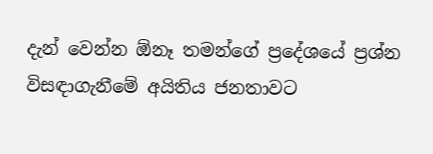දැන් වෙන්න ඕනෑ තමන්ගේ ප්‍රදේශයේ ප්‍රශ්න විසඳාගැනීමේ අයිතිය ජනතාවට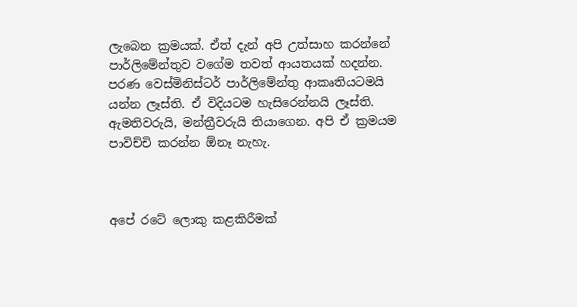ලැබෙන ක්‍රමයක්. ඒත් දැන් අපි උත්සාහ කරන්නේ පාර්ලිමේන්තුව වගේම තවත් ආයතයක් හදන්න. පරණ වෙස්මිනිස්ටර් පාර්ලිමේන්තු ආකෘතියටමයි යන්න ලෑස්ති. ඒ විදියටම හැසිරෙන්නයි ලෑස්ති. ඇමතිවරුයි, මන්ත්‍රීවරුයි තියාගෙන. අපි ඒ ක්‍රමයම පාවිච්චි කරන්න ඕනෑ නැහැ.



අපේ රටේ ලොකු කළකිරීමක්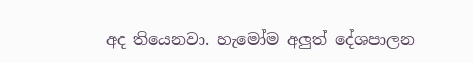අද තියෙනවා. හැමෝම අලුත් දේශපාලන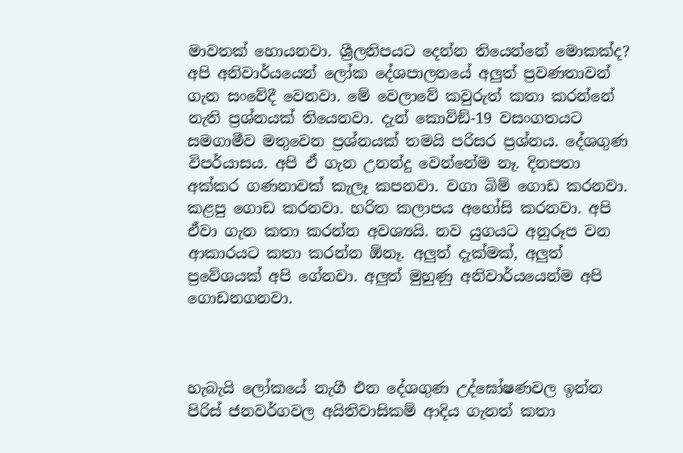මාවතක් හොයනවා. ශ්‍රීලනිපයට දෙන්න තියෙන්නේ මොකක්ද?
අපි අනිවාර්යයෙන් ලෝක දේශපාලනයේ අලුත් ප්‍රවණතාවන් ගැන සංවේදී වෙනවා. මේ වෙලාවේ කවුරුත් කතා කරන්නේ නැති ප්‍රශ්නයක් තියෙනවා. දැන් කොවිඞ්-19 වසංගතයට සමගාමීව මතුවෙන ප්‍රශ්නයක් තමයි පරිසර ප්‍රශ්නය. දේශගුණ විපර්යාසය. අපි ඒ ගැන උනන්දු වෙන්නේම නෑ. දිනපතා අක්කර ගණනාවක් කැලෑ කපනවා. වගා බිම් ගොඩ කරනවා. කළපු ගොඩ කරනවා. හරිත කලාපය අහෝසි කරනවා. අපි ඒවා ගැන කතා කරන්න අවශ්‍යයි. නව යුගයට අනුරූප වන ආකාරයට කතා කරන්න ඕනෑ. අලුත් දැක්මක්, අලුත් ප්‍රවේශයක් අපි ගේනවා. අලුත් මුහුණු අනිවාර්යයෙන්ම අපි ගොඩනගනවා.



හැබැයි ලෝකයේ නැගී එන දේශගුණ උද්ඝෝෂණවල ඉන්න පිරිස් ජනවර්ගවල අයිතිවාසිකම් ආදිය ගැනත් කතා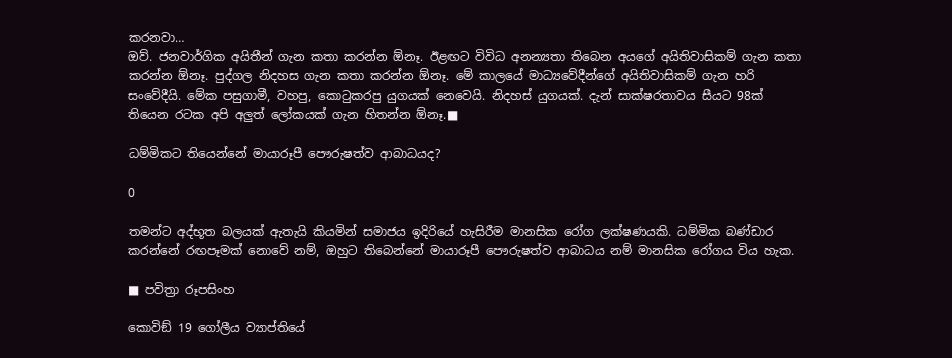කරනවා…
ඔව්. ජනවාර්ගික අයිතීන් ගැන කතා කරන්න ඕනෑ. ඊළඟට විවිධ අනන්‍යතා තිබෙන අයගේ අයිතිවාසිකම් ගැන කතා කරන්න ඕනෑ. පුද්ගල නිදහස ගැන කතා කරන්න ඕනෑ. මේ කාලයේ මාධ්‍යවේදීන්ගේ අයිතිවාසිකම් ගැන හරි සංවේදීයි. මේක පසුගාමී, වහපු, කොටුකරපු යුගයක් නෙවෙයි. නිදහස් යුගයක්. දැන් සාක්ෂරතාවය සීයට 98ක් තියෙන රටක අපි අලුත් ලෝකයක් ගැන හිතන්න ඕනෑ.■

ධම්මිකට තියෙන්නේ මායාරූපී පෞරුෂත්ව ආබාධයද?

0

තමන්ට අද්භූත බලයක් ඇතැයි කියමින් සමාජය ඉදිරියේ හැසිරීම මානසික රෝග ලක්ෂණයකි. ධම්මික බණ්ඩාර කරන්නේ රඟපෑමක් නොවේ නම්, ඔහුට තිබෙන්නේ මායාරූපී පෞරුෂත්ව ආබාධය නම් මානසික රෝගය විය හැක.

■ පවිත්‍රා රූපසිංහ

කොවිඞ් 19 ගෝලීය ව්‍යාප්තියේ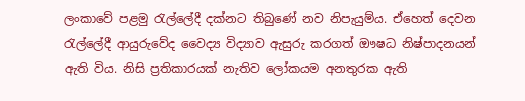ලංකාවේ පළමු රැල්ලේදී දක්නට තිබුණේ නව නිපැයුම්ය. ඒහෙත් දෙවන රැල්ලේදී ආයුරුවේද වෛද්‍ය විද්‍යාව ඇසුරු කරගත් ඖෂධ නිෂ්පාදනයන් ඇති විය. නිසි ප්‍රතිකාරයක් නැතිව ලෝකයම අනතුරක ඇති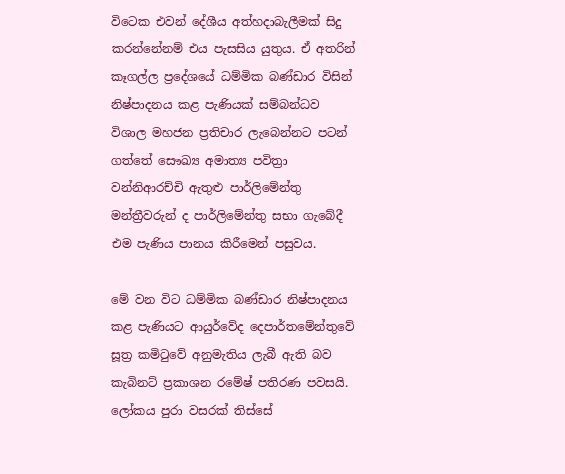විටෙක එවන් දේශීය අත්හදාබැලීමක් සිදු කරන්නේනම් එය පැසසිය යුතුය. ඒ අතරින් කෑගල්ල ප්‍රදේශයේ ධම්මික බණ්ඩාර විසින් නිෂ්පාදනය කළ පැණියක් සම්බන්ධව විශාල මහජන ප්‍රතිචාර ලැබෙන්නට පටන් ගත්තේ සෞඛ්‍ය අමාත්‍ය පවිත්‍රා වන්නිආරච්චි ඇතුළු පාර්ලිමේන්තු මන්ත්‍රීවරුන් ද පාර්ලිමේන්තු සභා ගැබේදී එම පැණිය පානය කිරීමෙන් පසුවය.

මේ වන විට ධම්මික බණ්ඩාර නිෂ්පාදනය කළ පැණියට ආයුර්වේද දෙපාර්තමේන්තුවේ සූත්‍ර කමිටුවේ අනුමැතිය ලැබී ඇති බව කැබිනට් ප්‍රකාශන රමේෂ් පතිරණ පවසයි. ලෝකය පුරා වසරක් තිස්සේ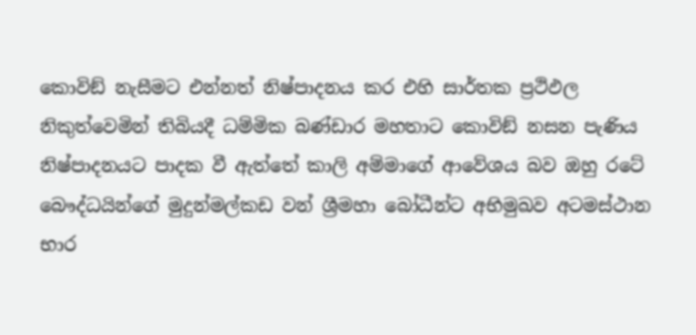කොවිඞ් නැසීමට එන්නත් නිෂ්පාදනය කර එහි සාර්තක ප්‍රථිඵල නිකුත්වෙමින් තිබියදී ධම්මික බණ්ඩාර මහතාට කොවිඞ් නසන පැණිය නිෂ්පාදනයට පාදක වී ඇත්තේ කාලි අම්මාගේ ආවේශය බව ඔහු රටේ බෞද්ධයින්ගේ මුදුන්මල්කඩ වන් ශ්‍රීමහා බෝධීන්ට අභිමුඛව අටමස්ථාන භාර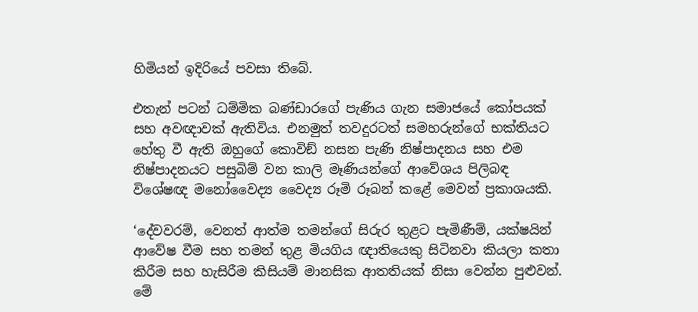හිමියන් ඉදිරියේ පවසා තිබේ.

එතැන් පටන් ධම්මික බණ්ඩාරගේ පැණිය ගැන සමාජයේ කෝපයක් සහ අවඥාවක් ඇතිවිය. එනමුත් තවදුරටත් සමහරුන්ගේ භක්තියට හේතු වී ඇති ඔහුගේ කොවිඞ් නසන පැණි නිෂ්පාදනය සහ එම නිෂ්පාදනයට පසුබිම් වන කාලි මෑණියන්ගේ ආවේශය පිලිබඳ විශේෂඥ මනෝවෛද්‍ය වෛද්‍ය රූමි රූබන් කළේ මෙවන් ප්‍රකාශයකි.

‘දේවවරම්, වෙනත් ආත්ම තමන්ගේ සිරුර තුළට පැමිණීම්, යක්ෂයින් ආවේෂ වීම සහ තමන් තුළ මියගිය ඥාතියෙකු සිටිනවා කියලා කතා කිරීම සහ හැසිරීම කිසියම් මානසික ආතතියක් නිසා වෙන්න පුළුවන්. මේ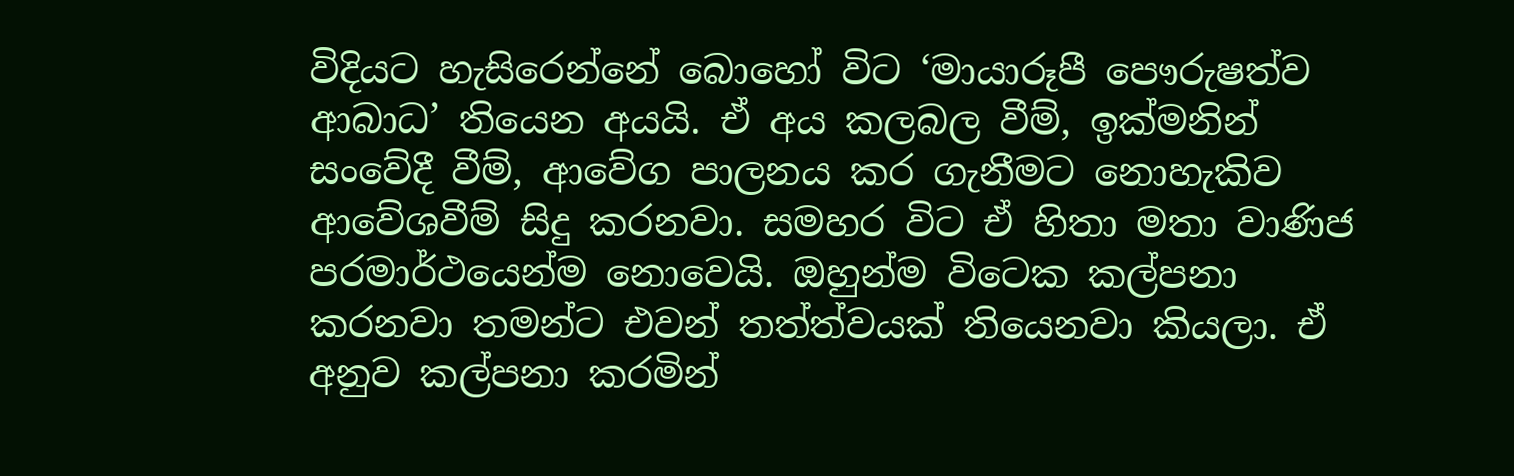විදියට හැසිරෙන්නේ බොහෝ විට ‘මායාරූපී පෞරුෂත්ව ආබාධ’ තියෙන අයයි. ඒ අය කලබල වීම්, ඉක්මනින් සංවේදී වීම්, ආවේග පාලනය කර ගැනීමට නොහැකිව ආවේශවීම් සිදු කරනවා. සමහර විට ඒ හිතා මතා වාණිජ පරමාර්ථයෙන්ම නොවෙයි. ඔහුන්ම විටෙක කල්පනා කරනවා තමන්ට එවන් තත්ත්වයක් තියෙනවා කියලා. ඒ අනුව කල්පනා කරමින්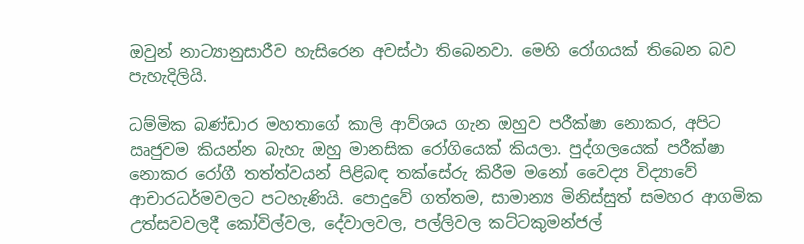ඔවුන් නාට්‍යානුසාරීව හැසිරෙන අවස්ථා තිබෙනවා. මෙහි රෝගයක් තිබෙන බව පැහැදිලියි.

ධම්මික බණ්ඩාර මහතාගේ කාලි ආව්ශය ගැන ඔහුව පරීක්ෂා නොකර, අපිට ඍජුවම කියන්න බැහැ ඔහු මානසික රෝගියෙක් කියලා. පුද්ගලයෙක් පරීක්ෂා නොකර රෝගී තත්ත්වයන් පිළිබඳ තක්සේරු කිරීම මනෝ වෛද්‍ය විද්‍යාවේ ආචාරධර්මවලට පටහැණියි. පොදුවේ ගත්තම, සාමාන්‍ය මිනිස්සුත් සමහර ආගමික උත්සවවලදී කෝවිල්වල, දේවාලවල, පල්ලිවල කට්ටකුමන්ජල්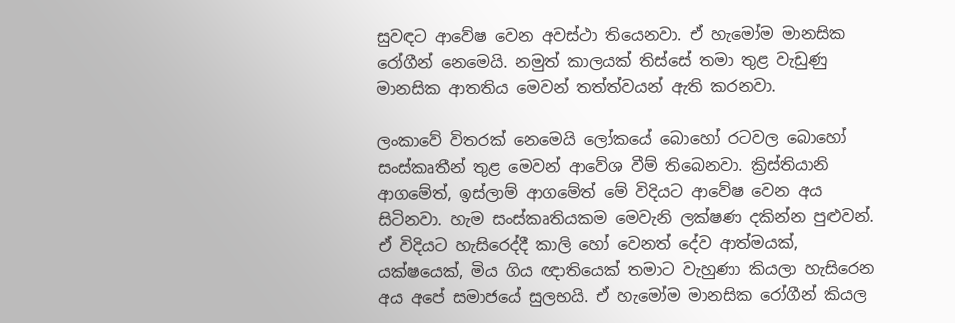සුවඳට ආවේෂ වෙන අවස්ථා තියෙනවා. ඒ හැමෝම මානසික රෝගීන් නෙමෙයි. නමුත් කාලයක් තිස්සේ තමා තුළ වැඩුණු මානසික ආතතිය මෙවන් තත්ත්වයන් ඇති කරනවා.

ලංකාවේ විතරක් නෙමෙයි ලෝකයේ බොහෝ රටවල බොහෝ සංස්කෘතීන් තුළ මෙවන් ආවේශ වීම් තිබෙනවා. ක්‍රිස්තියානි ආගමේත්, ඉස්ලාම් ආගමේත් මේ විදියට ආවේෂ වෙන අය සිටිනවා. හැම සංස්කෘතියකම මෙවැනි ලක්ෂණ දකින්න පුළුවන්. ඒ විදියට හැසිරෙද්දී කාලි හෝ වෙනත් දේව ආත්මයක්, යක්ෂයෙක්, මිය ගිය ඥාතියෙක් තමාට වැහුණා කියලා හැසිරෙන අය අපේ සමාජයේ සුලභයි. ඒ හැමෝම මානසික රෝගීන් කියල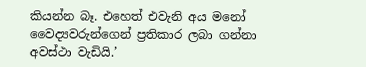කියන්න බෑ. එහෙත් එවැනි අය මනෝ වෛද්‍යවරුන්ගෙන් ප්‍රතිකාර ලබා ගන්නා අවස්ථා වැඩියි.’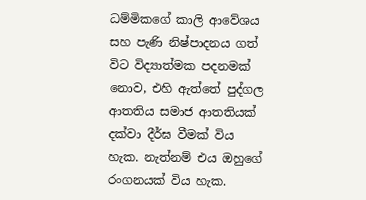ධම්මිකගේ කාලි ආවේශය සහ පැණි නිෂ්පාදනය ගත් විට විද්‍යාත්මක පදනමක් නොව, එහි ඇත්තේ පුද්ගල ආතතිය සමාජ ආතතියක් දක්වා දීර්ඝ වීමක් විය හැක. නැත්නම් එය ඔහුගේ රංගනයක් විය හැක.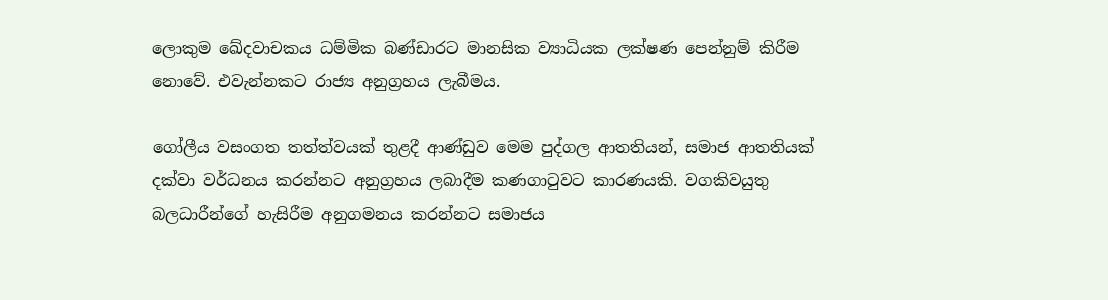ලොකුම ඛේදවාචකය ධම්මික බණ්ඩාරට මානසික ව්‍යාධියක ලක්ෂණ පෙන්නුම් කිරීම නොවේ. එවැන්නකට රාජ්‍ය අනුග්‍රහය ලැබීමය.

ගෝලීය වසංගත තත්ත්වයක් තුළදී ආණ්ඩුව මෙම පුද්ගල ආතතියන්, සමාජ ආතතියක් දක්වා වර්ධනය කරන්නට අනුග්‍රහය ලබාදීම කණගාටුවට කාරණයකි. වගකිවයුතු බලධාරීන්ගේ හැසිරීම අනුගමනය කරන්නට සමාජය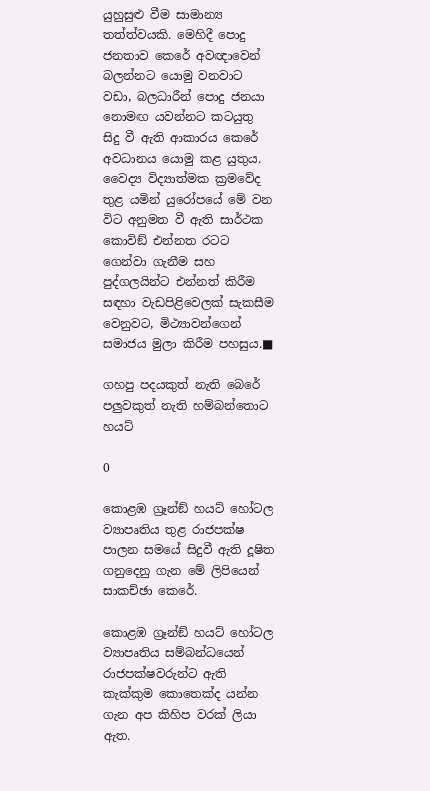යුහුසුළු වීම සාමාන්‍ය තත්ත්වයකි. මෙහිදී පොදු ජනතාව කෙරේ අවඥාවෙන් බලන්නට යොමු වනවාට වඩා, බලධාරීන් පොදු ජනයා නොමඟ යවන්නට කටයුතු සිදු වී ඇති ආකාරය කෙරේ අවධානය යොමු කළ යුතුය.
වෛද්‍ය විද්‍යාත්මක ක්‍රමවේද තුළ යමින් යුරෝපයේ මේ වන විට අනුමත වී ඇති සාර්ථක කොවිඞ් එන්නත රටට ගෙන්වා ගැනීම සහ පුද්ගලයින්ට එන්නත් කිරීම සඳහා වැඩපිළිවෙලක් සැකසීම වෙනුවට, මිථ්‍යාවන්ගෙන් සමාජය මුලා කිරීම පහසුය.■

ගහපු පදයකුත් නැති බෙරේ පලුවකුත් නැති හම්බන්තොට හයට්

0

කොළඹ ග්‍රෑන්ඞ් හයට් හෝටල ව්‍යාපෘතිය තුළ රාජපක්ෂ පාලන සමයේ සිදුවී ඇති දූෂිත ගනුදෙනු ගැන මේ ලිපියෙන් සාකච්ඡා කෙරේ.

කොළඹ ග්‍රෑන්ඞ් හයට් හෝටල ව්‍යාපෘතිය සම්බන්ධයෙන් රාජපක්ෂවරුන්ට ඇති කැක්කුම කොතෙක්ද යන්න ගැන අප කිහිප වරක් ලියා ඇත.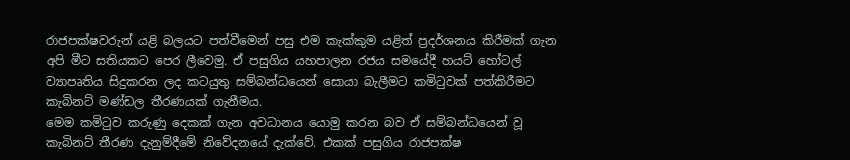රාජපක්ෂවරුන් යළි බලයට පත්වීමෙන් පසු එම කැක්කුම යළිත් ප්‍රදර්ශනය කිරීමක් ගැන අපි මීට සතියකට පෙර ලීවෙමු. ඒ පසුගිය යහපාලන රජය සමයේදී හයට් හෝටල් ව්‍යාපෘතිය සිදුකරන ලද කටයුතු සම්බන්ධයෙන් සොයා බැලීමට කමිටුවක් පත්කිරීමට කැබිනට් මණ්ඩල තීරණයක් ගැනීමය.
මෙම කමිටුව කරුණු දෙකක් ගැන අවධානය යොමු කරන බව ඒ සම්බන්ධයෙන් වූ කැබිනට් තීරණ දැනුම්දීමේ නිවේදනයේ දැක්වේ. එකක් පසුගිය රාජපක්ෂ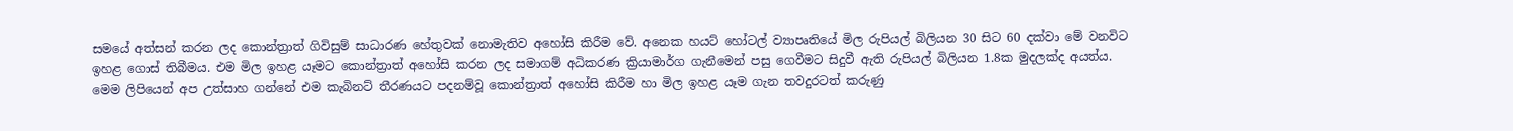සමයේ අත්සන් කරන ලද කොන්ත්‍රාත් ගිවිසුම් සාධාරණ හේතුවක් නොමැතිව අහෝසි කිරීම වේ. අනෙක හයට් හෝටල් ව්‍යාපෘතියේ මිල රුපියල් බිලියන 30 සිට 60 දක්වා මේ වනවිට ඉහළ ගොස් තිබීමය. එම මිල ඉහළ යෑමට කොන්ත්‍රාත් අහෝසි කරන ලද සමාගම් අධිකරණ ක්‍රියාමාර්ග ගැනීමෙන් පසු ගෙවීමට සිදුවී ඇති රුපියල් බිලියන 1.8ක මුදලක්ද අයත්ය.
මෙම ලිපියෙන් අප උත්සාහ ගන්නේ එම කැබිනට් තීරණයට පදනම්වූ කොන්ත්‍රාත් අහෝසි කිරීම හා මිල ඉහළ යෑම ගැන තවදුරටත් කරුණු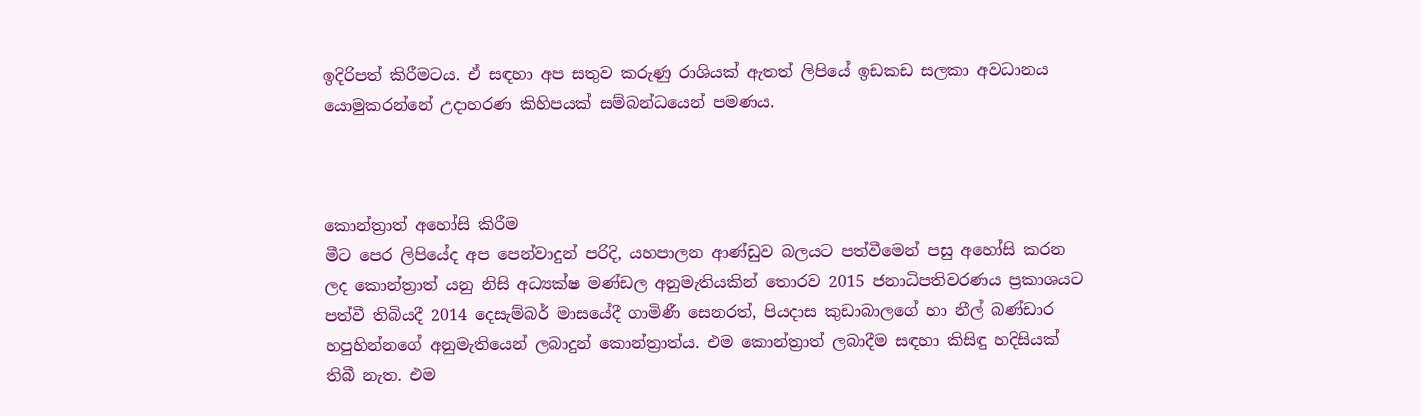ඉදිරිපත් කිරීමටය. ඒ සඳහා අප සතුව කරුණු රාශියක් ඇතත් ලිපියේ ඉඩකඩ සලකා අවධානය යොමුකරන්නේ උදාහරණ කිහිපයක් සම්බන්ධයෙන් පමණය.



කොන්ත්‍රාත් අහෝසි කිරීම
මීට පෙර ලිපියේද අප පෙන්වාදුන් පරිදි, යහපාලන ආණ්ඩුව බලයට පත්වීමෙන් පසු අහෝසි කරන ලද කොන්ත්‍රාත් යනු නිසි අධ්‍යක්ෂ මණ්ඩල අනුමැතියකින් තොරව 2015 ජනාධිපතිවරණය ප්‍රකාශයට පත්වී තිබියදී 2014 දෙසැම්බර් මාසයේදී ගාමිණී සෙනරත්, පියදාස කුඩාබාලගේ හා නීල් බණ්ඩාර හපුහින්නගේ අනුමැතියෙන් ලබාදුන් කොන්ත්‍රාත්ය. එම කොන්ත්‍රාත් ලබාදීම සඳහා කිසිඳු හදිසියක් තිබී නැත. එම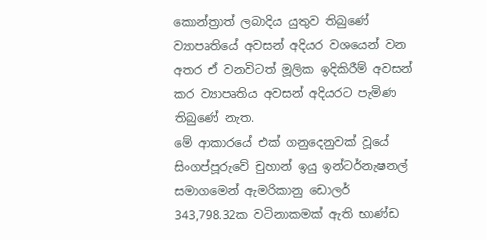කොන්ත්‍රාත් ලබාදිය යුතුව තිබුණේ ව්‍යාපෘතියේ අවසන් අදියර වශයෙන් වන අතර ඒ වනවිටත් මූලික ඉදිකිරීම් අවසන් කර ව්‍යාපෘතිය අවසන් අදියරට පැමිණ තිබුණේ නැත.
මේ ආකාරයේ එක් ගනුදෙනුවක් වූයේ සිංගප්පූරුවේ චුහාන් ඉයු ඉන්ටර්නැෂනල් සමාගමෙන් ඇමරිකානු ඩොලර් 343,798.32ක වටිනාකමක් ඇති භාණ්ඩ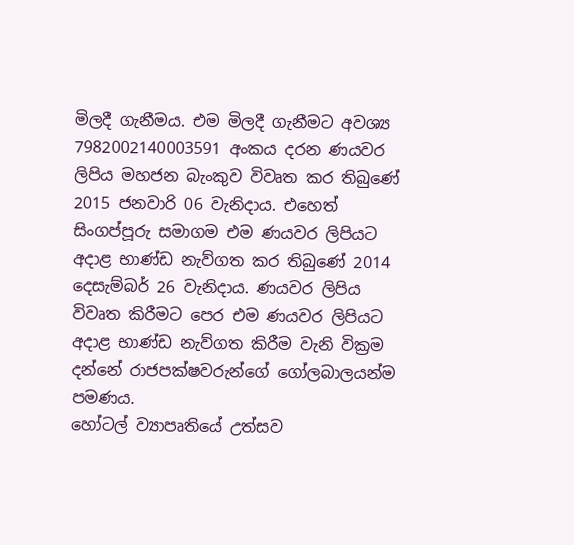මිලදී ගැනීමය. එම මිලදී ගැනීමට අවශ්‍ය 7982002140003591 අංකය දරන ණයවර ලිපිය මහජන බැංකුව විවෘත කර තිබුණේ 2015 ජනවාරි 06 වැනිදාය. එහෙත් සිංගප්පූරු සමාගම එම ණයවර ලිපියට අදාළ භාණ්ඩ නැව්ගත කර තිබුණේ 2014 දෙසැම්බර් 26 වැනිදාය. ණයවර ලිපිය විවෘත කිරීමට පෙර එම ණයවර ලිපියට අදාළ භාණ්ඩ නැව්ගත කිරීම වැනි වික්‍රම දන්නේ රාජපක්ෂවරුන්ගේ ගෝලබාලයන්ම පමණය.
හෝටල් ව්‍යාපෘතියේ උත්සව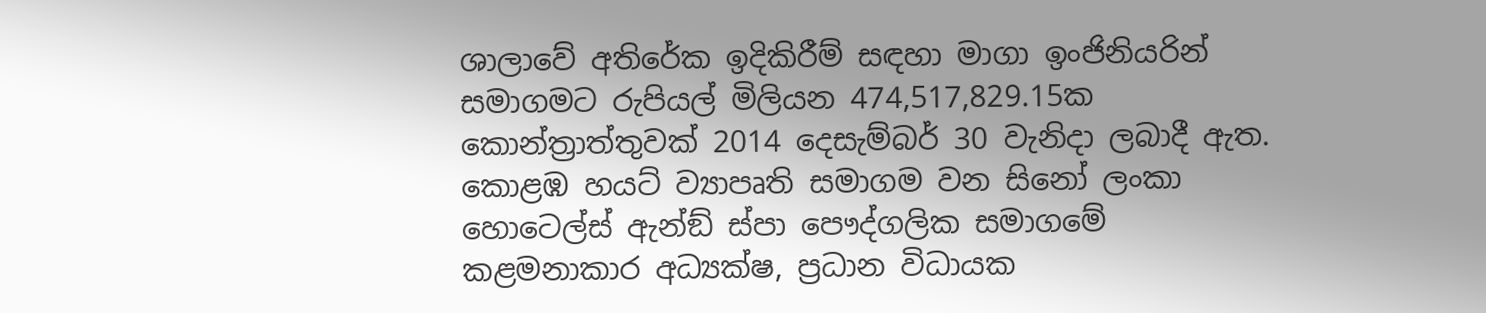ශාලාවේ අතිරේක ඉදිකිරීම් සඳහා මාගා ඉංජිනියරින් සමාගමට රුපියල් මිලියන 474,517,829.15ක කොන්ත්‍රාත්තුවක් 2014 දෙසැම්බර් 30 වැනිදා ලබාදී ඇත. කොළඹ හයට් ව්‍යාපෘති සමාගම වන සිනෝ ලංකා හොටෙල්ස් ඇන්ඞ් ස්පා පෞද්ගලික සමාගමේ කළමනාකාර අධ්‍යක්ෂ, ප්‍රධාන විධායක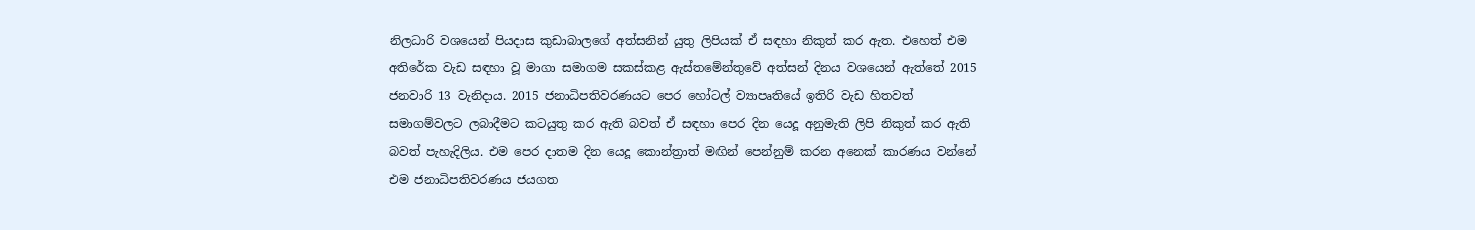නිලධාරි වශයෙන් පියදාස කුඩාබාලගේ අත්සනින් යුතු ලිපියක් ඒ සඳහා නිකුත් කර ඇත. එහෙත් එම අතිරේක වැඩ සඳහා වූ මාගා සමාගම සකස්කළ ඇස්තමේන්තුවේ අත්සන් දිනය වශයෙන් ඇත්තේ 2015 ජනවාරි 13 වැනිදාය. 2015 ජනාධිපතිවරණයට පෙර හෝටල් ව්‍යාපෘතියේ ඉතිරි වැඩ හිතවත් සමාගම්වලට ලබාදීමට කටයුතු කර ඇති බවත් ඒ සඳහා පෙර දින යෙදූ අනුමැති ලිපි නිකුත් කර ඇති බවත් පැහැදිලිය. එම පෙර දාතම දින යෙදූ කොන්ත්‍රාත් මඟින් පෙන්නුම් කරන අනෙක් කාරණය වන්නේ එම ජනාධිපතිවරණය ජයගත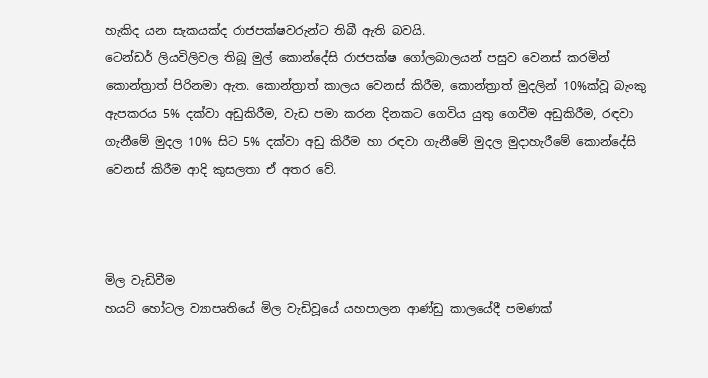හැකිද යන සැකයක්ද රාජපක්ෂවරුන්ට තිබී ඇති බවයි.
ටෙන්ඩර් ලියවිලිවල තිබූ මුල් කොන්දේසි රාජපක්ෂ ගෝලබාලයන් පසුව වෙනස් කරමින් කොන්ත්‍රාත් පිරිනමා ඇත. කොන්ත්‍රාත් කාලය වෙනස් කිරීම, කොන්ත්‍රාත් මුදලින් 10%ක්වූ බැංකු ඇපකරය 5% දක්වා අඩුකිරීම, වැඩ පමා කරන දිනකට ගෙවිය යුතු ගෙවීම අඩුකිරීම, රඳවා ගැනීමේ මුදල 10% සිට 5% දක්වා අඩු කිරීම හා රඳවා ගැනීමේ මුදල මුදාහැරීමේ කොන්දේසි වෙනස් කිරීම ආදි කුසලතා ඒ අතර වේ.



මිල වැඩිවීම
හයට් හෝටල ව්‍යාපෘතියේ මිල වැඩිවූයේ යහපාලන ආණ්ඩු කාලයේදී පමණක්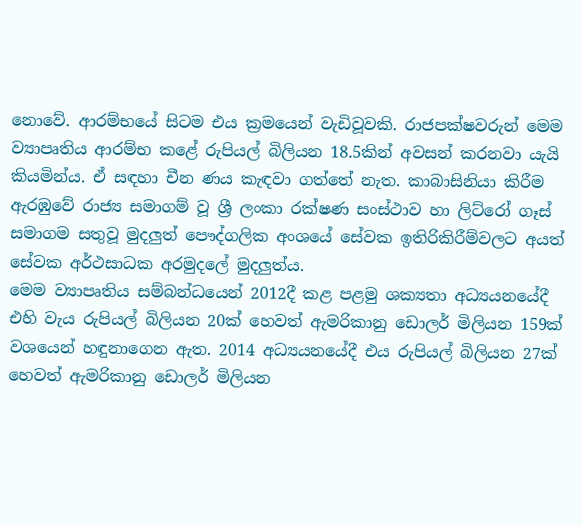නොවේ. ආරම්භයේ සිටම එය ක්‍රමයෙන් වැඩිවූවකි. රාජපක්ෂවරුන් මෙම ව්‍යාපෘතිය ආරම්භ කළේ රුපියල් බිලියන 18.5කින් අවසන් කරනවා යැයි කියමින්ය. ඒ සඳහා චීන ණය කැඳවා ගත්තේ නැත. කාබාසිනියා කිරීම ඇරඹුවේ රාජ්‍ය සමාගම් වූ ශ්‍රී ලංකා රක්ෂණ සංස්ථාව හා ලිට්රෝ ගෑස් සමාගම සතුවූ මුදලුත් පෞද්ගලික අංශයේ සේවක ඉතිරිකිරීම්වලට අයත් සේවක අර්ථසාධක අරමුදලේ මුදලුත්ය.
මෙම ව්‍යාපෘතිය සම්බන්ධයෙන් 2012දී කළ පළමු ශක්‍යතා අධ්‍යයනයේදී එහි වැය රුපියල් බිලියන 20ක් හෙවත් ඇමරිකානු ඩොලර් මිලියන 159ක් වශයෙන් හඳුනාගෙන ඇත. 2014 අධ්‍යයනයේදී එය රුපියල් බිලියන 27ක් හෙවත් ඇමරිකානු ඩොලර් මිලියන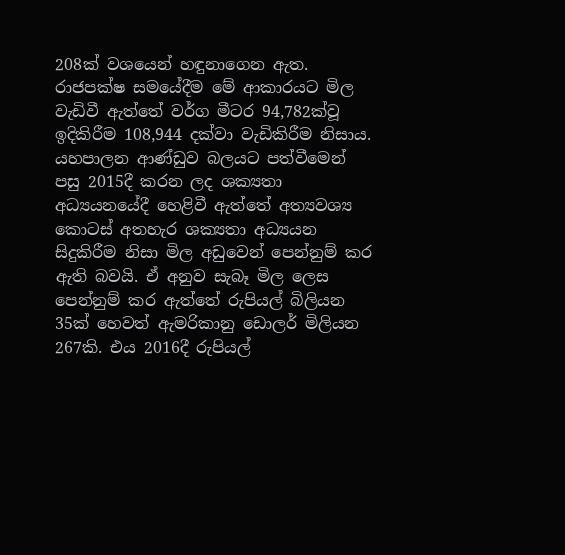208ක් වශයෙන් හඳුනාගෙන ඇත. රාජපක්ෂ සමයේදීම මේ ආකාරයට මිල වැඩිවී ඇත්තේ වර්ග මීටර 94,782ක්වූ ඉදිකිරීම 108,944 දක්වා වැඩිකිරීම නිසාය.
යහපාලන ආණ්ඩුව බලයට පත්වීමෙන් පසු 2015දී කරන ලද ශක්‍යතා අධ්‍යයනයේදී හෙළිවී ඇත්තේ අත්‍යවශ්‍ය කොටස් අතහැර ශක්‍යතා අධ්‍යයන සිදුකිරීම නිසා මිල අඩුවෙන් පෙන්නුම් කර ඇති බවයි. ඒ අනුව සැබෑ මිල ලෙස පෙන්නුම් කර ඇත්තේ රුපියල් බිලියන 35ක් හෙවත් ඇමරිකානු ඩොලර් මිලියන 267කි. එය 2016දී රුපියල්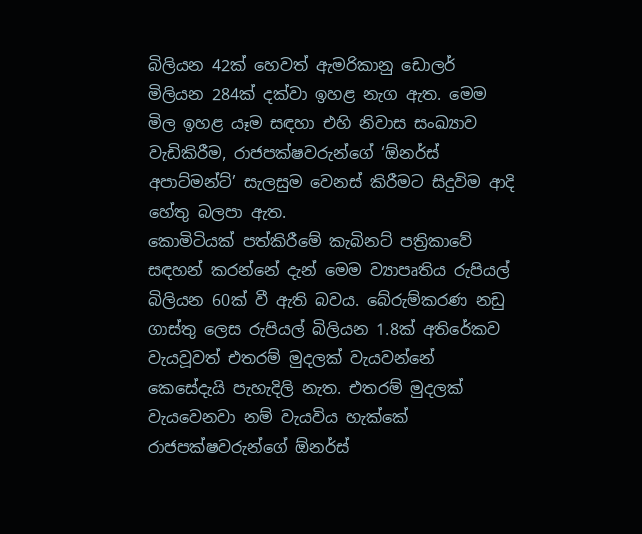බිලියන 42ක් හෙවත් ඇමරිකානු ඩොලර් මිලියන 284ක් දක්වා ඉහළ නැග ඇත. මෙම මිල ඉහළ යෑම සඳහා එහි නිවාස සංඛ්‍යාව වැඩිකිරීම, රාජපක්ෂවරුන්ගේ ‘ඕනර්ස් අපාට්මන්ට්’ සැලසුම වෙනස් කිරීමට සිදුවිම ආදි හේතු බලපා ඇත.
කොමිටියක් පත්කිරීමේ කැබිනට් පත්‍රිකාවේ සඳහන් කරන්නේ දැන් මෙම ව්‍යාපෘතිය රුපියල් බිලියන 60ක් වී ඇති බවය. බේරුම්කරණ නඩු ගාස්තු ලෙස රුපියල් බිලියන 1.8ක් අතිරේකව වැයවූවත් එතරම් මුදලක් වැයවන්නේ කෙසේදැයි පැහැදිලි නැත. එතරම් මුදලක් වැයවෙනවා නම් වැයවිය හැක්කේ රාජපක්ෂවරුන්ගේ ඕනර්ස්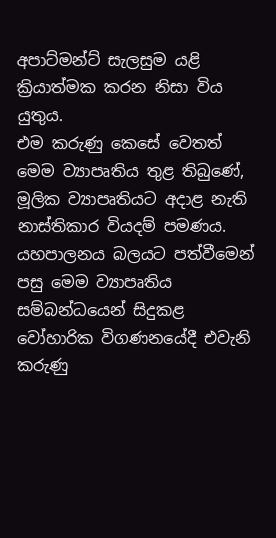අපාට්මන්ට් සැලසුම යළි ක්‍රියාත්මක කරන නිසා විය යුතුය.
එම කරුණු කෙසේ වෙතත් මෙම ව්‍යාපෘතිය තුළ තිබුණේ, මූලික ව්‍යාපෘතියට අදාළ නැති නාස්තිකාර වියදම් පමණය. යහපාලනය බලයට පත්වීමෙන් පසු මෙම ව්‍යාපෘතිය සම්බන්ධයෙන් සිදුකළ වෝහාරික විගණනයේදී එවැනි කරුණු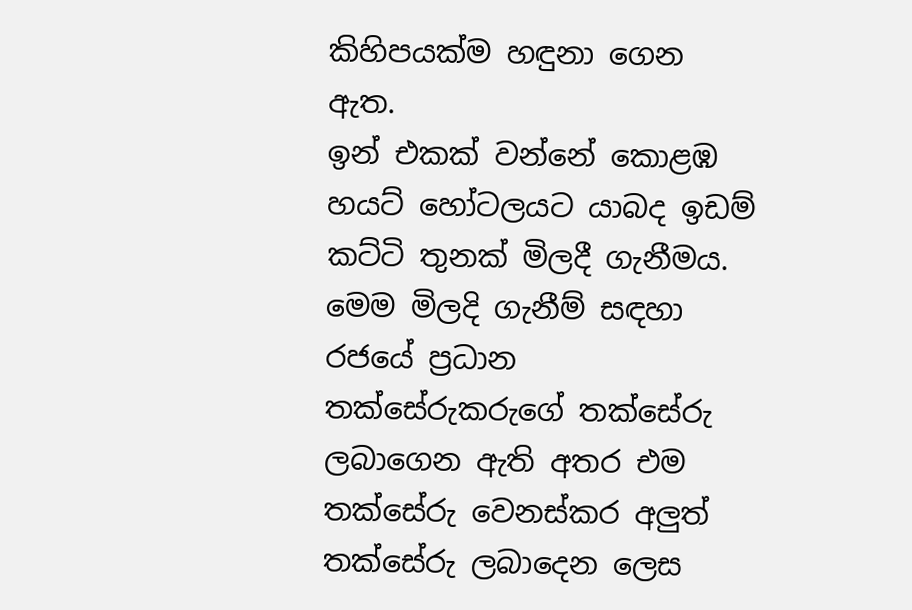කිහිපයක්ම හඳුනා ගෙන ඇත.
ඉන් එකක් වන්නේ කොළඹ හයට් හෝටලයට යාබද ඉඩම් කට්ටි තුනක් මිලදී ගැනීමය. මෙම මිලදි ගැනීම් සඳහා රජයේ ප්‍රධාන තක්සේරුකරුගේ තක්සේරු ලබාගෙන ඇති අතර එම තක්සේරු වෙනස්කර අලුත් තක්සේරු ලබාදෙන ලෙස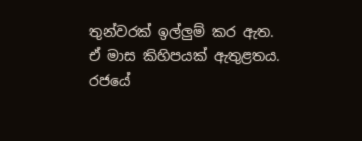තුන්වරක් ඉල්ලුම් කර ඇත. ඒ මාස කිහිපයක් ඇතුළතය. රජයේ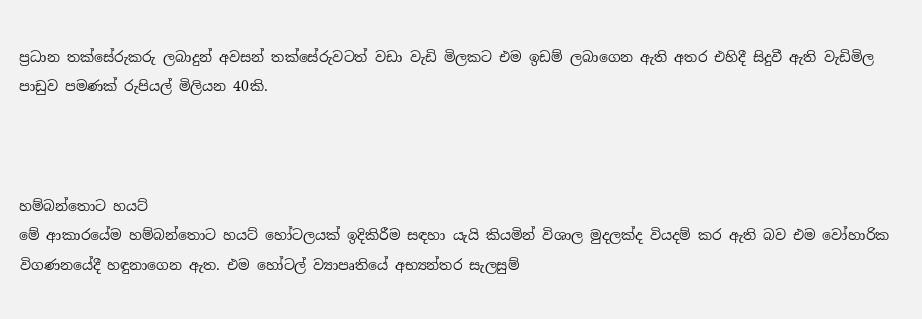ප්‍රධාන තක්සේරුකරු ලබාදුන් අවසන් තක්සේරුවටත් වඩා වැඩි මිලකට එම ඉඩම් ලබාගෙන ඇති අතර එහිදී සිදුවී ඇති වැඩිමිල පාඩුව පමණක් රුපියල් මිලියන 40කි.



හම්බන්තොට හයට්
මේ ආකාරයේම හම්බන්තොට හයට් හෝටලයක් ඉදිකිරීම සඳහා යැයි කියමින් විශාල මුදලක්ද වියදම් කර ඇති බව එම වෝහාරික විගණනයේදී හඳුනාගෙන ඇත. එම හෝටල් ව්‍යාපෘතියේ අභ්‍යන්තර සැලසුම්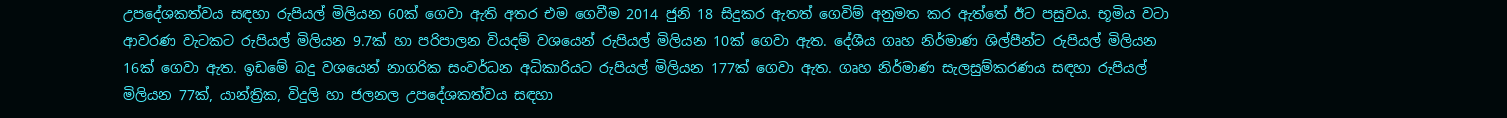උපදේශකත්වය සඳහා රුපියල් මිලියන 60ක් ගෙවා ඇති අතර එම ගෙවීම 2014 ජුනි 18 සිදුකර ඇතත් ගෙවිම් අනුමත කර ඇත්තේ ඊට පසුවය. භූමිය වටා ආවරණ වැටකට රුපියල් මිලියන 9.7ක් හා පරිපාලන වියදම් වශයෙන් රුපියල් මිලියන 10ක් ගෙවා ඇත. දේශීය ගෘහ නිර්මාණ ශිල්පීන්ට රුපියල් මිලියන 16ක් ගෙවා ඇත. ඉඩමේ බදු වශයෙන් නාගරික සංවර්ධන අධිකාරියට රුපියල් මිලියන 177ක් ගෙවා ඇත. ගෘහ නිර්මාණ සැලසුම්කරණය සඳහා රුපියල් මිලියන 77ක්, යාන්ත්‍රික, විදුලි හා ජලනල උපදේශකත්වය සඳහා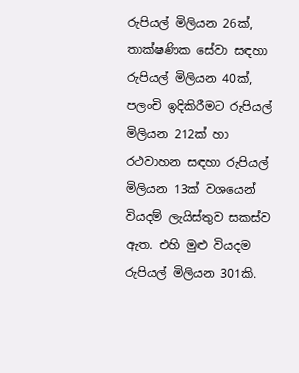රුපියල් මිලියන 26ක්, තාක්ෂණික සේවා සඳහා රුපියල් මිලියන 40ක්, පලංචි ඉදිකිරීමට රුපියල් මිලියන 212ක් හා රථවාහන සඳහා රුපියල් මිලියන 13ක් වශයෙන් වියදම් ලැයිස්තුව සකස්ව ඇත. එහි මුළු වියදම රුපියල් මිලියන 301කි.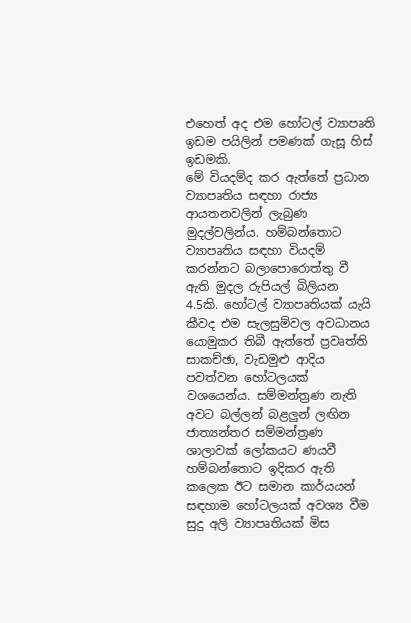එහෙත් අද එම හෝටල් ව්‍යාපෘති ඉඩම පයිලින් පමණක් ගැසූ හිස් ඉඩමකි.
මේ වියදම්ද කර ඇත්තේ ප්‍රධාන ව්‍යාපෘතිය සඳහා රාජ්‍ය ආයතනවලින් ලැබුණ මුදල්වලින්ය. හම්බන්තොට ව්‍යාපෘතිය සඳහා වියදම් කරන්නට බලාපොරොත්තු වී ඇති මුදල රුපියල් බිලියන 4.5කි. හෝටල් ව්‍යාපෘතියක් යැයි කීවද එම සැලසුම්වල අවධානය යොමුකර තිබී ඇත්තේ ප්‍රවෘත්ති සාකච්ඡා, වැඩමුළු ආදිය පවත්වන හෝටලයක් වශයෙන්ය. සම්මන්ත්‍රණ නැති අවට බල්ලන් බළලුන් ලඟින ජාත්‍යන්තර සම්මන්ත්‍රණ ශාලාවක් ලෝකයට ණයවී හම්බන්තොට ඉදිකර ඇති කලෙක ඊට සමාන කාර්යයන් සඳහාම හෝටලයක් අවශ්‍ය වීම සුදු අලි ව්‍යාපෘතියක් මිස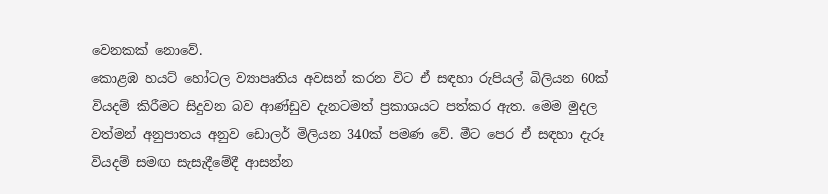වෙනකක් නොවේ.
කොළඹ හයට් හෝටල ව්‍යාපෘතිය අවසන් කරන විට ඒ සඳහා රුපියල් බිලියන 60ක් වියදම් කිරීමට සිදුවන බව ආණ්ඩුව දැනටමත් ප්‍රකාශයට පත්කර ඇත. මෙම මුදල වත්මන් අනුපාතය අනුව ඩොලර් මිලියන 340ක් පමණ වේ. මීට පෙර ඒ සඳහා දැරූ වියදම් සමඟ සැසැදීමේදී ආසන්න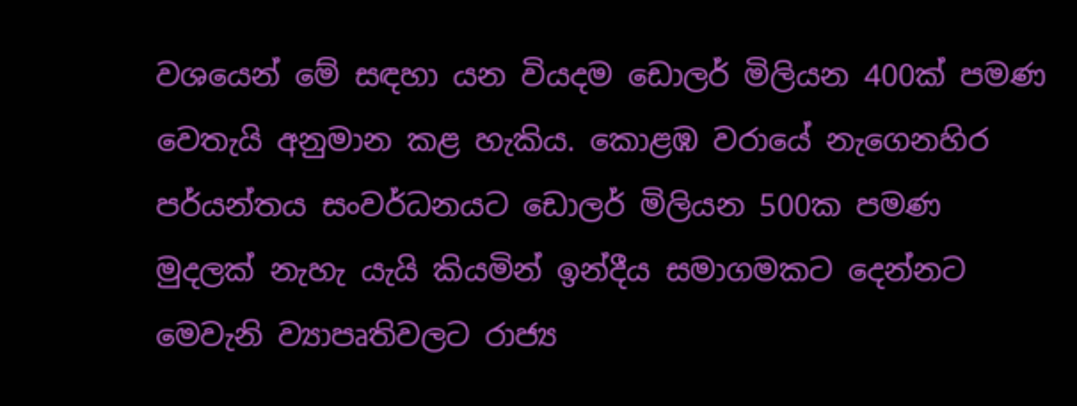වශයෙන් මේ සඳහා යන වියදම ඩොලර් මිලියන 400ක් පමණ වෙතැයි අනුමාන කළ හැකිය. කොළඹ වරායේ නැගෙනහිර පර්යන්තය සංවර්ධනයට ඩොලර් මිලියන 500ක පමණ මුදලක් නැහැ යැයි කියමින් ඉන්දීය සමාගමකට දෙන්නට මෙවැනි ව්‍යාපෘතිවලට රාජ්‍ය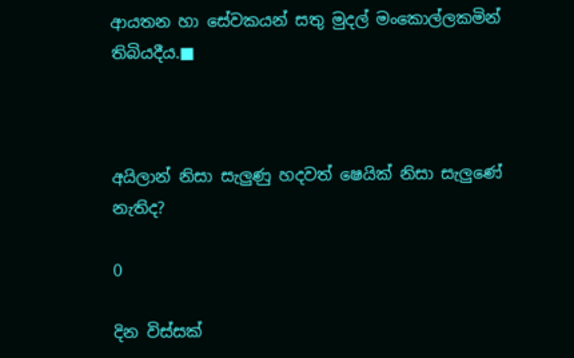ආයතන හා සේවකයන් සතු මුදල් මංකොල්ලකමින් තිබියදීය.■



අයිලාන් නිසා සැලුණු හදවත් ෂෙයික් නිසා සැලුණේ නැතිද?

0

දින විස්සක්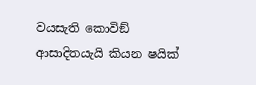වයසැති කොවිඞ් ආසාදිතයැයි කියන ෂයික්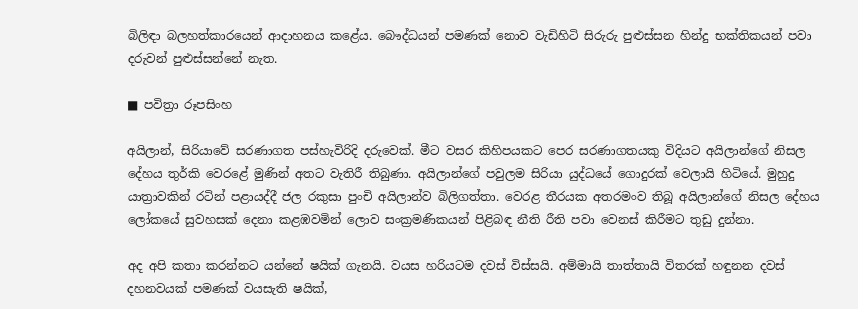බිලිඳා බලහත්කාරයෙන් ආදාහනය කළේය. බෞද්ධයන් පමණක් නොව වැඩිහිටි සිරුරු පුළුස්සන හින්දු භක්තිකයන් පවා දරුවන් පුළුස්සන්නේ නැත.

■ පවිත්‍රා රූපසිංහ

අයිලාන්, සිරියාවේ සරණාගත පස්හැවිරිදි දරුවෙක්. මීට වසර කිහිපයකට පෙර සරණාගතයකු විදියට අයිලාන්ගේ නිසල දේහය තුර්කි වෙරළේ මුණින් අතට වැතිරී තිබුණා. අයිලාන්ගේ පවුලම සිරියා යුද්ධයේ ගොදුරක් වෙලායි හිටියේ. මුහුදු යාත්‍රාවකින් රටින් පළායද්දී ජල රකුසා පුංචි අයිලාන්ව බිලිගත්තා. වෙරළ තීරයක අතරමංව තිබූ අයිලාන්ගේ නිසල දේහය ලෝකයේ සුවහසක් දෙනා කළඹවමින් ලොව සංක්‍රමණිකයන් පිළිබඳ නීති රීති පවා වෙනස් කිරීමට තුඩු දුන්නා.

අද අපි කතා කරන්නට යන්නේ ෂයික් ගැනයි. වයස හරියටම දවස් විස්සයි. අම්මායි තාත්තායි විතරක් හඳුනන දවස් දහනවයක් පමණක් වයසැති ෂයික්,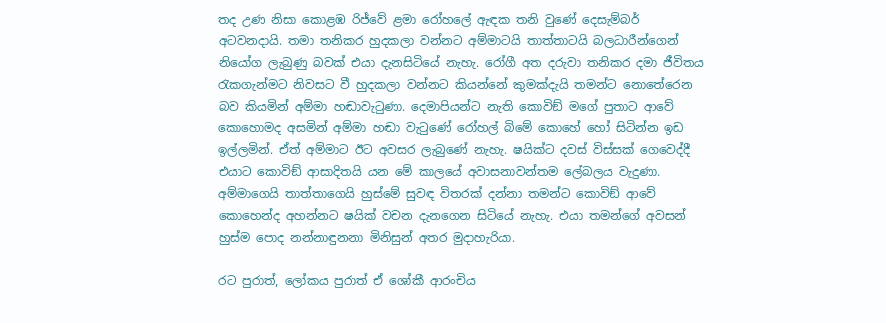තද උණ නිසා කොළඹ රිජ්වේ ළමා රෝහලේ ඇඳක තනි වුණේ දෙසැම්බර් අටවනදායි. තමා තනිකර හුදකලා වන්නට අම්මාටයි තාත්තාටයි බලධාරීන්ගෙන් නියෝග ලැබුණු බවක් එයා දැනසිටියේ නැහැ. රෝගී අත දරුවා තනිකර දමා ජීවිතය රැකගැන්මට නිවසට වී හුදකලා වන්නට කියන්නේ කුමක්දැයි තමන්ට නොතේරෙන බව කියමින් අම්මා හඬාවැටුණා. දෙමාපියන්ට නැති කොවිඞ් මගේ පුතාට ආවේ කොහොමද අසමින් අම්මා හඬා වැටුණේ රෝහල් බිමේ කොහේ හෝ සිටින්න ඉඩ ඉල්ලමින්. ඒත් අම්මාට ඊට අවසර ලැබුණේ නැහැ. ෂයික්ට දවස් විස්සක් ගෙවෙද්දී එයාට කොවිඞ් ආසාදිතයි යන මේ කාලයේ අවාසනාවන්තම ලේබලය වැදුණා. අම්මාගෙයි තාත්තාගෙයි හුස්මේ සුවඳ විතරක් දන්නා තමන්ට කොවිඞ් ආවේ කොහෙන්ද අහන්නට ෂයික් වචන දැනගෙන සිටියේ නැහැ. එයා තමන්ගේ අවසන් හුස්ම පොද නන්නාඳුනනා මිනිසුන් අතර මුදාහැරියා.

රට පුරාත්, ලෝකය පුරාත් ඒ ශෝකී ආරංචිය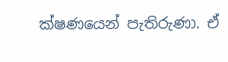ක්ෂණයෙන් පැතිරුණා. ඒ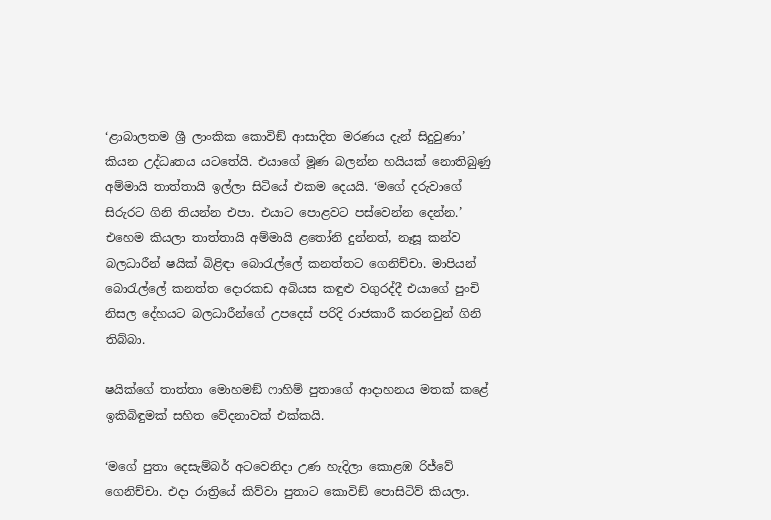‘ළාබාලතම ශ්‍රී ලාංකික කොවිඞ් ආසාදිත මරණය දැන් සිදුවුණා’ කියන උද්ධෘතය යටතේයි. එයාගේ මූණ බලන්න හයියක් නොතිබුණු අම්මායි තාත්තායි ඉල්ලා සිටියේ එකම දෙයයි. ‘මගේ දරුවාගේ සිරුරට ගිනි තියන්න එපා. එයාට පොළවට පස්වෙන්න දෙන්න.’ එහෙම කියලා තාත්තායි අම්මායි ළතෝනි දුන්නත්, නෑසූ කන්ව බලධාරීන් ෂයික් බිළිඳා බොරැල්ලේ කනත්තට ගෙනිච්චා. මාපියන් බොරැල්ලේ කනත්ත දොරකඩ අබියස කඳුළු වගුරද්දී එයාගේ පුංචි නිසල දේහයට බලධාරීන්ගේ උපදෙස් පරිදි රාජකාරී කරනවුන් ගිනි තිබ්බා.

ෂයික්ගේ තාත්තා මොහමඞ් ෆාහිම් පුතාගේ ආදාහනය මතක් කළේ ඉකිබිඳුමක් සහිත වේදනාවක් එක්කයි.

‘මගේ පුතා දෙසැම්බර් අටවෙනිදා උණ හැදිලා කොළඹ රිජ්වේ ගෙනිච්චා. එදා රාත්‍රියේ කිව්වා පුතාට කොවිඞ් පොසිටිව් කියලා.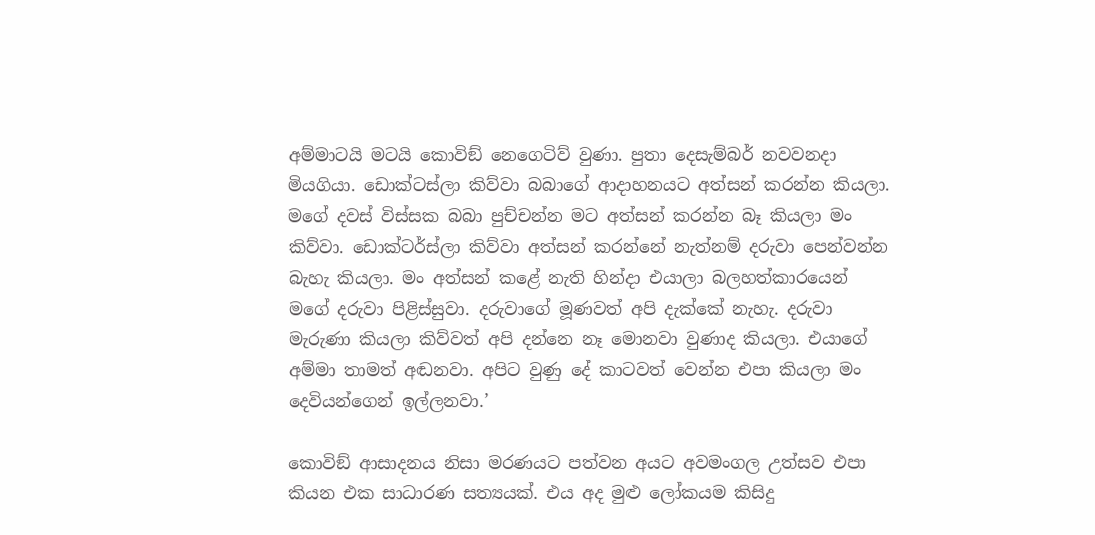අම්මාටයි මටයි කොවිඞ් නෙගෙටිව් වුණා. පුතා දෙසැම්බර් නවවනදා මියගියා. ඩොක්ටස්ලා කිව්වා බබාගේ ආදාහනයට අත්සන් කරන්න කියලා. මගේ දවස් විස්සක බබා පුච්චන්න මට අත්සන් කරන්න බෑ කියලා මං කිව්වා. ඩොක්ටර්ස්ලා කිව්වා අත්සන් කරන්නේ නැත්නම් දරුවා පෙන්වන්න බැහැ කියලා. මං අත්සන් කළේ නැති හින්දා එයාලා බලහත්කාරයෙන් මගේ දරුවා පිළිස්සුවා. දරුවාගේ මූණවත් අපි දැක්කේ නැහැ. දරුවා මැරුණා කියලා කිව්වත් අපි දන්නෙ නෑ මොනවා වුණාද කියලා. එයාගේ අම්මා තාමත් අඬනවා. අපිට වුණු දේ කාටවත් වෙන්න එපා කියලා මං දෙවියන්ගෙන් ඉල්ලනවා.’

කොවිඞ් ආසාදනය නිසා මරණයට පත්වන අයට අවමංගල උත්සව එපා කියන එක සාධාරණ සත්‍යයක්. එය අද මුළු‍ ලෝකයම කිසිදු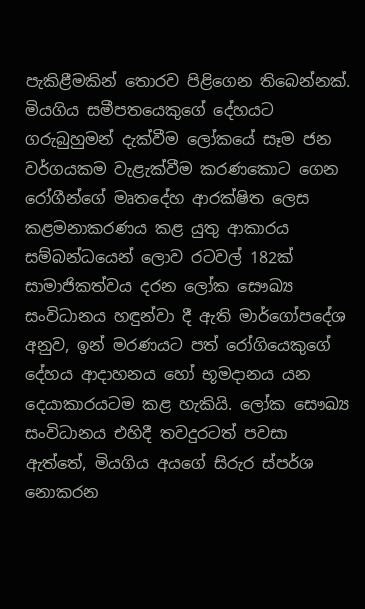පැකිළීමකින් තොරව පිළිගෙන තිබෙන්නක්. මියගිය සමීපතයෙකුගේ දේහයට ගරුබුහුමන් දැක්වීම ලෝකයේ සෑම ජන වර්ගයකම වැළැක්වීම කරණකොට ගෙන රෝගීන්ගේ මෘතදේහ ආරක්ෂිත ලෙස කළමනාකරණය කළ යුතු ආකාරය සම්බන්ධයෙන් ලොව රටවල් 182ක් සාමාජිකත්වය දරන ලෝක සෞඛ්‍ය සංවිධානය හඳුන්වා දී ඇති මාර්ගෝපදේශ අනුව, ඉන් මරණයට පත් රෝගියෙකුගේ දේහය ආදාහනය හෝ භූමදානය යන දෙයාකාරයටම කළ හැකියි. ලෝක සෞඛ්‍ය සංවිධානය එහිදී තවදුරටත් පවසා ඇත්තේ, මියගිය අයගේ සිරුර ස්පර්ශ නොකරන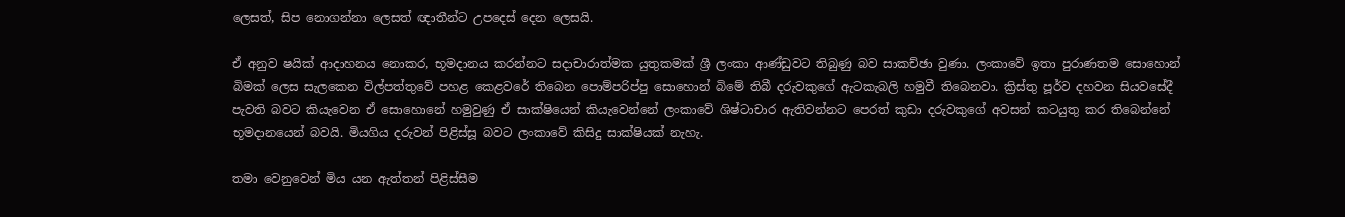ලෙසත්, සිප නොගන්නා ලෙසත් ඥාතීන්ට උපදෙස් දෙන ලෙසයි.

ඒ අනුව ෂයික් ආදාහනය නොකර, භූමදානය කරන්නට සදාචාරාත්මක යුතුකමක් ශ්‍රී ලංකා ආණ්ඩුවට තිබුණු බව සාකච්ඡා වුණා. ලංකාවේ ඉතා පුරාණතම සොහොන් බිමක් ලෙස සැලකෙන විල්පත්තුවේ පහළ කෙළවරේ තිබෙන පොම්පරිප්පු සොහොන් බිමේ තිබී දරුවකුගේ ඇටකැබලි හමුවී තිබෙනවා. ක්‍රිස්තු පූර්ව දහවන සියවසේදී පැවති බවට කියැවෙන ඒ සොහොනේ හමුවුණු ඒ සාක්ෂියෙන් කියැවෙන්නේ ලංකාවේ ශිෂ්ටාචාර ඇතිවන්නට පෙරත් කුඩා දරුවකුගේ අවසන් කටයුතු කර තිබෙන්නේ භූමදානයෙන් බවයි. මියගිය දරුවන් පිළිස්සූ බවට ලංකාවේ කිසිදු සාක්ෂියක් නැහැ.

තමා වෙනුවෙන් මිය යන ඇත්තන් පිළිස්සීම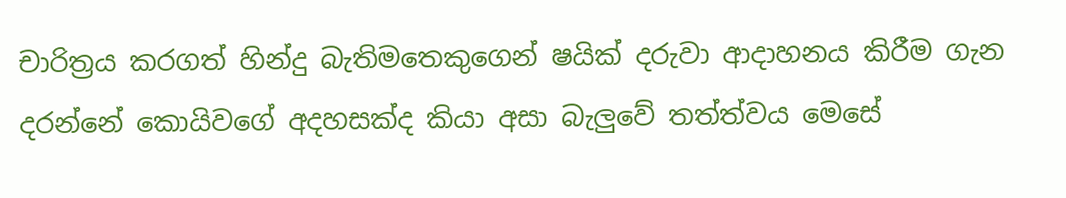චාරිත්‍රය කරගත් හින්දු බැතිමතෙකුගෙන් ෂයික් දරුවා ආදාහනය කිරීම ගැන දරන්නේ කොයිවගේ අදහසක්ද කියා අසා බැලු‍වේ තත්ත්වය මෙසේ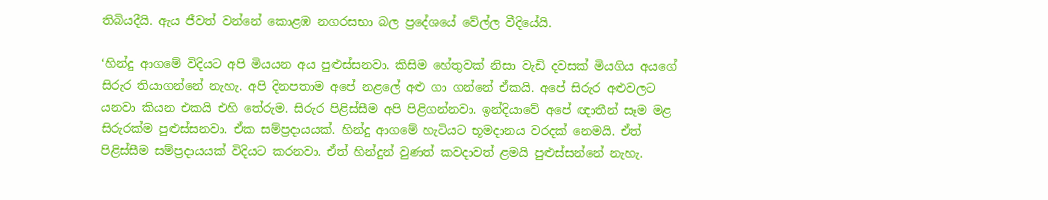තිබියදීයි. ඇය ජීවත් වන්නේ කොළඹ නගරසභා බල ප්‍රදේශයේ වේල්ල වීදියේයි.

‘හින්දු ආගමේ විදියට අපි මියයන අය පුළුස්සනවා. කිසිම හේතුවක් නිසා වැඩි දවසක් මියගිය අයගේ සිරුර තියාගන්නේ නැහැ. අපි දිනපතාම අපේ නළලේ අළු ගා ගන්නේ ඒකයි. අපේ සිරුර අළුවලට යනවා කියන එකයි එහි තේරුම. සිරුර පිළිස්සීම අපි පිළිගන්නවා. ඉන්දියාවේ අපේ ඥාතීන් සෑම මළ සිරුරක්ම පුළුස්සනවා. ඒක සම්ප්‍රදායයක්. හින්දු ආගමේ හැටියට භූමදානය වරදක් නෙමයි. ඒත් පිළිස්සීම සම්ප්‍රදායයක් විදියට කරනවා. ඒත් හින්දුන් වුණත් කවදාවත් ළමයි පුළුස්සන්නේ නැහැ.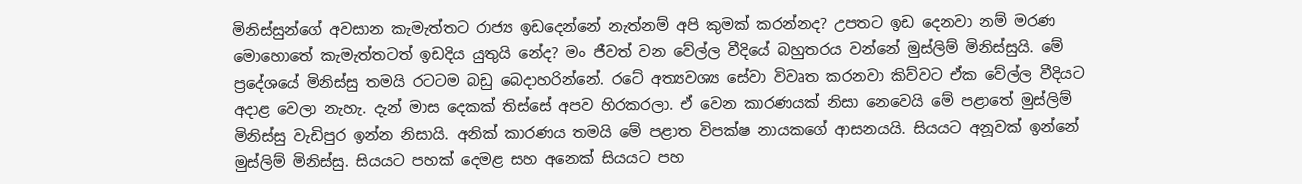මිනිස්සුන්ගේ අවසාන කැමැත්තට රාජ්‍ය ඉඩදෙන්නේ නැත්නම් අපි කුමක් කරන්නද? උපතට ඉඩ දෙනවා නම් මරණ මොහොතේ කැමැත්තටත් ඉඩදිය යුතුයි නේද? මං ජීවත් වන වේල්ල වීදියේ බහුතරය වන්නේ මුස්ලිම් මිනිස්සුයි. මේ ප්‍රදේශයේ මිනිස්සු තමයි රටටම බඩු බෙදාහරින්නේ. රටේ අත්‍යවශ්‍ය සේවා විවෘත කරනවා කිව්වට ඒක වේල්ල වීදියට අදාළ වෙලා නැහැ. දැන් මාස දෙකක් තිස්සේ අපව හිරකරලා. ඒ වෙන කාරණයක් නිසා නෙවෙයි මේ පළාතේ මුස්ලිම් මිනිස්සු වැඩිපුර ඉන්න නිසායි. අනික් කාරණය තමයි මේ පළාත විපක්ෂ නායකගේ ආසනයයි. සියයට අනූවක් ඉන්නේ මුස්ලිම් මිනිස්සු. සියයට පහක් දෙමළ සහ අනෙක් සියයට පහ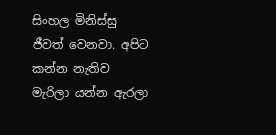සිංහල මිනිස්සු ජීවත් වෙනවා. අපිට කන්න නැතිව මැරිලා යන්න ඇරලා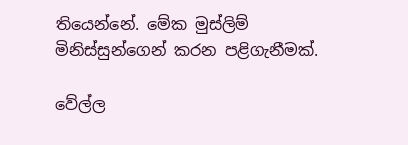තියෙන්නේ. මේක මුස්ලිම් මිනිස්සුන්ගෙන් කරන පළිගැනීමක්.

වේල්ල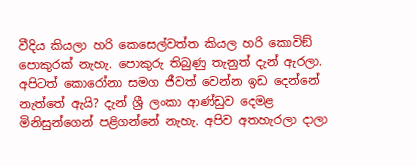වීදිය කියලා හරි කෙසෙල්වත්ත කියල හරි කොවිඞ් පොකුරක් නැහැ. පොකුරු තිබුණු තැනුත් දැන් ඇරලා. අපිටත් කොරෝනා සමග ජීවත් වෙන්න ඉඩ දෙන්නේ නැත්තේ ඇයි? දැන් ශ්‍රී ලංකා ආණ්ඩුව දෙමළ මිනිසුන්ගෙන් පළිගන්නේ නැහැ. අපිව අතහැරලා දාලා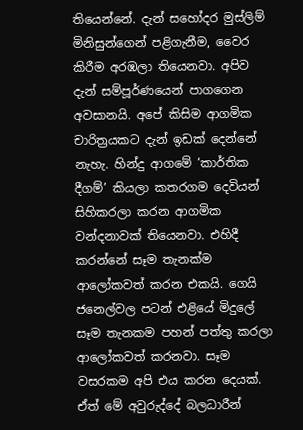තියෙන්නේ. දැන් සහෝදර මුස්ලිම් මිනිසුන්ගෙන් පළිගැනීම, වෛර කිරීම අරඹලා තියෙනවා. අපිව දැන් සම්පූර්ණයෙන් පාගගෙන අවසානයි. අපේ කිසිම ආගමික චාරිත්‍රයකට දැන් ඉඩක් දෙන්නේ නැහැ. හින්දු ආගමේ ‘කාර්තික දීගම්’ කියලා කතරගම දෙවියන් සිහිකරලා කරන ආගමික වන්දනාවක් තියෙනවා. එහිදී කරන්නේ සෑම තැනක්ම ආලෝකවත් කරන එකයි. ගෙයි ජනෙල්වල පටන් එළියේ මිදුලේ සෑම තැනකම පහන් පත්තු කරලා ආලෝකවත් කරනවා. සෑම වසරකම අපි එය කරන දෙයක්. ඒත් මේ අවුරුද්දේ බලධාරීන්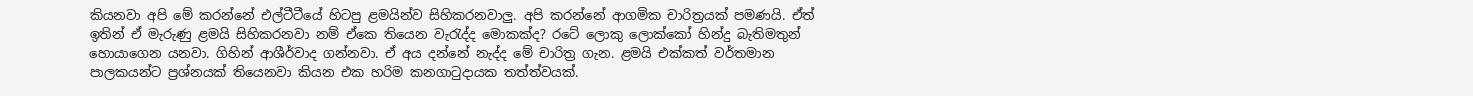කියනවා අපි මේ කරන්නේ එල්ටීටීයේ හිටපු ළමයින්ව සිහිකරනවාලු‍. අපි කරන්නේ ආගමික චාරිත්‍රයක් පමණයි. ඒත් ඉතින් ඒ මැරුණු ළමයි සිහිකරනවා නම් ඒකෙ තියෙන වැරැද්ද මොකක්ද? රටේ ලොකු ලොක්කෝ හින්දු බැතිමතුන් හොයාගෙන යනවා. ගිහින් ආශීර්වාද ගන්නවා. ඒ අය දන්නේ නැද්ද මේ චාරිත්‍ර ගැන. ළමයි එක්කත් වර්තමාන පාලකයන්ට ප්‍රශ්නයක් තියෙනවා කියන එක හරිම කනගාටුදායක තත්ත්වයක්.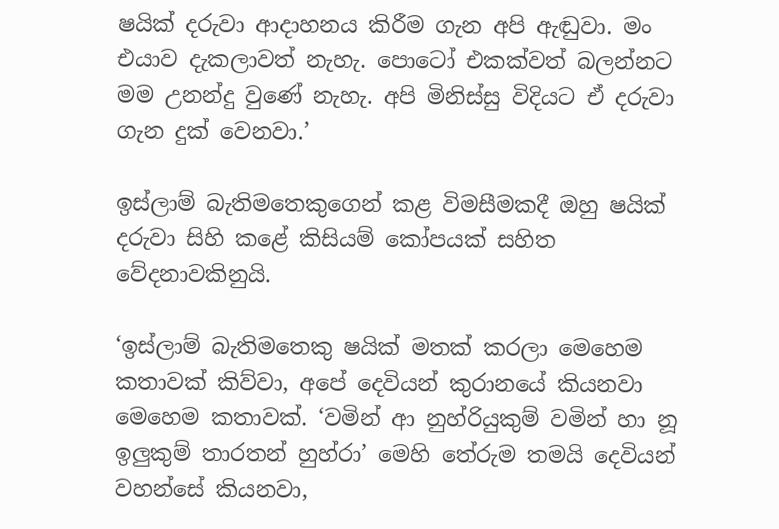ෂයික් දරුවා ආදාහනය කිරීම ගැන අපි ඇඬුවා. මං එයාව දැකලාවත් නැහැ. පොටෝ එකක්වත් බලන්නට මම උනන්දු වුණේ නැහැ. අපි මිනිස්සු විදියට ඒ දරුවා ගැන දුක් වෙනවා.’

ඉස්ලාම් බැතිමතෙකුගෙන් කළ විමසීමකදී ඔහු ෂයික් දරුවා සිහි කළේ කිසියම් කෝපයක් සහිත වේදනාවකිනුයි.

‘ඉස්ලාම් බැතිමතෙකු ෂයික් මතක් කරලා මෙහෙම කතාවක් කිව්වා, අපේ දෙවියන් කුරානයේ කියනවා මෙහෙම කතාවක්. ‘වමින් ආ නුහ්රියුකුම් වමින් හා නූ ඉලු‍කුම් තාරතන් හුහ්රා’ මෙහි තේරුම තමයි දෙවියන් වහන්සේ කියනවා,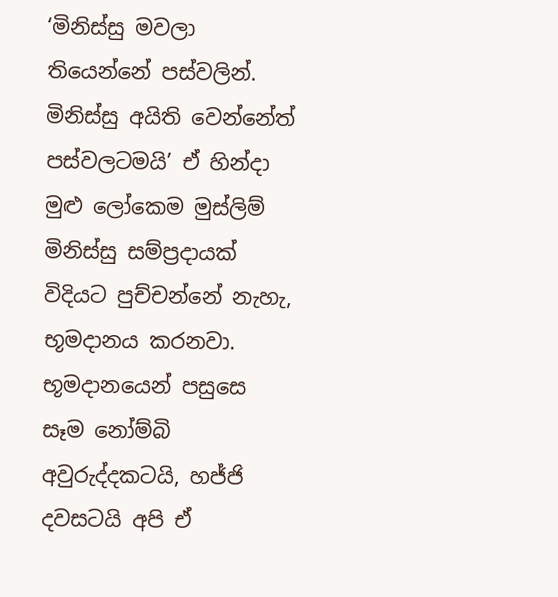‘මිනිස්සු මවලා තියෙන්නේ පස්වලින්. මිනිස්සු අයිති වෙන්නේත් පස්වලටමයි’ ඒ හින්දා මුළු ලෝකෙම මුස්ලිම් මිනිස්සු සම්ප්‍රදායක් විදියට පුච්චන්නේ නැහැ, භූමදානය කරනවා. භූමදානයෙන් පසුසෙ සෑම නෝම්බි අවුරුද්දකටයි, හජ්ජි දවසටයි අපි ඒ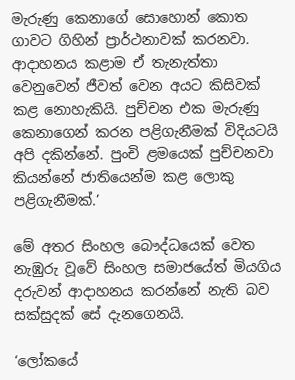මැරුණු කෙනාගේ සොහොන් කොත ගාවට ගිහින් ප්‍රාර්ථනාවක් කරනවා. ආදාහනය කළාම ඒ තැනැත්තා වෙනුවෙන් ජීවත් වෙන අයට කිසිවක් කළ නොහැකියි. පුච්චන එක මැරුණු කෙනාගෙන් කරන පළිගැනීමක් විදියටයි අපි දකින්නේ. පුංචි ළමයෙක් පුච්චනවා කියන්නේ ජාතියෙන්ම කළ ලොකු පළිගැනීමක්.’

මේ අතර සිංහල බෞද්ධයෙක් වෙත නැඹුරු වූවේ සිංහල සමාජයේත් මියගිය දරුවන් ආදාහනය කරන්නේ නැති බව සක්සුදක් සේ දැනගෙනයි.

‘ලෝකයේ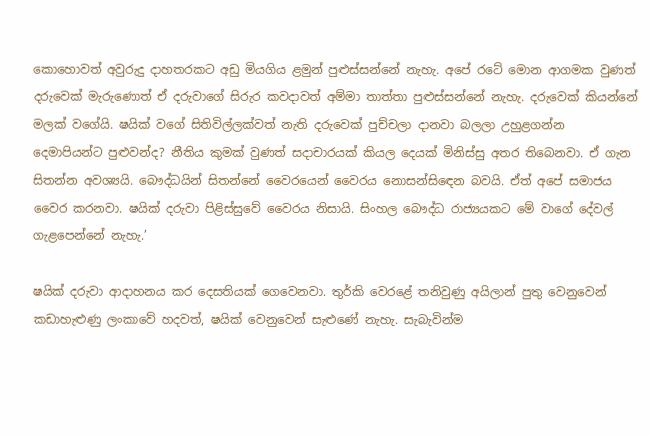කොහොවත් අවුරුදු දාහතරකට අඩු මියගිය ළමුන් පුළුස්සන්නේ නැහැ. අපේ රටේ මොන ආගමක වුණත් දරුවෙක් මැරුණොත් ඒ දරුවාගේ සිරුර කවදාවත් අම්මා තාත්තා පුළුස්සන්නේ නැහැ. දරුවෙක් කියන්නේ මලක් වගේයි. ෂයික් වගේ සිතිවිල්ලක්වත් නැති දරුවෙක් පුච්චලා දානවා බලලා උහුළගන්න දෙමාපියන්ට පුළුවන්ද? නීතිය කුමක් වුණත් සදාචාරයක් කියල දෙයක් මිනිස්සු අතර තිබෙනවා. ඒ ගැන සිතන්න අවශ්‍යයි. බෞද්ධයින් සිතන්නේ වෛරයෙන් වෛරය නොසන්සිඳෙන බවයි. ඒත් අපේ සමාජය වෛර කරනවා. ෂයික් දරුවා පිළිස්සුවේ වෛරය නිසායි. සිංහල බෞද්ධ රාජ්‍යයකට මේ වාගේ දේවල් ගැළපෙන්නේ නැහැ.’

ෂයික් දරුවා ආදාහනය කර දෙසතියක් ගෙවෙනවා. තුර්කි වෙරළේ තනිවුණු අයිලාන් පුතු වෙනුවෙන් කඩාහැළුණු ලංකාවේ හදවත්, ෂයික් වෙනුවෙන් සැළුණේ නැහැ. සැබැවින්ම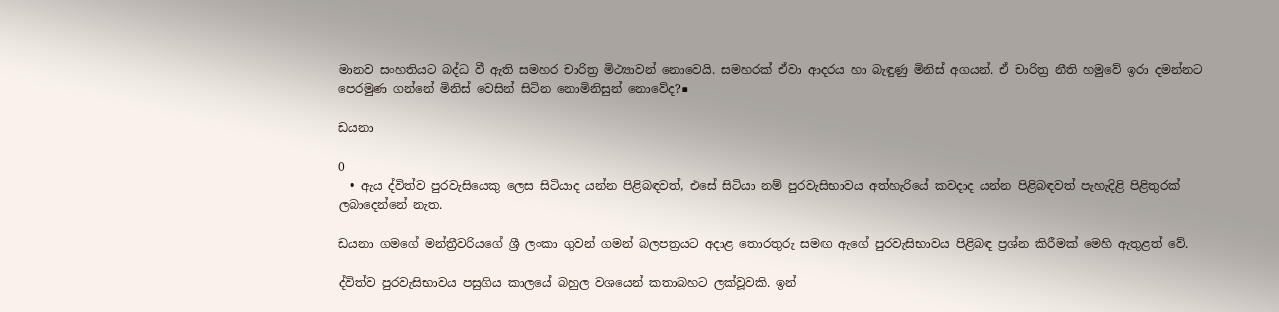මානව සංහතියට බද්ධ වී ඇති සමහර චාරිත්‍ර මිථ්‍යාවන් නොවෙයි. සමහරක් ඒවා ආදරය හා බැඳුණු මිනිස් අගයන්. ඒ චාරිත්‍ර නීති හමුවේ ඉරා දමන්නට පෙරමුණ ගන්නේ මිනිස් වෙසින් සිටින නොමිනිසුන් නොවේද?■

ඩයනා

0
  • ඇය ද්විත්ව පුරවැසියෙකු ලෙස සිටියාද යන්න පිළිබඳවත්, එසේ සිටියා නම් පුරවැසිභාවය අත්හැරියේ කවදාද යන්න පිළිබඳවත් පැහැදිළි පිළිතුරක් ලබාදෙන්නේ නැත.

ඩයනා ගමගේ මන්ත්‍රීවරියගේ ශ්‍රී ලංකා ගුවන් ගමන් බලපත්‍රයට අදාළ තොරතුරු සමඟ ඇගේ පුරවැසිභාවය පිළිබඳ ප්‍රශ්න කිරීමක් මෙහි ඇතුළත් වේ.

ද්විත්ව පුරවැසිභාවය පසුගිය කාලයේ බහුල වශයෙන් කතාබහට ලක්වූවකි. ඉන්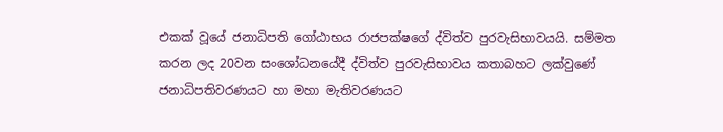එකක් වූයේ ජනාධිපති ගෝඨාභය රාජපක්ෂගේ ද්විත්ව පුරවැසිභාවයයි. සම්මත කරන ලද 20වන සංශෝධනයේදී ද්විත්ව පුරවැසිභාවය කතාබහට ලක්වුණේ ජනාධිපතිවරණයට හා මහා මැතිවරණයට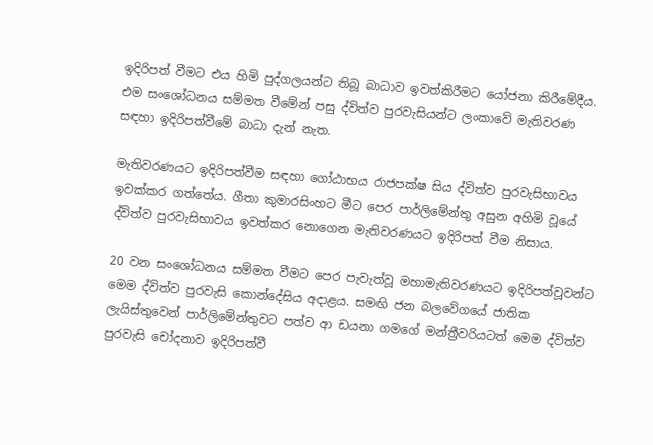ඉදිරිපත් වීමට එය හිමි පුද්ගලයන්ට තිබූ බාධාව ඉවත්කිරීමට යෝජනා කිරීමේදීය. එම සංශෝධනය සම්මත වීමේන් පසු ද්විත්ව පුරවැසියන්ට ලංකාවේ මැතිවරණ සඳහා ඉදිරිපත්වීමේ බාධා දැන් නැත.

මැතිවරණයට ඉදිරිපත්වීම සඳහා ගෝඨාභය රාජපක්ෂ සිය ද්විත්ව පුරවැසිභාවය ඉවක්කර ගත්තේය. ගීතා කුමාරසිංහට මීට පෙර පාර්ලිමේන්තු අසුන අහිමි වූයේ ද්විත්ව පුරවැසිභාවය ඉවත්කර නොගෙන මැතිවරණයට ඉදිරිපත් වීම නිසාය.

20 වන සංශෝධනය සම්මත වීමට පෙර පැවැත්වූ මහාමැතිවරණයට ඉදිරිපත්වූවන්ට මෙම ද්විත්ව පුරවැසි කොන්දේසිය අදාළය. සමඟි ජන බලවේගයේ ජාතික ලැයිස්තුවෙන් පාර්ලිමේන්තුවට පත්ව ආ ඩයනා ගමගේ මන්ත්‍රීවරියටත් මෙම ද්විත්ව පුරවැසි චෝදනාව ඉදිරිපත්වී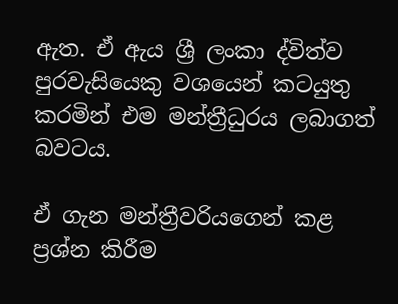ඇත. ඒ ඇය ශ්‍රී ලංකා ද්විත්ව පුරවැසියෙකු වශයෙන් කටයුතු කරමින් එම මන්ත්‍රීධුරය ලබාගත් බවටය.

ඒ ගැන මන්ත්‍රීවරියගෙන් කළ ප්‍රශ්න කිරීම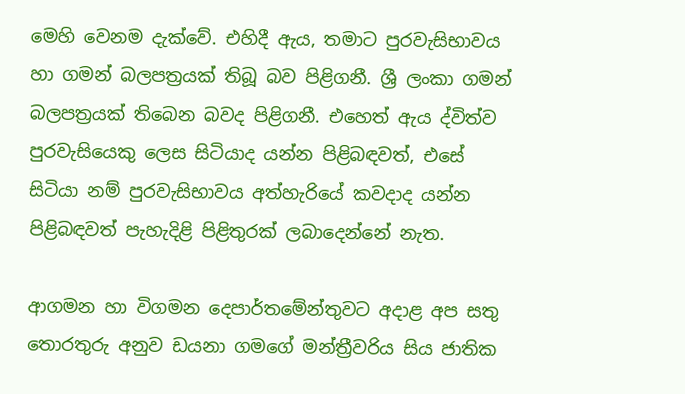මෙහි වෙනම දැක්වේ. එහිදී ඇය, තමාට පුරවැසිභාවය හා ගමන් බලපත්‍රයක් තිබූ බව පිළිගනී. ශ්‍රී ලංකා ගමන් බලපත්‍රයක් තිබෙන බවද පිළිගනී. එහෙත් ඇය ද්විත්ව පුරවැසියෙකු ලෙස සිටියාද යන්න පිළිබඳවත්, එසේ සිටියා නම් පුරවැසිභාවය අත්හැරියේ කවදාද යන්න පිළිබඳවත් පැහැදිළි පිළිතුරක් ලබාදෙන්නේ නැත.

ආගමන හා විගමන දෙපාර්තමේන්තුවට අදාළ අප සතු තොරතුරු අනුව ඩයනා ගමගේ මන්ත්‍රීවරිය සිය ජාතික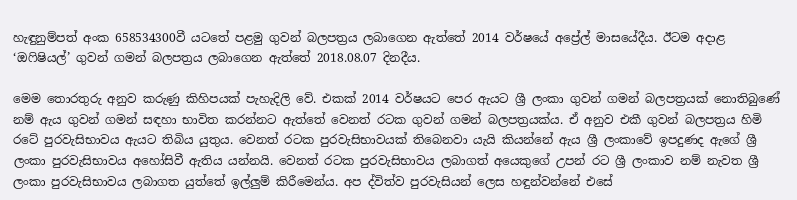හැඳුනුම්පත් අංක 658534300වී යටතේ පළමු ගුවන් බලපත්‍රය ලබාගෙන ඇත්තේ 2014 වර්ෂයේ අප්‍රේල් මාසයේදීය. ඊටම අදාළ ‘ඔෆිෂියල්’ ගුවන් ගමන් බලපත්‍රය ලබාගෙන ඇත්තේ 2018.08.07 දිනදීය.

මෙම තොරතුරු අනුව කරුණු කිහිපයක් පැහැදිලි වේ. එකක් 2014 වර්ෂයට පෙර ඇයට ශ්‍රී ලංකා ගුවන් ගමන් බලපත්‍රයක් නොතිබුණේ නම් ඇය ගුවන් ගමන් සඳහා භාවිත කරන්නට ඇත්තේ වෙනත් රටක ගුවන් ගමන් බලපත්‍රයක්ය. ඒ අනුව එකී ගුවන් බලපත්‍රය හිමි රටේ පුරවැසිභාවය ඇයට තිබිය යුතුය. වෙනත් රටක පුරවැසිභාවයක් තිබෙනවා යැයි කියන්නේ ඇය ශ්‍රී ලංකාවේ ඉපදුණද ඇගේ ශ්‍රී ලංකා පුරවැසිභාවය අහෝසිවී ඇතිය යන්නයි. වෙනත් රටක පුරවැසිභාවය ලබාගත් අයෙකුගේ උපන් රට ශ්‍රී ලංකාව නම් නැවත ශ්‍රී ලංකා පුරවැසිභාවය ලබාගත යුත්තේ ඉල්ලුම් කිරීමෙන්ය. අප ද්විත්ව පුරවැසියන් ලෙස හඳුන්වන්නේ එසේ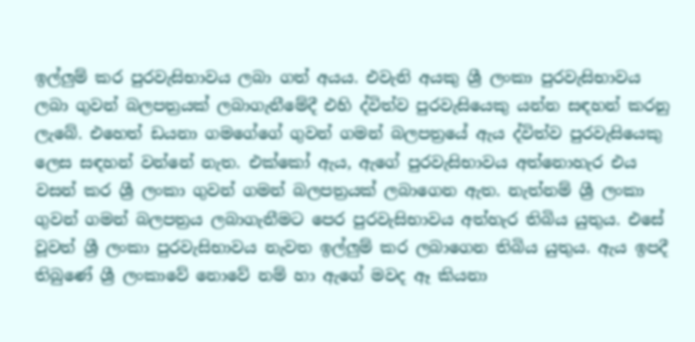ඉල්ලුම් කර පුරවැසිභාවය ලබා ගත් අයය. එවැනි අයකු ශ්‍රී ලංකා පුරවැසිභාවය ලබා ගුවන් බලපත්‍රයක් ලබාගැනීමේදී එහි ද්විත්ව පුරවැසියෙකු යන්න සඳහන් කරනු ලැබේ. එහෙත් ඩයනා ගමගේගේ ගුවන් ගමන් බලපත්‍රයේ ඇය ද්විත්ව පුරවැසියෙකු ලෙස සඳහන් වන්නේ නැත. එක්කෝ ඇය, ඇගේ පුරවැසිභාවය අත්නොහැර එය වසන් කර ශ්‍රී ලංකා ගුවන් ගමන් බලපත්‍රයක් ලබාගෙන ඇත. නැත්නම් ශ්‍රී ලංකා ගුවන් ගමන් බලපත්‍රය ලබාගැනීමට පෙර පුරවැසිභාවය අත්හැර තිබිය යුතුය. එසේ වූවත් ශ්‍රී ලංකා පුරවැසිභාවය නැවත ඉල්ලුම් කර ලබාගෙන තිබිය යුතුය. ඇය ඉපදී තිබුණේ ශ්‍රී ලංකාවේ නොවේ නම් හා ඇගේ මවද ඈ කියනා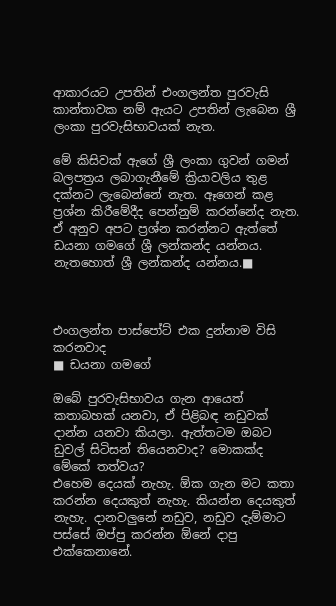ආකාරයට උපතින් එංගලන්ත පුරවැසි කාන්තාවක නම් ඇයට උපතින් ලැබෙන ශ්‍රී ලංකා පුරවැසිභාවයක් නැත.

මේ කිසිවක් ඇගේ ශ්‍රී ලංකා ගුවන් ගමන් බලපත්‍රය ලබාගැනීමේ ක්‍රියාවලිය තුළ දක්නට ලැබෙන්නේ නැත. ඈගෙන් කළ ප්‍රශ්න කිරීමේදීද පෙන්නුම් කරන්නේද නැත. ඒ අනුව අපට ප්‍රශ්න කරන්නට ඇත්තේ ඩයනා ගමගේ ශ්‍රී ලන්කන්ද යන්නය. නැතහොත් ශ්‍රී ලන්කන්ද යන්නය.■



එංගලන්ත පාස්පෝට් එක දුන්නාම විසි කරනවාද
■ ඩයනා ගමගේ

ඔබේ පුරවැසිභාවය ගැන ආයෙත් කතාබහක් යනවා, ඒ පිළිබඳ නඩුවක් දාන්න යනවා කියලා. ඇත්තටම ඔබට ඩුවල් සිටිසන් තියෙනවාද? මොකක්ද මේකේ තත්වය?
එහෙම දෙයක් නැහැ. ඕක ගැන මට කතා කරන්න දෙයකුත් නැහැ. කියන්න දෙයකුත් නැහැ. දානවලුනේ නඩුව, නඩුව දැම්මාට පස්සේ ඔප්පු කරන්න ඕනේ දාපු එක්කෙනානේ.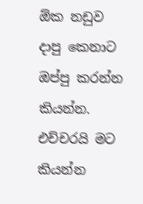ඕක නඩුව දාපු කෙනාට ඔප්පු කරන්න කියන්න. එච්චරයි මට කියන්න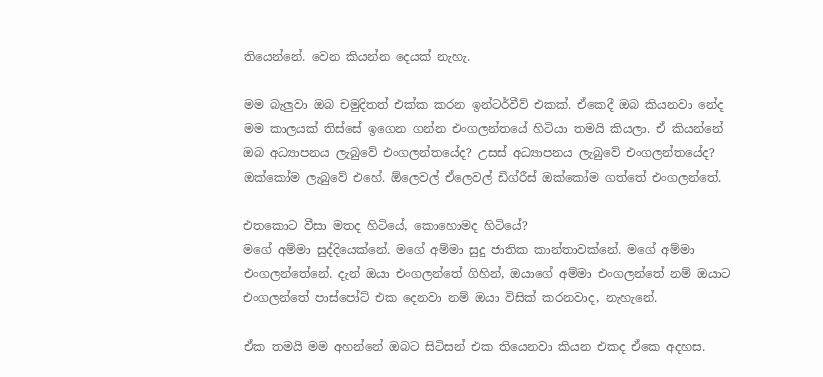තියෙන්නේ. වෙන කියන්න දෙයක් නැහැ.

මම බැලුවා ඔබ චමුදිතත් එක්ක කරන ඉන්ටර්වීව් එකක්. ඒකෙදී ඔබ කියනවා නේද මම කාලයක් තිස්සේ ඉගෙන ගන්න එංගලන්තයේ හිටියා තමයි කියලා. ඒ කියන්නේ ඔබ අධ්‍යාපනය ලැබුවේ එංගලන්තයේද? උසස් අධ්‍යාපනය ලැබුවේ එංගලන්තයේද?
ඔක්කෝම ලැබුවේ එහේ. ඕලෙවල් ඒලෙවල් ඩිග්රීස් ඔක්කෝම ගත්තේ එංගලන්තේ.

එතකොට වීසා මතද හිටියේ, කොහොමද හිටියේ?
මගේ අම්මා සුද්දියෙක්නේ. මගේ අම්මා සුදු ජාතික කාන්තාවක්නේ. මගේ අම්මා එංගලන්තේනේ. දැන් ඔයා එංගලන්තේ ගිහින්, ඔයාගේ අම්මා එංගලන්තේ නම් ඔයාට එංගලන්තේ පාස්පෝට් එක දෙනවා නම් ඔයා විසික් කරනවාද, නැහැනේ.

ඒක තමයි මම අහන්නේ ඔබට සිටිසන් එක තියෙනවා කියන එකද ඒකෙ අදහස.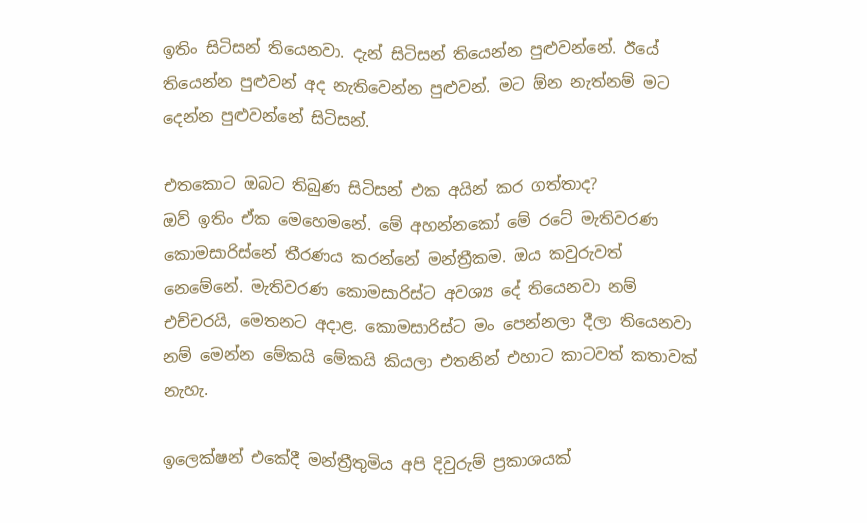ඉතිං සිටිසන් තියෙනවා. දැන් සිටිසන් තියෙන්න පුළුවන්නේ. ඊයේ තියෙන්න පුළුවන් අද නැතිවෙන්න පුළුවන්. මට ඕන නැත්නම් මට දෙන්න පුළුවන්නේ සිටිසන්.

එතකොට ඔබට තිබුණ සිටිසන් එක අයින් කර ගත්තාද?
ඔව් ඉතිං ඒක මෙහෙමනේ. මේ අහන්නකෝ මේ රටේ මැතිවරණ කොමසාරිස්නේ තීරණය කරන්නේ මන්ත්‍රීකම. ඔය කවුරුවත් නෙමේනේ. මැතිවරණ කොමසාරිස්ට අවශ්‍ය දේ තියෙනවා නම් එච්චරයි, මෙතනට අදාළ. කොමසාරිස්ට මං පෙන්නලා දීලා තියෙනවා නම් මෙන්න මේකයි මේකයි කියලා එතනින් එහාට කාටවත් කතාවක් නැහැ.

ඉලෙක්ෂන් එකේදී මන්ත්‍රීතුමිය අපි දිවුරුම් ප්‍රකාශයක්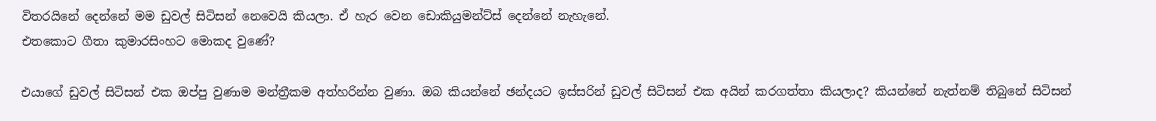විතරයිනේ දෙන්නේ මම ඩුවල් සිටිසන් නෙවෙයි කියලා. ඒ හැර වෙන ඩොකියුමන්ට්ස් දෙන්නේ නැහැනේ.
එතකොට ගීතා කුමාරසිංහට මොකද වුණේ?

එයාගේ ඩුවල් සිටිසන් එක ඔප්පු වුණාම මන්ත්‍රීකම අත්හරින්න වුණා. ඔබ කියන්නේ ඡන්දයට ඉස්සරින් ඩුවල් සිටිසන් එක අයින් කරගත්තා කියලාද? කියන්නේ නැත්නම් තිබුනේ සිටිසන්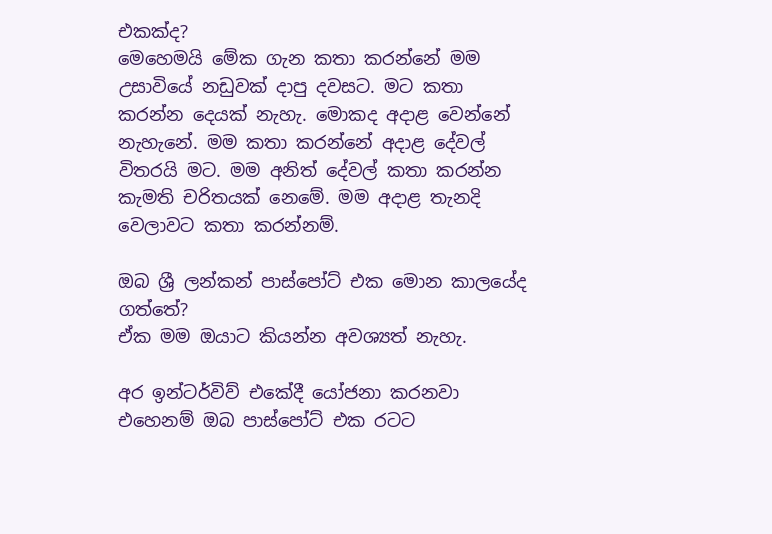එකක්ද?
මෙහෙමයි මේක ගැන කතා කරන්නේ මම උසාවියේ නඩුවක් දාපු දවසට. මට කතා කරන්න දෙයක් නැහැ. මොකද අදාළ වෙන්නේ නැහැනේ. මම කතා කරන්නේ අදාළ දේවල් විතරයි මට. මම අනිත් දේවල් කතා කරන්න කැමති චරිතයක් නෙමේ. මම අදාළ තැනදි වෙලාවට කතා කරන්නම්.

ඔබ ශ්‍රී ලන්කන් පාස්පෝට් එක මොන කාලයේද ගත්තේ?
ඒක මම ඔයාට කියන්න අවශ්‍යත් නැහැ.

අර ඉන්ටර්විව් එකේදී යෝජනා කරනවා එහෙනම් ඔබ පාස්පෝට් එක රටට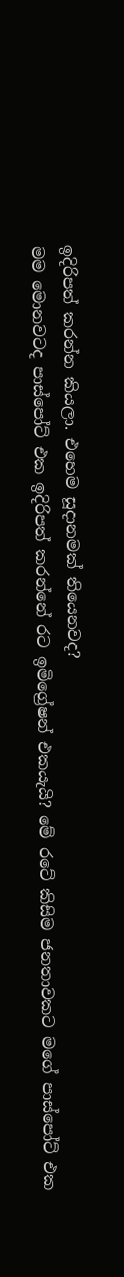ඉදිරිපත් කරන්න කියලා. එහෙම සූදානමක් තියෙනවද?
මම මොනවටද පාස්පෝට් එක ඉදිරිපත් කරන්නේ රට ඉමිග්‍රේෂන් එකයැයි? මේ රටේ කිසිම ජනතාවකට මගේ පාස්පෝට් එක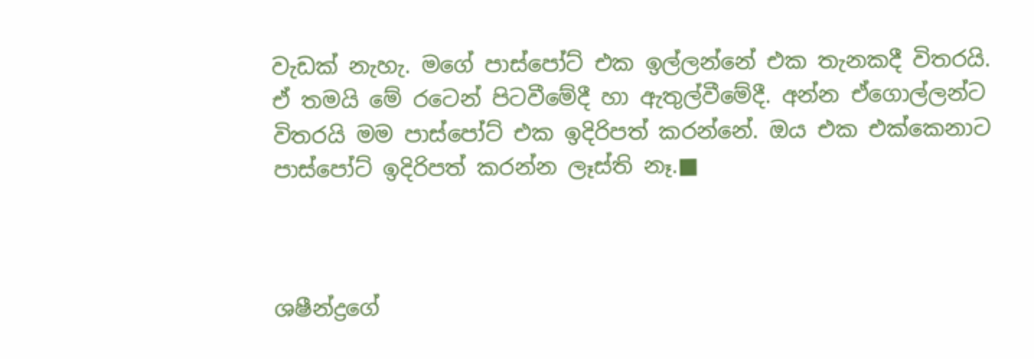වැඩක් නැහැ. මගේ පාස්පෝට් එක ඉල්ලන්නේ එක තැනකදී විතරයි. ඒ තමයි මේ රටෙන් පිටවීමේදී හා ඇතුල්වීමේදී. අන්න ඒගොල්ලන්ට විතරයි මම පාස්පෝට් එක ඉදිරිපත් කරන්නේ. ඔය එක එක්කෙනාට පාස්පෝට් ඉදිරිපත් කරන්න ලෑස්ති නෑ.■



ශෂීන්ද්‍රගේ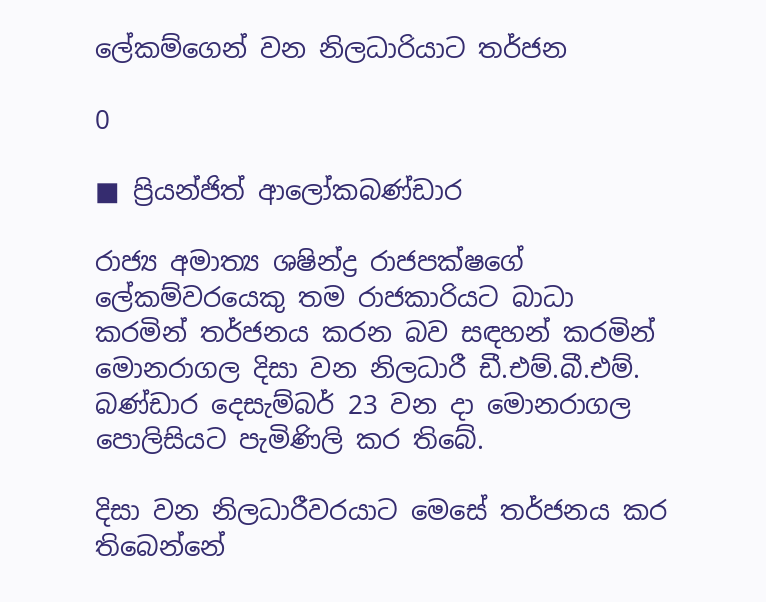ලේකම්ගෙන් වන නිලධාරියාට තර්ජන

0

■ ප්‍රියන්ජිත් ආලෝකබණ්ඩාර

රාජ්‍ය අමාත්‍ය ශෂින්ද්‍ර රාජපක්ෂගේ ලේකම්වරයෙකු තම රාජකාරියට බාධා කරමින් තර්ජනය කරන බව සඳහන් කරමින් මොනරාගල දිසා වන නිලධාරී ඩී.එම්.බී.එම්. බණ්ඩාර දෙසැම්බර් 23 වන දා මොනරාගල පොලිසියට පැමිණිලි කර තිබේ.

දිසා වන නිලධාරීවරයාට මෙසේ තර්ජනය කර තිබෙන්නේ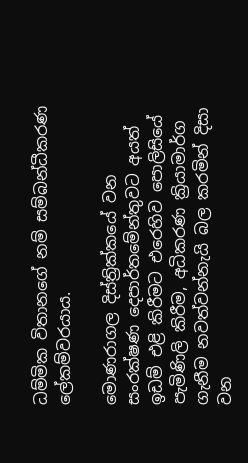ධම්මික විතානගේ නම් සම්බන්ධීකරණ ලේකම්වරයාය.

මොණරාගල දිස්ත්‍රික්කයේ වන සංරක්ෂණ දෙපාර්තමේන්තුවට අයත් ඉඩම් එළි කිරීමට එරෙහිව පොලිසියේ පැමිණිලි කිරීම, අධිකරණ ක්‍රියාමාර්ග ගැනීම නවත්වන්නැයි බල කරමින් දිසා වන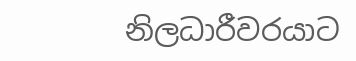නිලධාරීවරයාට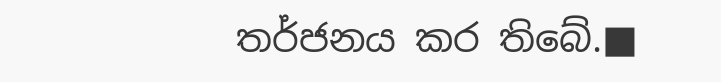තර්ජනය කර තිබේ.■